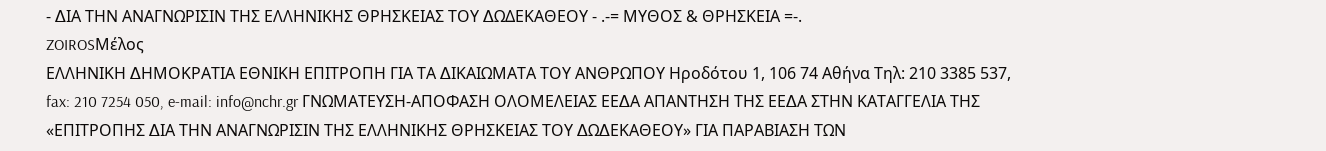- ∆ΙΑ ΤΗΝ ΑΝΑΓΝΩΡΙΣΙΝ ΤΗΣ ΕΛΛΗΝΙΚΗΣ ΘΡΗΣΚΕΙΑΣ ΤΟΥ ∆ΩΔΕΚΑΘΕΟΥ - .-= ΜΥΘΟΣ & ΘΡΗΣΚΕΙΑ =-.
ZOIROSΜέλος
ΕΛΛΗΝΙΚΗ ∆ΗΜΟΚΡΑΤΙΑ ΕΘΝΙΚΗ ΕΠΙΤΡΟΠΗ ΓΙΑ ΤΑ ∆ΙΚΑΙΩΜΑΤΑ ΤΟΥ ΑΝΘΡΩΠΟΥ Ηροδότου 1, 106 74 Αθήνα Τηλ: 210 3385 537, fax: 210 7254 050, e-mail: info@nchr.gr ΓΝΩΜΑΤΕΥΣΗ-ΑΠΟΦΑΣΗ ΟΛΟΜΕΛΕΙΑΣ ΕΕ∆Α ΑΠΑΝΤΗΣΗ ΤΗΣ ΕΕ∆Α ΣΤΗΝ ΚΑΤΑΓΓΕΛΙΑ ΤΗΣ «ΕΠΙΤΡΟΠΗΣ ∆ΙΑ ΤΗΝ ΑΝΑΓΝΩΡΙΣΙΝ ΤΗΣ ΕΛΛΗΝΙΚΗΣ ΘΡΗΣΚΕΙΑΣ ΤΟΥ ∆Ω∆ΕΚΑΘΕΟΥ» ΓΙΑ ΠΑΡΑΒΙΑΣΗ ΤΩΝ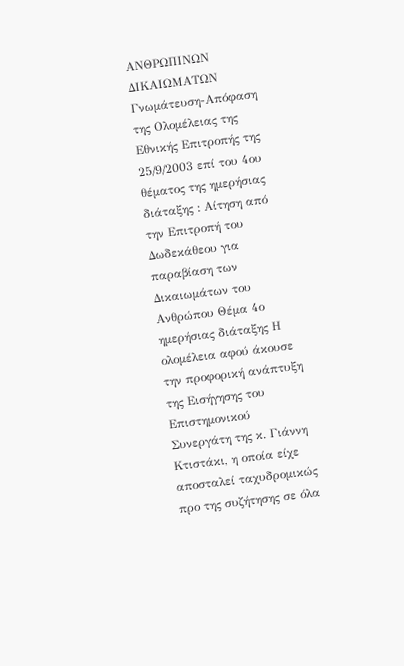ΑΝΘΡΩΠΙΝΩΝ ∆ΙΚΑΙΩΜΑΤΩΝ Γνωµάτευση-Απόφαση της Ολοµέλειας της Εθνικής Επιτροπής της 25/9/2003 επί του 4ου θέµατος της ηµερήσιας διάταξης : Αίτηση από την Επιτροπή του ∆ωδεκάθεου για παραβίαση των ∆ικαιωµάτων του Ανθρώπου Θέµα 4ο ηµερήσιας διάταξης Η ολοµέλεια αφού άκουσε την προφορική ανάπτυξη της Εισήγησης του Επιστηµονικού Συνεργάτη της κ. Γιάννη Κτιστάκι, η οποία είχε αποσταλεί ταχυδροµικώς προ της συζήτησης σε όλα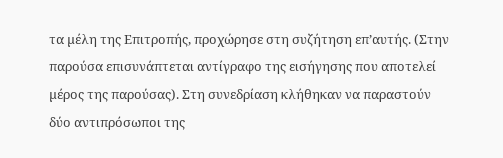τα µέλη της Επιτροπής, προχώρησε στη συζήτηση επ’αυτής. (Στην παρούσα επισυνάπτεται αντίγραφο της εισήγησης που αποτελεί µέρος της παρούσας). Στη συνεδρίαση κλήθηκαν να παραστούν δύο αντιπρόσωποι της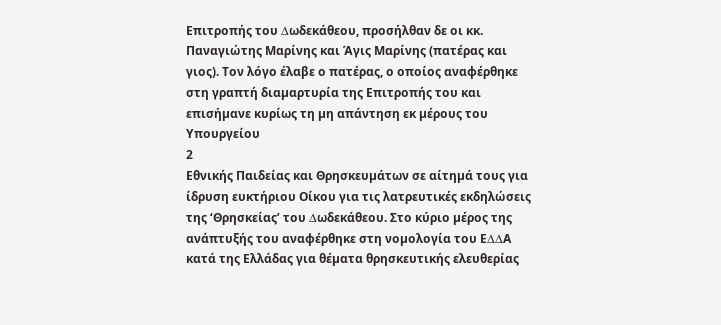Επιτροπής του ∆ωδεκάθεου, προσήλθαν δε οι κκ. Παναγιώτης Μαρίνης και Άγις Μαρίνης (πατέρας και γιος). Τον λόγο έλαβε ο πατέρας, ο οποίος αναφέρθηκε στη γραπτή διαµαρτυρία της Επιτροπής του και επισήµανε κυρίως τη µη απάντηση εκ µέρους του Υπουργείου
2
Εθνικής Παιδείας και Θρησκευµάτων σε αίτηµά τους για ίδρυση ευκτήριου Οίκου για τις λατρευτικές εκδηλώσεις της ‘Θρησκείας’ του ∆ωδεκάθεου. Στο κύριο µέρος της ανάπτυξής του αναφέρθηκε στη νοµολογία του Ε∆∆Α κατά της Ελλάδας για θέµατα θρησκευτικής ελευθερίας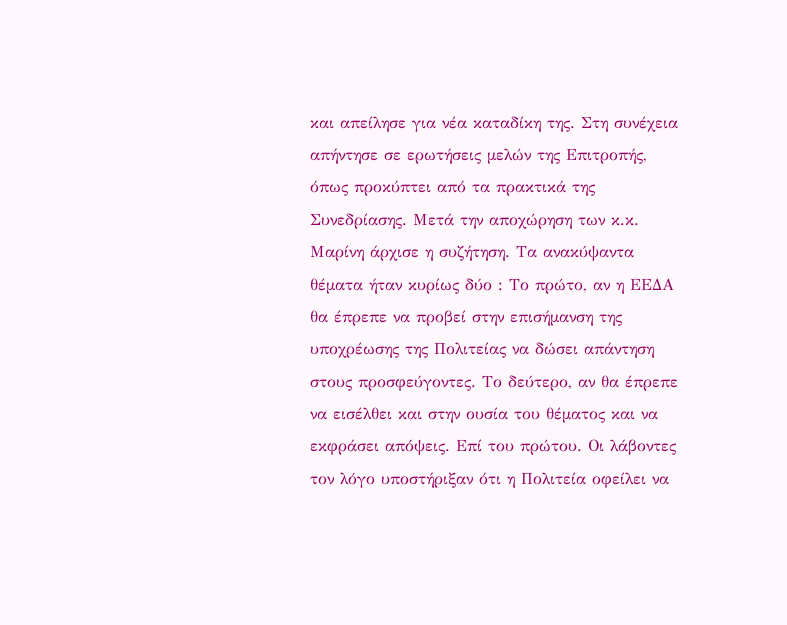και απείλησε για νέα καταδίκη της. Στη συνέχεια απήντησε σε ερωτήσεις µελών της Επιτροπής, όπως προκύπτει από τα πρακτικά της Συνεδρίασης. Μετά την αποχώρηση των κ.κ. Μαρίνη άρχισε η συζήτηση. Τα ανακύψαντα θέµατα ήταν κυρίως δύο : Το πρώτο, αν η ΕΕ∆Α θα έπρεπε να προβεί στην επισήµανση της υποχρέωσης της Πολιτείας να δώσει απάντηση στους προσφεύγοντες. Το δεύτερο, αν θα έπρεπε να εισέλθει και στην ουσία του θέµατος και να εκφράσει απόψεις. Επί του πρώτου. Οι λάβοντες τον λόγο υποστήριξαν ότι η Πολιτεία οφείλει να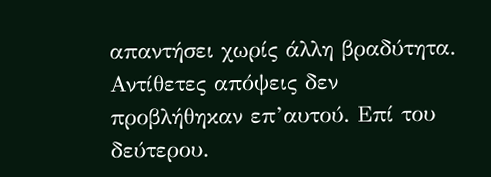απαντήσει χωρίς άλλη βραδύτητα. Αντίθετες απόψεις δεν προβλήθηκαν επ’αυτού. Επί του δεύτερου.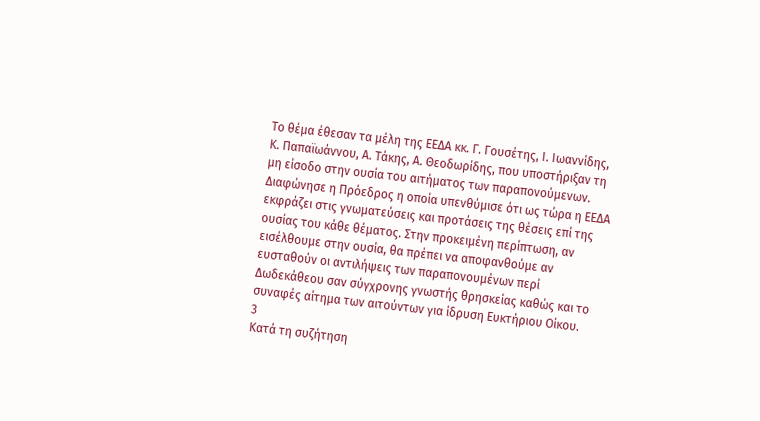Το θέµα έθεσαν τα µέλη της ΕΕ∆Α κκ. Γ. Γουσέτης, Ι. Ιωαννίδης, Κ. Παπαϊωάννου, Α. Τάκης, Α. Θεοδωρίδης, που υποστήριξαν τη µη είσοδο στην ουσία του αιτήµατος των παραπονούµενων. ∆ιαφώνησε η Πρόεδρος η οποία υπενθύµισε ότι ως τώρα η ΕΕ∆Α εκφράζει στις γνωµατεύσεις και προτάσεις της θέσεις επί της ουσίας του κάθε θέµατος. Στην προκειµένη περίπτωση, αν εισέλθουµε στην ουσία, θα πρέπει να αποφανθούµε αν ευσταθούν οι αντιλήψεις των παραπονουµένων περί ∆ωδεκάθεου σαν σύγχρονης γνωστής θρησκείας καθώς και το συναφές αίτηµα των αιτούντων για ίδρυση Ευκτήριου Οίκου.
3
Κατά τη συζήτηση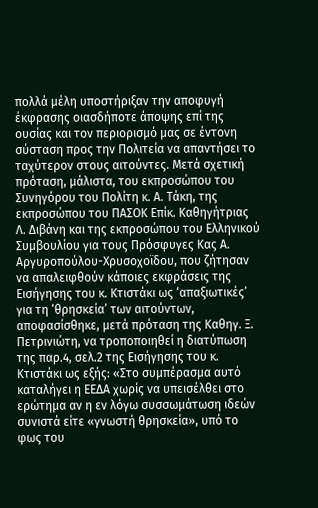πολλά µέλη υποστήριξαν την αποφυγή έκφρασης οιασδήποτε άποψης επί της ουσίας και τον περιορισµό µας σε έντονη σύσταση προς την Πολιτεία να απαντήσει το ταχύτερον στους αιτούντες. Μετά σχετική πρόταση, µάλιστα, του εκπροσώπου του Συνηγόρου του Πολίτη κ. Α. Τάκη, της εκπροσώπου του ΠΑΣΟΚ Επίκ. Καθηγήτριας Λ. ∆ιβάνη και της εκπροσώπου του Ελληνικού Συµβουλίου για τους Πρόσφυγες Κας Α. Αργυροπούλου-Χρυσοχοϊδου, που ζήτησαν να απαλειφθούν κάποιες εκφράσεις της Εισήγησης του κ. Κτιστάκι ως ‘απαξιωτικές’ για τη ‘θρησκεία’ των αιτούντων, αποφασίσθηκε, µετά πρόταση της Καθηγ. Ξ. Πετρινιώτη, να τροποποιηθεί η διατύπωση της παρ.4, σελ.2 της Εισήγησης του κ. Κτιστάκι ως εξής: «Στο συµπέρασµα αυτό καταλήγει η ΕΕ∆Α χωρίς να υπεισέλθει στο ερώτηµα αν η εν λόγω συσσωµάτωση ιδεών συνιστά είτε «γνωστή θρησκεία», υπό το φως του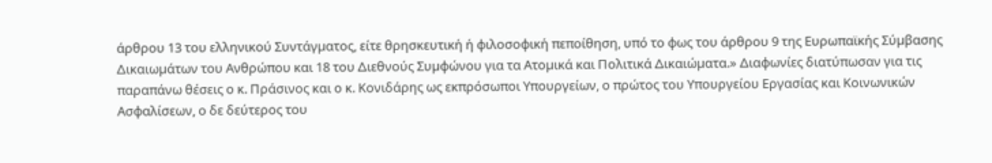άρθρου 13 του ελληνικού Συντάγµατος, είτε θρησκευτική ή φιλοσοφική πεποίθηση, υπό το φως του άρθρου 9 της Ευρωπαϊκής Σύµβασης ∆ικαιωµάτων του Ανθρώπου και 18 του ∆ιεθνούς Συµφώνου για τα Ατοµικά και Πολιτικά ∆ικαιώµατα.» ∆ιαφωνίες διατύπωσαν για τις παραπάνω θέσεις ο κ. Πράσινος και ο κ. Κονιδάρης ως εκπρόσωποι Υπουργείων, ο πρώτος του Υπουργείου Εργασίας και Κοινωνικών Ασφαλίσεων, ο δε δεύτερος του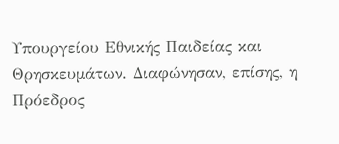Υπουργείου Εθνικής Παιδείας και Θρησκευµάτων. ∆ιαφώνησαν, επίσης, η Πρόεδρος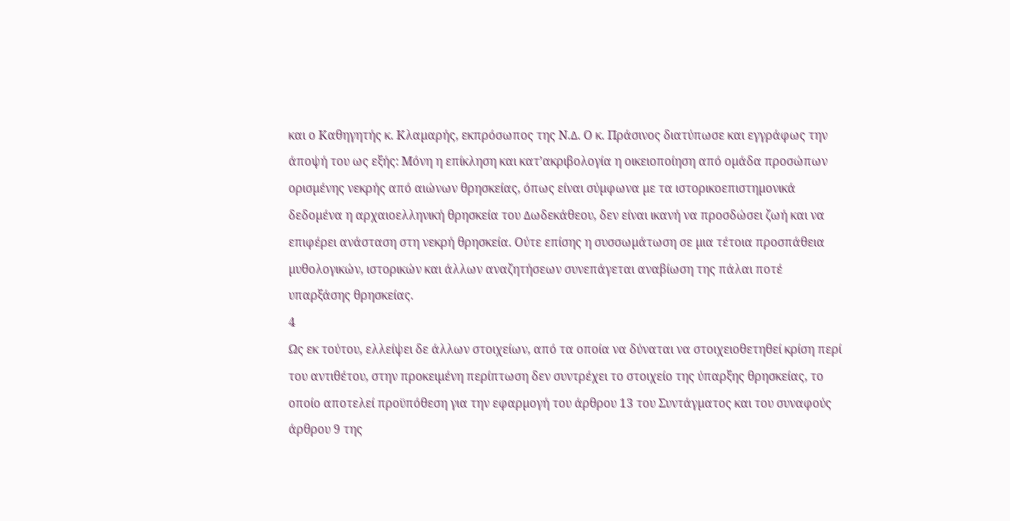και ο Καθηγητής κ. Κλαµαρής, εκπρόσωπος της Ν.∆. Ο κ. Πράσινος διατύπωσε και εγγράφως την άποψή του ως εξής: Μόνη η επίκληση και κατ’ακριβολογία η οικειοποίηση από οµάδα προσώπων ορισµένης νεκρής από αιώνων θρησκείας, όπως είναι σύµφωνα µε τα ιστορικοεπιστηµονικά δεδοµένα η αρχαιοελληνική θρησκεία του ∆ωδεκάθεου, δεν είναι ικανή να προσδώσει ζωή και να επιφέρει ανάσταση στη νεκρή θρησκεία. Ούτε επίσης η συσσωµάτωση σε µια τέτοια προσπάθεια µυθολογικών, ιστορικών και άλλων αναζητήσεων συνεπάγεται αναβίωση της πάλαι ποτέ υπαρξάσης θρησκείας.
4
Ως εκ τούτου, ελλείψει δε άλλων στοιχείων, από τα οποία να δύναται να στοιχειοθετηθεί κρίση περί του αντιθέτου, στην προκειµένη περίπτωση δεν συντρέχει το στοιχείο της ύπαρξης θρησκείας, το οποίο αποτελεί προϋπόθεση για την εφαρµογή του άρθρου 13 του Συντάγµατος και του συναφούς άρθρου 9 της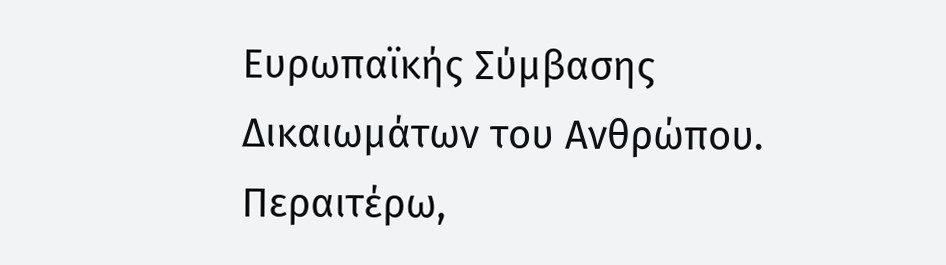Ευρωπαϊκής Σύµβασης ∆ικαιωµάτων του Ανθρώπου. Περαιτέρω,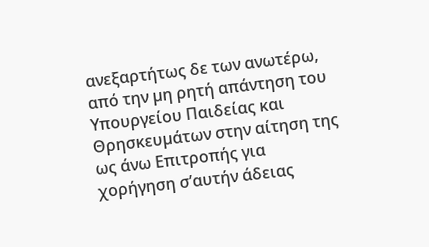ανεξαρτήτως δε των ανωτέρω, από την µη ρητή απάντηση του Υπουργείου Παιδείας και Θρησκευµάτων στην αίτηση της ως άνω Επιτροπής για χορήγηση σ’αυτήν άδειας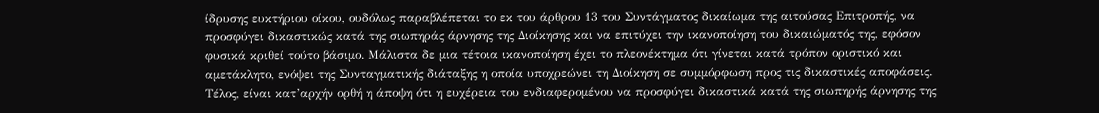ίδρυσης ευκτήριου οίκου, ουδόλως παραβλέπεται το εκ του άρθρου 13 του Συντάγµατος δικαίωµα της αιτούσας Επιτροπής, να προσφύγει δικαστικώς κατά της σιωπηράς άρνησης της ∆ιοίκησης και να επιτύχει την ικανοποίηση του δικαιώµατός της, εφόσον φυσικά κριθεί τούτο βάσιµο. Μάλιστα δε µια τέτοια ικανοποίηση έχει το πλεονέκτηµα ότι γίνεται κατά τρόπον οριστικό και αµετάκλητο, ενόψει της Συνταγµατικής διάταξης η οποία υποχρεώνει τη ∆ιοίκηση σε συµµόρφωση προς τις δικαστικές αποφάσεις. Τέλος, είναι κατ’αρχήν ορθή η άποψη ότι η ευχέρεια του ενδιαφεροµένου να προσφύγει δικαστικά κατά της σιωπηρής άρνησης της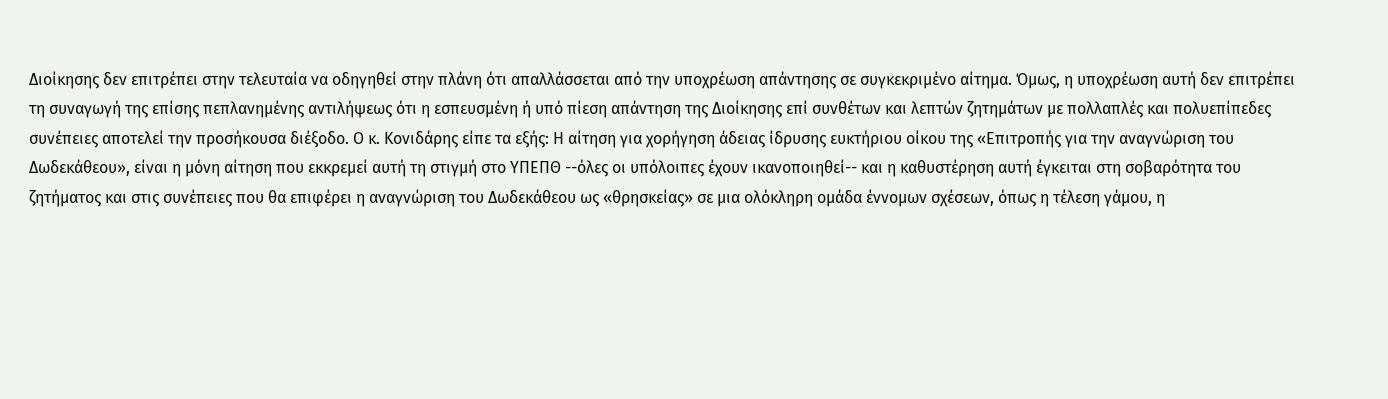∆ιοίκησης δεν επιτρέπει στην τελευταία να οδηγηθεί στην πλάνη ότι απαλλάσσεται από την υποχρέωση απάντησης σε συγκεκριµένο αίτηµα. Όµως, η υποχρέωση αυτή δεν επιτρέπει τη συναγωγή της επίσης πεπλανηµένης αντιλήψεως ότι η εσπευσµένη ή υπό πίεση απάντηση της ∆ιοίκησης επί συνθέτων και λεπτών ζητηµάτων µε πολλαπλές και πολυεπίπεδες συνέπειες αποτελεί την προσήκουσα διέξοδο. Ο κ. Κονιδάρης είπε τα εξής: Η αίτηση για χορήγηση άδειας ίδρυσης ευκτήριου οίκου της «Επιτροπής για την αναγνώριση του ∆ωδεκάθεου», είναι η µόνη αίτηση που εκκρεµεί αυτή τη στιγµή στο ΥΠΕΠΘ --όλες οι υπόλοιπες έχουν ικανοποιηθεί-- και η καθυστέρηση αυτή έγκειται στη σοβαρότητα του ζητήµατος και στις συνέπειες που θα επιφέρει η αναγνώριση του ∆ωδεκάθεου ως «θρησκείας» σε µια ολόκληρη οµάδα έννοµων σχέσεων, όπως η τέλεση γάµου, η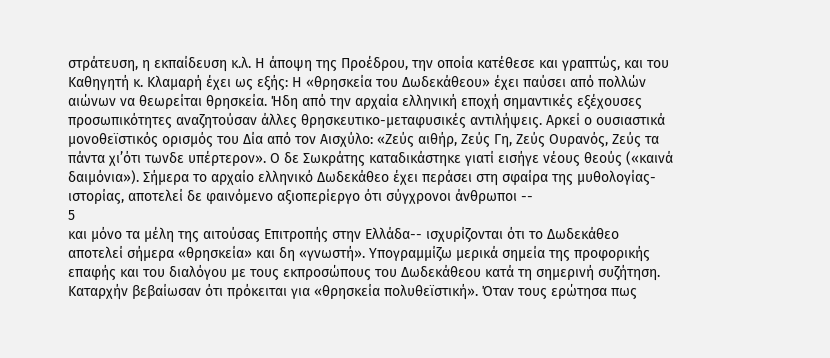στράτευση, η εκπαίδευση κ.λ. Η άποψη της Προέδρου, την οποία κατέθεσε και γραπτώς, και του Καθηγητή κ. Κλαµαρή έχει ως εξής: Η «θρησκεία του ∆ωδεκάθεου» έχει παύσει από πολλών αιώνων να θεωρείται θρησκεία. Ήδη από την αρχαία ελληνική εποχή σηµαντικές εξέχουσες προσωπικότητες αναζητούσαν άλλες θρησκευτικο-µεταφυσικές αντιλήψεις. Αρκεί ο ουσιαστικά µονοθεϊστικός ορισµός του ∆ία από τον Αισχύλο: «Ζεύς αιθήρ, Ζεύς Γη, Ζεύς Ουρανός, Ζεύς τα πάντα χι’ότι τωνδε υπέρτερον». Ο δε Σωκράτης καταδικάστηκε γιατί εισήγε νέους θεούς («καινά δαιµόνια»). Σήµερα το αρχαίο ελληνικό ∆ωδεκάθεο έχει περάσει στη σφαίρα της µυθολογίας-ιστορίας, αποτελεί δε φαινόµενο αξιοπερίεργο ότι σύγχρονοι άνθρωποι --
5
και µόνο τα µέλη της αιτούσας Επιτροπής στην Ελλάδα-- ισχυρίζονται ότι το ∆ωδεκάθεο αποτελεί σήµερα «θρησκεία» και δη «γνωστή». Υπογραµµίζω µερικά σηµεία της προφορικής επαφής και του διαλόγου µε τους εκπροσώπους του ∆ωδεκάθεου κατά τη σηµερινή συζήτηση. Καταρχήν βεβαίωσαν ότι πρόκειται για «θρησκεία πολυθεϊστική». Όταν τους ερώτησα πως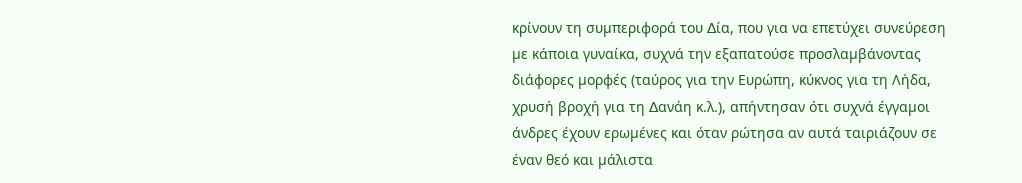κρίνουν τη συµπεριφορά του ∆ία, που για να επετύχει συνεύρεση µε κάποια γυναίκα, συχνά την εξαπατούσε προσλαµβάνοντας διάφορες µορφές (ταύρος για την Ευρώπη, κύκνος για τη Λήδα, χρυσή βροχή για τη ∆ανάη κ.λ.), απήντησαν ότι συχνά έγγαµοι άνδρες έχουν ερωµένες και όταν ρώτησα αν αυτά ταιριάζουν σε έναν θεό και µάλιστα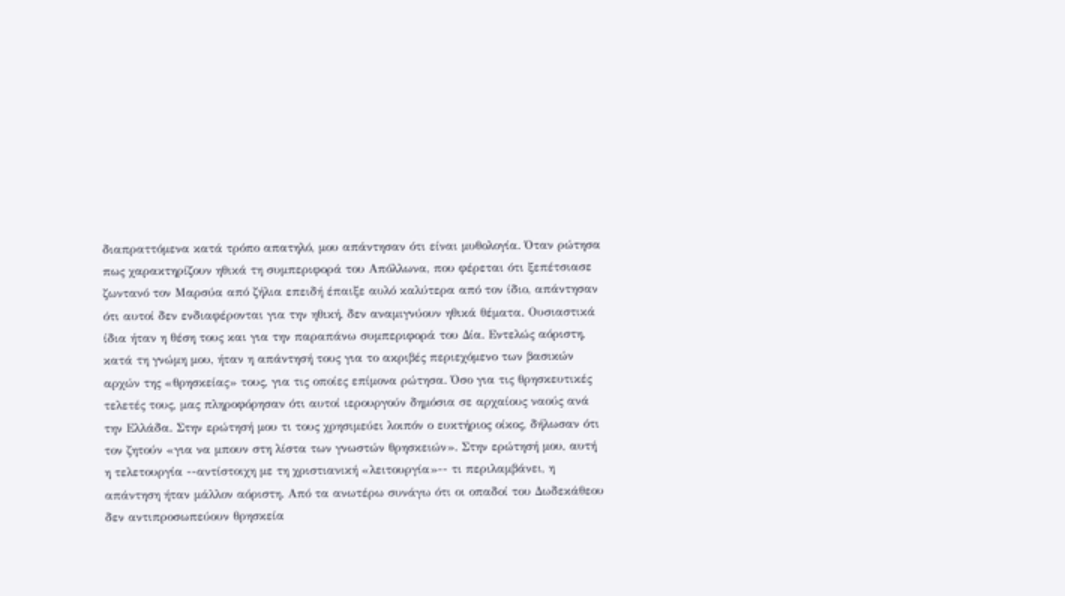διαπραττόµενα κατά τρόπο απατηλό, µου απάντησαν ότι είναι µυθολογία. Όταν ρώτησα πως χαρακτηρίζουν ηθικά τη συµπεριφορά του Απόλλωνα, που φέρεται ότι ξεπέτσιασε ζωντανό τον Μαρσύα από ζήλια επειδή έπαιξε αυλό καλύτερα από τον ίδιο, απάντησαν ότι αυτοί δεν ενδιαφέρονται για την ηθική, δεν αναµιγνύουν ηθικά θέµατα. Ουσιαστικά ίδια ήταν η θέση τους και για την παραπάνω συµπεριφορά του ∆ία. Εντελώς αόριστη, κατά τη γνώµη µου, ήταν η απάντησή τους για το ακριβές περιεχόµενο των βασικών αρχών της «θρησκείας» τους, για τις οποίες επίµονα ρώτησα. Όσο για τις θρησκευτικές τελετές τους, µας πληροφόρησαν ότι αυτοί ιερουργούν δηµόσια σε αρχαίους ναούς ανά την Ελλάδα. Στην ερώτησή µου τι τους χρησιµεύει λοιπόν ο ευκτήριος οίκος, δήλωσαν ότι τον ζητούν «για να µπουν στη λίστα των γνωστών θρησκειών». Στην ερώτησή µου, αυτή η τελετουργία --αντίστοιχη µε τη χριστιανική «λειτουργία»-- τι περιλαµβάνει, η απάντηση ήταν µάλλον αόριστη. Από τα ανωτέρω συνάγω ότι οι οπαδοί του ∆ωδεκάθεου δεν αντιπροσωπεύουν θρησκεία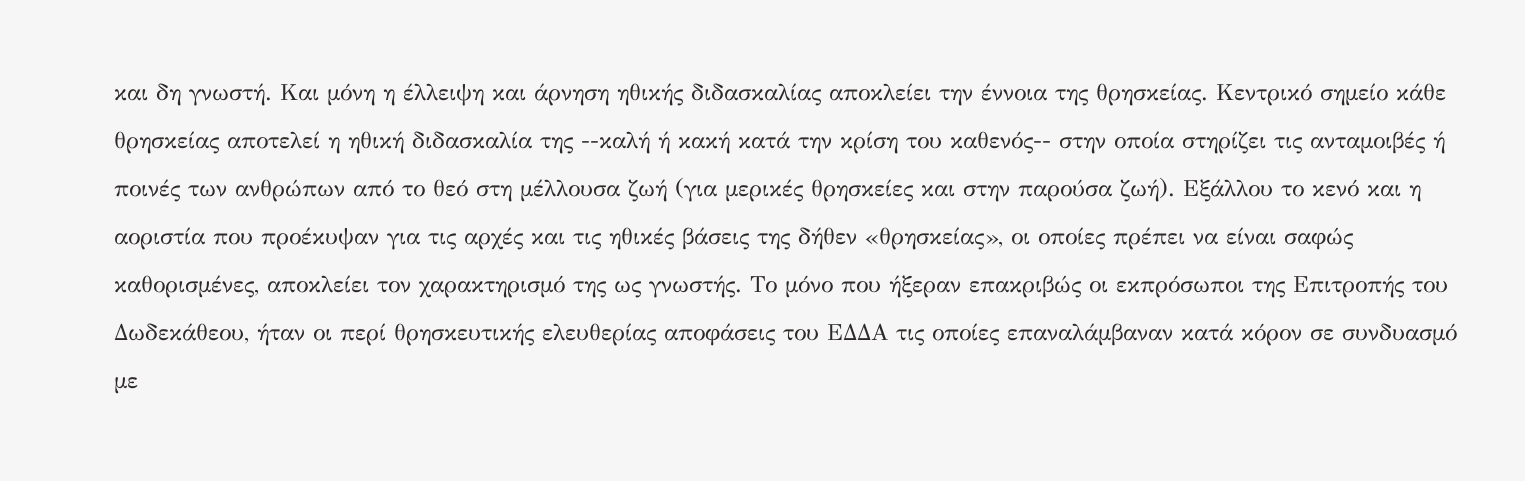και δη γνωστή. Και µόνη η έλλειψη και άρνηση ηθικής διδασκαλίας αποκλείει την έννοια της θρησκείας. Κεντρικό σηµείο κάθε θρησκείας αποτελεί η ηθική διδασκαλία της --καλή ή κακή κατά την κρίση του καθενός-- στην οποία στηρίζει τις ανταµοιβές ή ποινές των ανθρώπων από το θεό στη µέλλουσα ζωή (για µερικές θρησκείες και στην παρούσα ζωή). Εξάλλου το κενό και η αοριστία που προέκυψαν για τις αρχές και τις ηθικές βάσεις της δήθεν «θρησκείας», οι οποίες πρέπει να είναι σαφώς καθορισµένες, αποκλείει τον χαρακτηρισµό της ως γνωστής. Το µόνο που ήξεραν επακριβώς οι εκπρόσωποι της Επιτροπής του ∆ωδεκάθεου, ήταν οι περί θρησκευτικής ελευθερίας αποφάσεις του Ε∆∆Α τις οποίες επαναλάµβαναν κατά κόρον σε συνδυασµό µε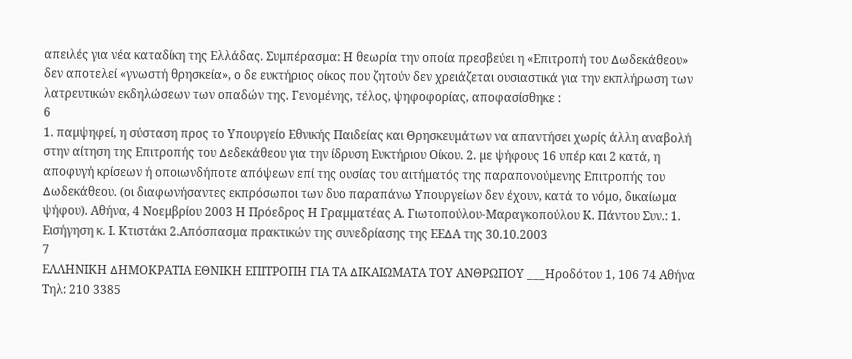απειλές για νέα καταδίκη της Ελλάδας. Συµπέρασµα: Η θεωρία την οποία πρεσβεύει η «Επιτροπή του ∆ωδεκάθεου» δεν αποτελεί «γνωστή θρησκεία», ο δε ευκτήριος οίκος που ζητούν δεν χρειάζεται ουσιαστικά για την εκπλήρωση των λατρευτικών εκδηλώσεων των οπαδών της. Γενοµένης, τέλος, ψηφοφορίας, αποφασίσθηκε :
6
1. παµψηφεί, η σύσταση προς το Υπουργείο Εθνικής Παιδείας και Θρησκευµάτων να απαντήσει χωρίς άλλη αναβολή στην αίτηση της Επιτροπής του ∆εδεκάθεου για την ίδρυση Ευκτήριου Οίκου. 2. µε ψήφους 16 υπέρ και 2 κατά, η αποφυγή κρίσεων ή οποιωνδήποτε απόψεων επί της ουσίας του αιτήµατός της παραπονούµενης Επιτροπής του ∆ωδεκάθεου. (οι διαφωνήσαντες εκπρόσωποι των δυο παραπάνω Υπουργείων δεν έχουν, κατά το νόµο, δικαίωµα ψήφου). Αθήνα, 4 Νοεµβρίου 2003 Η Πρόεδρος Η Γραµµατέας Α. Γιωτοπούλου-Μαραγκοπούλου Κ. Πάντου Συν.: 1. Εισήγηση κ. Ι. Κτιστάκι 2.Απόσπασµα πρακτικών της συνεδρίασης της ΕΕ∆Α της 30.10.2003
7
ΕΛΛΗΝΙΚΗ ∆ΗΜΟΚΡΑΤΙΑ ΕΘΝΙΚΗ ΕΠΙΤΡΟΠΗ ΓΙΑ ΤΑ ∆ΙΚΑΙΩΜΑΤΑ ΤΟΥ ΑΝΘΡΩΠΟΥ ___Ηροδότου 1, 106 74 Αθήνα Τηλ: 210 3385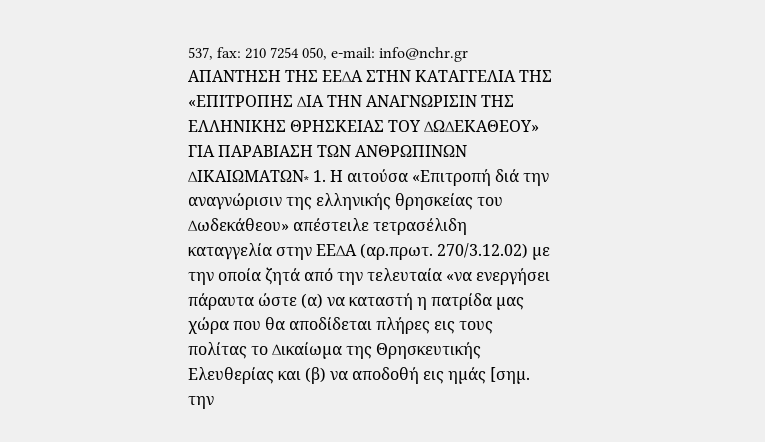537, fax: 210 7254 050, e-mail: info@nchr.gr ΑΠΑΝΤΗΣΗ ΤΗΣ ΕΕ∆Α ΣΤΗΝ ΚΑΤΑΓΓΕΛΙΑ ΤΗΣ «ΕΠΙΤΡΟΠΗΣ ∆ΙΑ ΤΗΝ ΑΝΑΓΝΩΡΙΣΙΝ ΤΗΣ ΕΛΛΗΝΙΚΗΣ ΘΡΗΣΚΕΙΑΣ ΤΟΥ ∆Ω∆ΕΚΑΘΕΟΥ» ΓΙΑ ΠΑΡΑΒΙΑΣΗ ΤΩΝ ΑΝΘΡΩΠΙΝΩΝ ∆ΙΚΑΙΩΜΑΤΩΝ∗ 1. Η αιτούσα «Επιτροπή διά την αναγνώρισιν της ελληνικής θρησκείας του ∆ωδεκάθεου» απέστειλε τετρασέλιδη καταγγελία στην ΕΕ∆Α (αρ.πρωτ. 270/3.12.02) µε την οποία ζητά από την τελευταία «να ενεργήσει πάραυτα ώστε (α) να καταστή η πατρίδα µας χώρα που θα αποδίδεται πλήρες εις τους πολίτας το ∆ικαίωµα της Θρησκευτικής Ελευθερίας και (β) να αποδοθή εις ηµάς [σηµ. την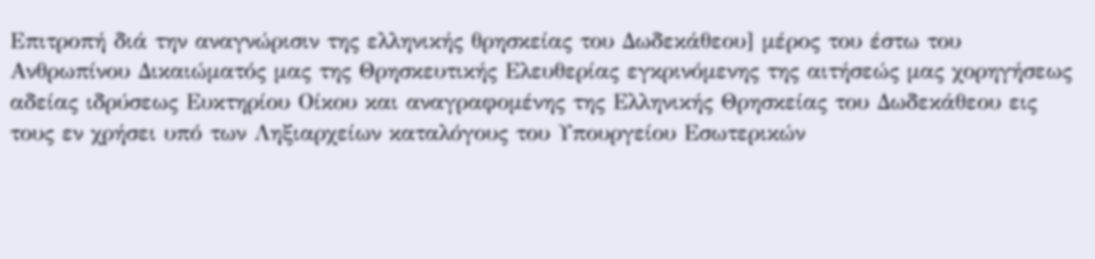Επιτροπή διά την αναγνώρισιν της ελληνικής θρησκείας του ∆ωδεκάθεου] µέρος του έστω του Ανθρωπίνου ∆ικαιώµατός µας της Θρησκευτικής Ελευθερίας εγκρινόµενης της αιτήσεώς µας χορηγήσεως αδείας ιδρύσεως Ευκτηρίου Οίκου και αναγραφοµένης της Ελληνικής Θρησκείας του ∆ωδεκάθεου εις τους εν χρήσει υπό των Ληξιαρχείων καταλόγους του Υπουργείου Εσωτερικών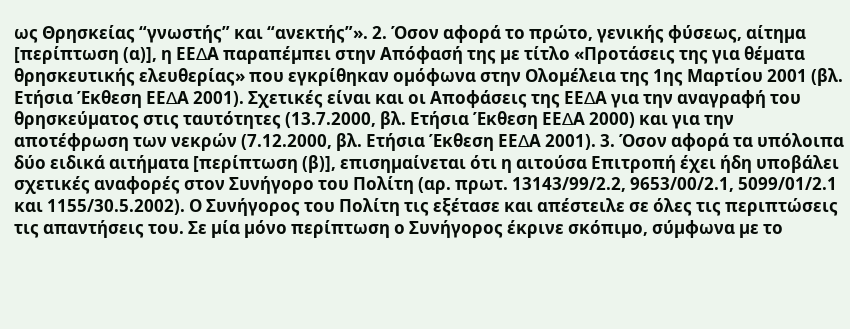ως Θρησκείας “γνωστής” και “ανεκτής”». 2. Όσον αφορά το πρώτο, γενικής φύσεως, αίτηµα [περίπτωση (α)], η ΕΕ∆Α παραπέµπει στην Απόφασή της µε τίτλο «Προτάσεις της για θέµατα θρησκευτικής ελευθερίας» που εγκρίθηκαν οµόφωνα στην Ολοµέλεια της 1ης Μαρτίου 2001 (βλ. Ετήσια Έκθεση ΕΕ∆Α 2001). Σχετικές είναι και οι Αποφάσεις της ΕΕ∆Α για την αναγραφή του θρησκεύµατος στις ταυτότητες (13.7.2000, βλ. Ετήσια Έκθεση ΕΕ∆Α 2000) και για την αποτέφρωση των νεκρών (7.12.2000, βλ. Ετήσια Έκθεση ΕΕ∆Α 2001). 3. Όσον αφορά τα υπόλοιπα δύο ειδικά αιτήµατα [περίπτωση (β)], επισηµαίνεται ότι η αιτούσα Επιτροπή έχει ήδη υποβάλει σχετικές αναφορές στον Συνήγορο του Πολίτη (αρ. πρωτ. 13143/99/2.2, 9653/00/2.1, 5099/01/2.1 και 1155/30.5.2002). Ο Συνήγορος του Πολίτη τις εξέτασε και απέστειλε σε όλες τις περιπτώσεις τις απαντήσεις του. Σε µία µόνο περίπτωση ο Συνήγορος έκρινε σκόπιµο, σύµφωνα µε το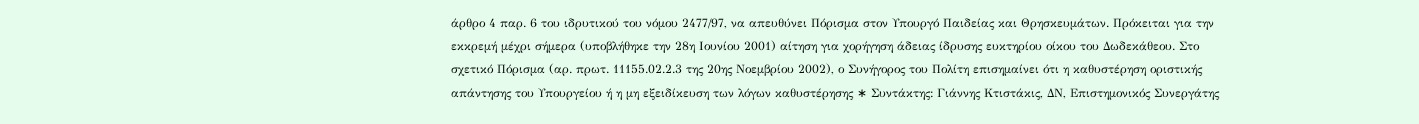άρθρο 4 παρ. 6 του ιδρυτικού του νόµου 2477/97, να απευθύνει Πόρισµα στον Υπουργό Παιδείας και Θρησκευµάτων. Πρόκειται για την εκκρεµή µέχρι σήµερα (υποβλήθηκε την 28η Ιουνίου 2001) αίτηση για χορήγηση άδειας ίδρυσης ευκτηρίου οίκου του ∆ωδεκάθεου. Στο σχετικό Πόρισµα (αρ. πρωτ. 11155.02.2.3 της 20ης Νοεµβρίου 2002), ο Συνήγορος του Πολίτη επισηµαίνει ότι η καθυστέρηση οριστικής απάντησης του Υπουργείου ή η µη εξειδίκευση των λόγων καθυστέρησης ∗ Συντάκτης: Γιάννης Κτιστάκις, ∆Ν, Επιστηµονικός Συνεργάτης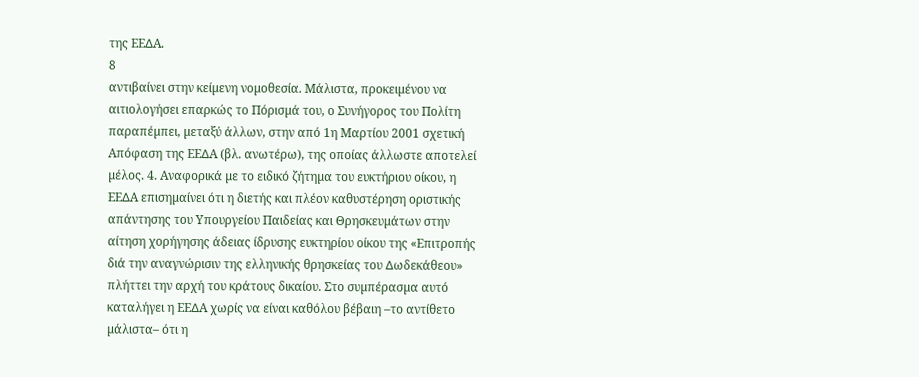της ΕΕ∆Α.
8
αντιβαίνει στην κείµενη νοµοθεσία. Μάλιστα, προκειµένου να αιτιολογήσει επαρκώς το Πόρισµά του, ο Συνήγορος του Πολίτη παραπέµπει, µεταξύ άλλων, στην από 1η Μαρτίου 2001 σχετική Απόφαση της ΕΕ∆Α (βλ. ανωτέρω), της οποίας άλλωστε αποτελεί µέλος. 4. Αναφορικά µε το ειδικό ζήτηµα του ευκτήριου οίκου, η ΕΕ∆Α επισηµαίνει ότι η διετής και πλέον καθυστέρηση οριστικής απάντησης του Υπουργείου Παιδείας και Θρησκευµάτων στην αίτηση χορήγησης άδειας ίδρυσης ευκτηρίου οίκου της «Επιτροπής διά την αναγνώρισιν της ελληνικής θρησκείας του ∆ωδεκάθεου» πλήττει την αρχή του κράτους δικαίου. Στο συµπέρασµα αυτό καταλήγει η ΕΕ∆Α χωρίς να είναι καθόλου βέβαιη –το αντίθετο µάλιστα– ότι η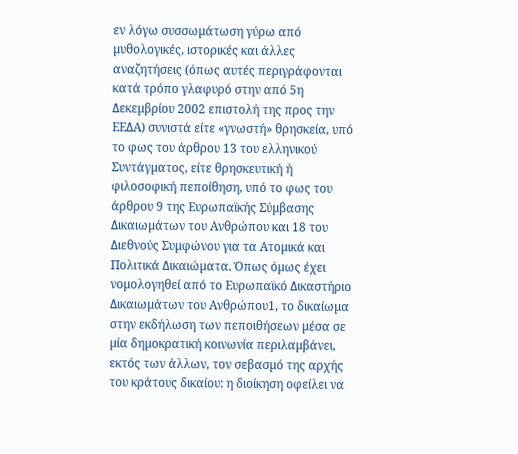εν λόγω συσσωµάτωση γύρω από µυθολογικές, ιστορικές και άλλες αναζητήσεις (όπως αυτές περιγράφονται κατά τρόπο γλαφυρό στην από 5η ∆εκεµβρίου 2002 επιστολή της προς την ΕΕ∆Α) συνιστά είτε «γνωστή» θρησκεία, υπό το φως του άρθρου 13 του ελληνικού Συντάγµατος, είτε θρησκευτική ή φιλοσοφική πεποίθηση, υπό το φως του άρθρου 9 της Ευρωπαϊκής Σύµβασης ∆ικαιωµάτων του Ανθρώπου και 18 του ∆ιεθνούς Συµφώνου για τα Ατοµικά και Πολιτικά ∆ικαιώµατα. Όπως όµως έχει νοµολογηθεί από το Ευρωπαϊκό ∆ικαστήριο ∆ικαιωµάτων του Ανθρώπου1, το δικαίωµα στην εκδήλωση των πεποιθήσεων µέσα σε µία δηµοκρατική κοινωνία περιλαµβάνει, εκτός των άλλων, τον σεβασµό της αρχής του κράτους δικαίου: η διοίκηση οφείλει να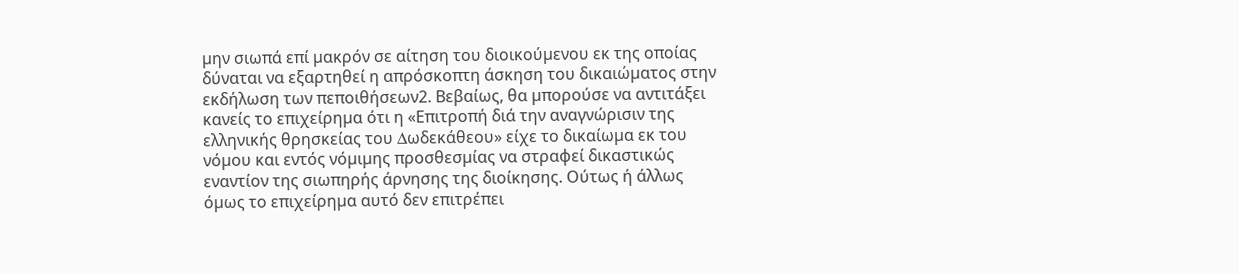µην σιωπά επί µακρόν σε αίτηση του διοικούµενου εκ της οποίας δύναται να εξαρτηθεί η απρόσκοπτη άσκηση του δικαιώµατος στην εκδήλωση των πεποιθήσεων2. Βεβαίως, θα µπορούσε να αντιτάξει κανείς το επιχείρηµα ότι η «Επιτροπή διά την αναγνώρισιν της ελληνικής θρησκείας του ∆ωδεκάθεου» είχε το δικαίωµα εκ του νόµου και εντός νόµιµης προσθεσµίας να στραφεί δικαστικώς εναντίον της σιωπηρής άρνησης της διοίκησης. Ούτως ή άλλως όµως το επιχείρηµα αυτό δεν επιτρέπει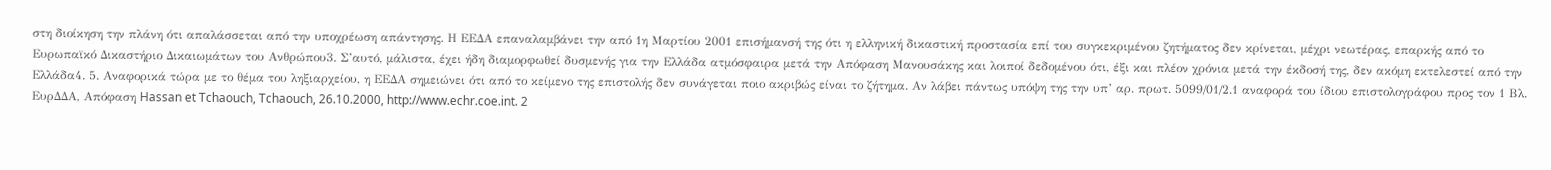στη διοίκηση την πλάνη ότι απαλάσσεται από την υποχρέωση απάντησης. Η ΕΕ∆Α επαναλαµβάνει την από 1η Μαρτίου 2001 επισήµανσή της ότι η ελληνική δικαστική προστασία επί του συγκεκριµένου ζητήµατος δεν κρίνεται, µέχρι νεωτέρας, επαρκής από το Ευρωπαϊκό ∆ικαστήριο ∆ικαιωµάτων του Ανθρώπου3. Σ’αυτό, µάλιστα, έχει ήδη διαµορφωθεί δυσµενής για την Ελλάδα ατµόσφαιρα µετά την Απόφαση Μανουσάκης και λοιποί δεδοµένου ότι, έξι και πλέον χρόνια µετά την έκδοσή της, δεν ακόµη εκτελεστεί από την Ελλάδα4. 5. Αναφορικά τώρα µε το θέµα του ληξιαρχείου, η ΕΕ∆Α σηµειώνει ότι από το κείµενο της επιστολής δεν συνάγεται ποιο ακριβώς είναι το ζήτηµα. Αν λάβει πάντως υπόψη της την υπ’ αρ. πρωτ. 5099/01/2.1 αναφορά του ίδιου επιστολογράφου προς τον 1 Βλ. Ευρ∆∆Α, Απόφαση Hassan et Tchaouch, Tchaouch, 26.10.2000, http://www.echr.coe.int. 2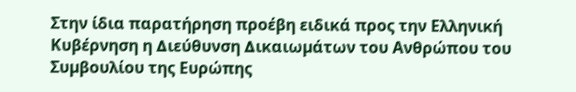Στην ίδια παρατήρηση προέβη ειδικά προς την Ελληνική Κυβέρνηση η ∆ιεύθυνση ∆ικαιωµάτων του Ανθρώπου του Συµβουλίου της Ευρώπης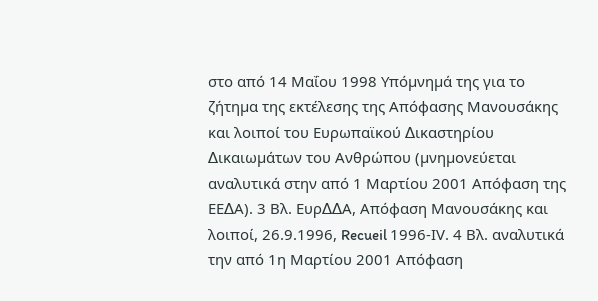στο από 14 Μαΐου 1998 Υπόµνηµά της για το ζήτηµα της εκτέλεσης της Απόφασης Μανουσάκης και λοιποί του Ευρωπαϊκού ∆ικαστηρίου ∆ικαιωµάτων του Ανθρώπου (µνηµονεύεται αναλυτικά στην από 1 Μαρτίου 2001 Απόφαση της ΕΕ∆Α). 3 Βλ. Ευρ∆∆Α, Απόφαση Μανουσάκης και λοιποί, 26.9.1996, Recueil 1996-ΙV. 4 Βλ. αναλυτικά την από 1η Μαρτίου 2001 Απόφαση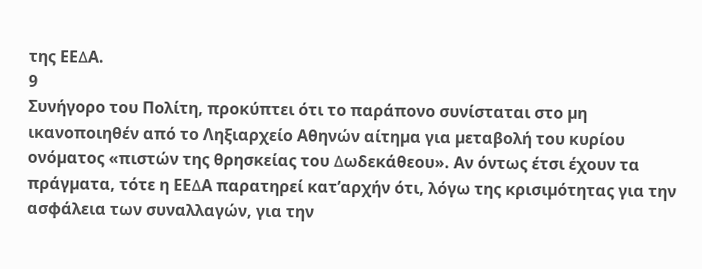της ΕΕ∆Α.
9
Συνήγορο του Πολίτη, προκύπτει ότι το παράπονο συνίσταται στο µη ικανοποιηθέν από το Ληξιαρχείο Αθηνών αίτηµα για µεταβολή του κυρίου ονόµατος «πιστών της θρησκείας του ∆ωδεκάθεου». Αν όντως έτσι έχουν τα πράγµατα, τότε η ΕΕ∆Α παρατηρεί κατ’αρχήν ότι, λόγω της κρισιµότητας για την ασφάλεια των συναλλαγών, για την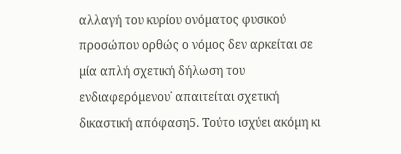αλλαγή του κυρίου ονόµατος φυσικού προσώπου ορθώς ο νόµος δεν αρκείται σε µία απλή σχετική δήλωση του ενδιαφερόµενου˙ απαιτείται σχετική δικαστική απόφαση5. Τούτο ισχύει ακόµη κι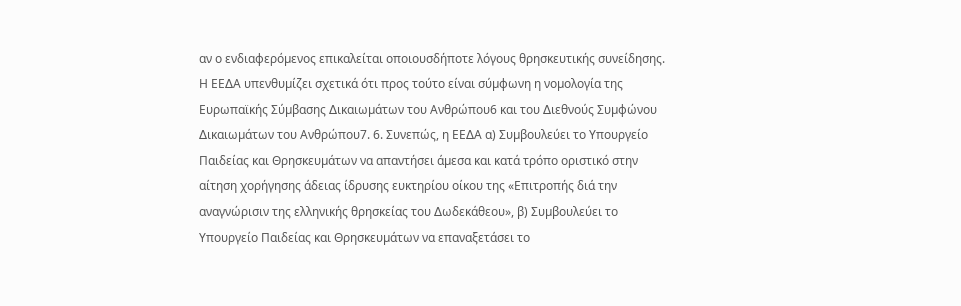αν ο ενδιαφερόµενος επικαλείται οποιουσδήποτε λόγους θρησκευτικής συνείδησης. Η ΕΕ∆Α υπενθυµίζει σχετικά ότι προς τούτο είναι σύµφωνη η νοµολογία της Ευρωπαϊκής Σύµβασης ∆ικαιωµάτων του Ανθρώπου6 και του ∆ιεθνούς Συµφώνου ∆ικαιωµάτων του Ανθρώπου7. 6. Συνεπώς, η ΕΕ∆Α α) Συµβουλεύει το Υπουργείο Παιδείας και Θρησκευµάτων να απαντήσει άµεσα και κατά τρόπο οριστικό στην αίτηση χορήγησης άδειας ίδρυσης ευκτηρίου οίκου της «Επιτροπής διά την αναγνώρισιν της ελληνικής θρησκείας του ∆ωδεκάθεου», β) Συµβουλεύει το Υπουργείο Παιδείας και Θρησκευµάτων να επαναξετάσει το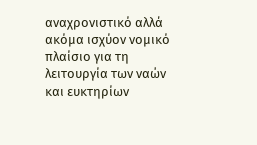αναχρονιστικό αλλά ακόµα ισχύον νοµικό πλαίσιο για τη λειτουργία των ναών και ευκτηρίων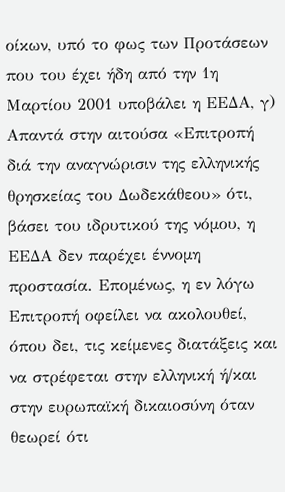οίκων, υπό το φως των Προτάσεων που του έχει ήδη από την 1η Μαρτίου 2001 υποβάλει η ΕΕ∆Α, γ) Απαντά στην αιτούσα «Επιτροπή διά την αναγνώρισιν της ελληνικής θρησκείας του ∆ωδεκάθεου» ότι, βάσει του ιδρυτικού της νόµου, η ΕΕ∆Α δεν παρέχει έννοµη προστασία. Εποµένως, η εν λόγω Επιτροπή οφείλει να ακολουθεί, όπου δει, τις κείµενες διατάξεις και να στρέφεται στην ελληνική ή/και στην ευρωπαϊκή δικαιοσύνη όταν θεωρεί ότι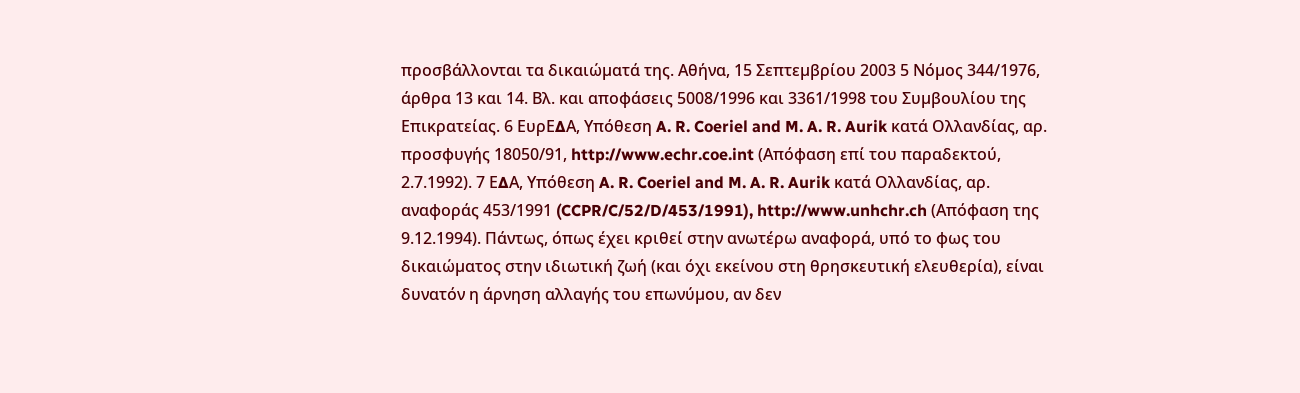προσβάλλονται τα δικαιώµατά της. Αθήνα, 15 Σεπτεµβρίου 2003 5 Νόµος 344/1976, άρθρα 13 και 14. Βλ. και αποφάσεις 5008/1996 και 3361/1998 του Συµβουλίου της Επικρατείας. 6 ΕυρΕ∆Α, Υπόθεση A. R. Coeriel and M. A. R. Aurik κατά Ολλανδίας, αρ. προσφυγής 18050/91, http://www.echr.coe.int (Απόφαση επί του παραδεκτού, 2.7.1992). 7 Ε∆Α, Υπόθεση A. R. Coeriel and M. A. R. Aurik κατά Ολλανδίας, αρ. αναφοράς 453/1991 (CCPR/C/52/D/453/1991), http://www.unhchr.ch (Απόφαση της 9.12.1994). Πάντως, όπως έχει κριθεί στην ανωτέρω αναφορά, υπό το φως του δικαιώµατος στην ιδιωτική ζωή (και όχι εκείνου στη θρησκευτική ελευθερία), είναι δυνατόν η άρνηση αλλαγής του επωνύµου, αν δεν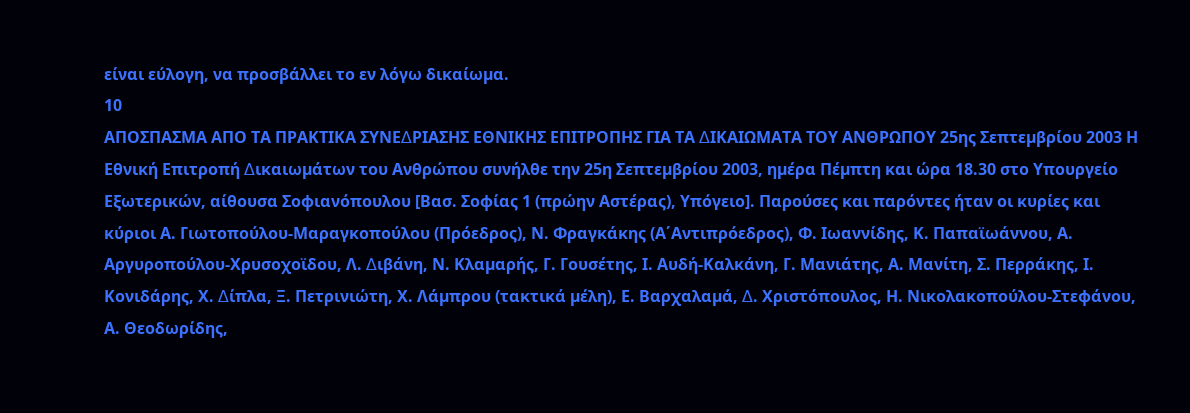είναι εύλογη, να προσβάλλει το εν λόγω δικαίωµα.
10
ΑΠΟΣΠΑΣΜΑ ΑΠΟ ΤΑ ΠΡΑΚΤΙΚΑ ΣΥΝΕ∆ΡΙΑΣΗΣ ΕΘΝΙΚΗΣ ΕΠΙΤΡΟΠΗΣ ΓΙΑ ΤΑ ∆ΙΚΑΙΩΜΑΤΑ ΤΟΥ ΑΝΘΡΩΠΟΥ 25ης Σεπτεµβρίου 2003 Η Εθνική Επιτροπή ∆ικαιωµάτων του Ανθρώπου συνήλθε την 25η Σεπτεµβρίου 2003, ηµέρα Πέµπτη και ώρα 18.30 στο Υπουργείο Εξωτερικών, αίθουσα Σοφιανόπουλου [Βασ. Σοφίας 1 (πρώην Αστέρας), Υπόγειο]. Παρούσες και παρόντες ήταν οι κυρίες και κύριοι Α. Γιωτοπούλου-Μαραγκοπούλου (Πρόεδρος), Ν. Φραγκάκης (Α΄Αντιπρόεδρος), Φ. Ιωαννίδης, Κ. Παπαϊωάννου, Α. Αργυροπούλου-Χρυσοχοϊδου, Λ. ∆ιβάνη, Ν. Κλαµαρής, Γ. Γουσέτης, Ι. Αυδή-Καλκάνη, Γ. Μανιάτης, Α. Μανίτη, Σ. Περράκης, Ι. Κονιδάρης, Χ. ∆ίπλα, Ξ. Πετρινιώτη, Χ. Λάµπρου (τακτικά µέλη), Ε. Βαρχαλαµά, ∆. Χριστόπουλος, Η. Νικολακοπούλου-Στεφάνου, Α. Θεοδωρίδης,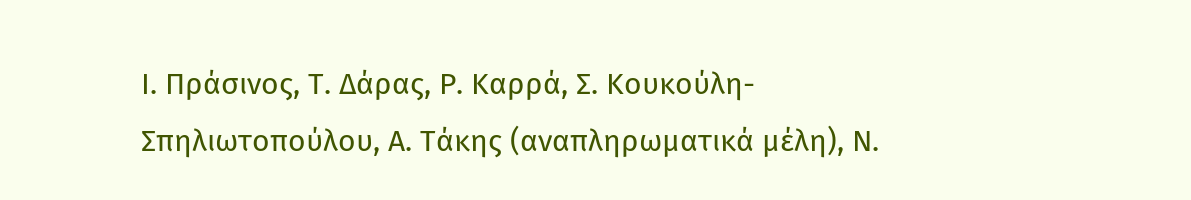Ι. Πράσινος, Τ. ∆άρας, Ρ. Καρρά, Σ. Κουκούλη-Σπηλιωτοπούλου, Α. Τάκης (αναπληρωµατικά µέλη), Ν.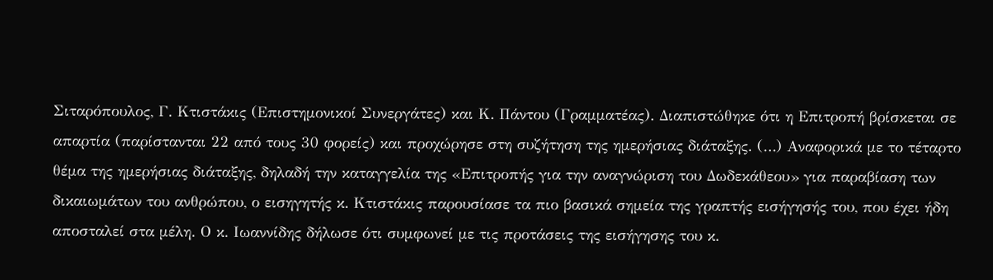Σιταρόπουλος, Γ. Κτιστάκις (Επιστηµονικοί Συνεργάτες) και Κ. Πάντου (Γραµµατέας). ∆ιαπιστώθηκε ότι η Επιτροπή βρίσκεται σε απαρτία (παρίστανται 22 από τους 30 φορείς) και προχώρησε στη συζήτηση της ηµερήσιας διάταξης. (…) Αναφορικά µε το τέταρτο θέµα της ηµερήσιας διάταξης, δηλαδή την καταγγελία της «Επιτροπής για την αναγνώριση του ∆ωδεκάθεου» για παραβίαση των δικαιωµάτων του ανθρώπου, ο εισηγητής κ. Κτιστάκις παρουσίασε τα πιο βασικά σηµεία της γραπτής εισήγησής του, που έχει ήδη αποσταλεί στα µέλη. Ο κ. Ιωαννίδης δήλωσε ότι συµφωνεί µε τις προτάσεις της εισήγησης του κ.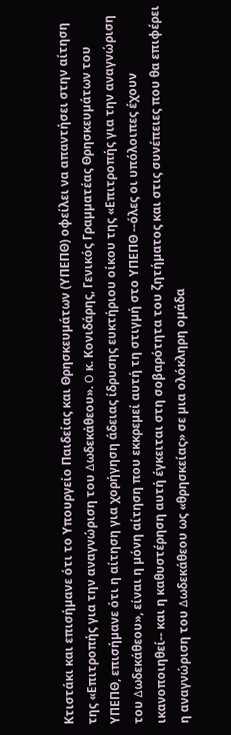Κτιστάκι και επισήµανε ότι το Υπουργείο Παιδείας και Θρησκευµάτων (ΥΠΕΠΘ) οφείλει να απαντήσει στην αίτηση της «Επιτροπής για την αναγνώριση του ∆ωδεκάθεου». O κ. Κονιδάρης, Γενικός Γραµµατέας Θρησκευµάτων του ΥΠΕΠΘ, επισήµανε ότι η αίτηση για χορήγηση άδειας ίδρυσης ευκτήριου οίκου της «Επιτροπής για την αναγνώριση του ∆ωδεκάθεου», είναι η µόνη αίτηση που εκκρεµεί αυτή τη στιγµή στο ΥΠΕΠΘ --όλες οι υπόλοιπες έχουν ικανοποιηθεί-- και η καθυστέρηση αυτή έγκειται στη σοβαρότητα του ζητήµατος και στις συνέπειες που θα επιφέρει η αναγνώριση του ∆ωδεκάθεου ως «θρησκείας» σε µια ολόκληρη οµάδα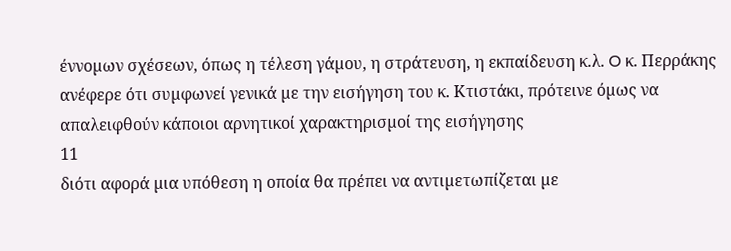έννοµων σχέσεων, όπως η τέλεση γάµου, η στράτευση, η εκπαίδευση κ.λ. O κ. Περράκης ανέφερε ότι συµφωνεί γενικά µε την εισήγηση του κ. Κτιστάκι, πρότεινε όµως να απαλειφθούν κάποιοι αρνητικοί χαρακτηρισµοί της εισήγησης
11
διότι αφορά µια υπόθεση η οποία θα πρέπει να αντιµετωπίζεται µε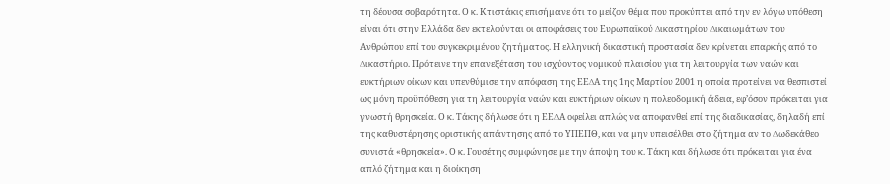τη δέουσα σοβαρότητα. Ο κ. Κτιστάκις επισήµανε ότι το µείζον θέµα που προκύπτει από την εν λόγω υπόθεση είναι ότι στην Ελλάδα δεν εκτελούνται οι αποφάσεις του Ευρωπαϊκού ∆ικαστηρίου ∆ικαιωµάτων του Ανθρώπου επί του συγκεκριµένου ζητήµατος. Η ελληνική δικαστική προστασία δεν κρίνεται επαρκής από το ∆ικαστήριο. Πρότεινε την επανεξέταση του ισχύοντος νοµικού πλαισίου για τη λειτουργία των ναών και ευκτήριων οίκων και υπενθύµισε την απόφαση της ΕΕ∆Α της 1ης Μαρτίου 2001 η οποία προτείνει να θεσπιστεί ως µόνη προϋπόθεση για τη λειτουργία ναών και ευκτήριων οίκων η πολεοδοµική άδεια, εφ’όσον πρόκειται για γνωστή θρησκεία. Ο κ. Τάκης δήλωσε ότι η ΕΕ∆Α οφείλει απλώς να αποφανθεί επί της διαδικασίας, δηλαδή επί της καθυστέρησης οριστικής απάντησης από το ΥΠΕΠΘ, και να µην υπεισέλθει στο ζήτηµα αν το ∆ωδεκάθεο συνιστά «θρησκεία». Ο κ. Γουσέτης συµφώνησε µε την άποψη του κ. Τάκη και δήλωσε ότι πρόκειται για ένα απλό ζήτηµα και η διοίκηση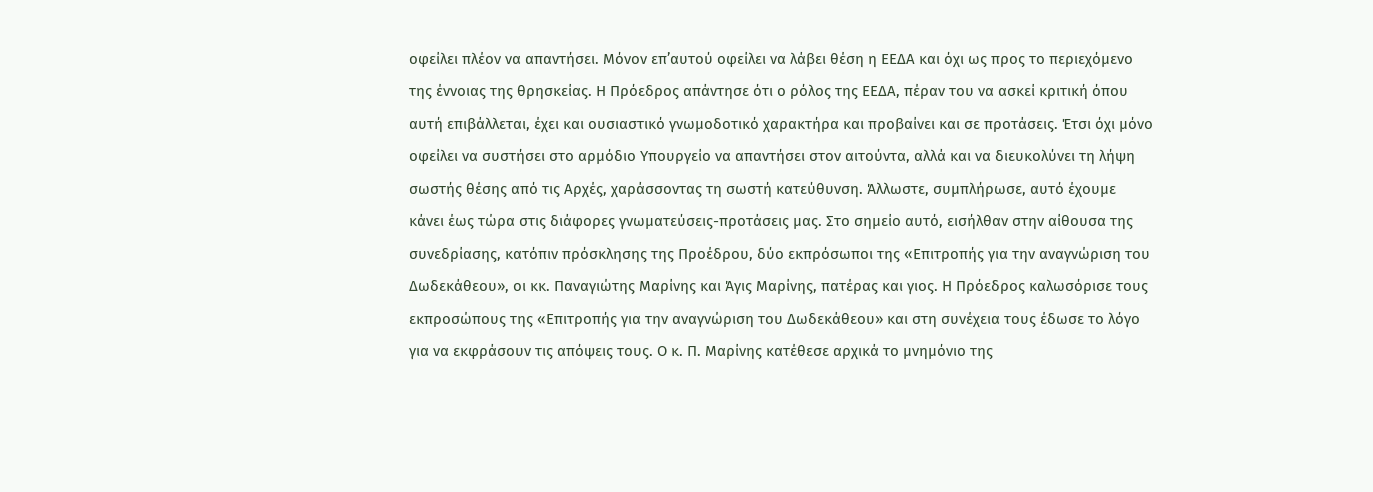οφείλει πλέον να απαντήσει. Μόνον επ’αυτού οφείλει να λάβει θέση η ΕΕ∆Α και όχι ως προς το περιεχόµενο της έννοιας της θρησκείας. Η Πρόεδρος απάντησε ότι ο ρόλος της ΕΕ∆Α, πέραν του να ασκεί κριτική όπου αυτή επιβάλλεται, έχει και ουσιαστικό γνωµοδοτικό χαρακτήρα και προβαίνει και σε προτάσεις. Έτσι όχι µόνο οφείλει να συστήσει στο αρµόδιο Υπουργείο να απαντήσει στον αιτούντα, αλλά και να διευκολύνει τη λήψη σωστής θέσης από τις Αρχές, χαράσσοντας τη σωστή κατεύθυνση. Άλλωστε, συµπλήρωσε, αυτό έχουµε κάνει έως τώρα στις διάφορες γνωµατεύσεις-προτάσεις µας. Στο σηµείο αυτό, εισήλθαν στην αίθουσα της συνεδρίασης, κατόπιν πρόσκλησης της Προέδρου, δύο εκπρόσωποι της «Επιτροπής για την αναγνώριση του ∆ωδεκάθεου», οι κκ. Παναγιώτης Μαρίνης και Άγις Μαρίνης, πατέρας και γιος. Η Πρόεδρος καλωσόρισε τους εκπροσώπους της «Επιτροπής για την αναγνώριση του ∆ωδεκάθεου» και στη συνέχεια τους έδωσε το λόγο για να εκφράσουν τις απόψεις τους. Ο κ. Π. Μαρίνης κατέθεσε αρχικά το µνηµόνιο της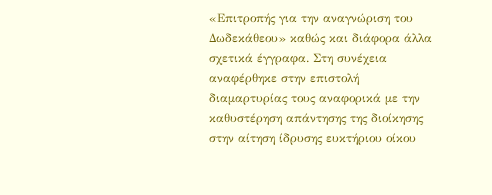«Επιτροπής για την αναγνώριση του ∆ωδεκάθεου» καθώς και διάφορα άλλα σχετικά έγγραφα. Στη συνέχεια αναφέρθηκε στην επιστολή διαµαρτυρίας τους αναφορικά µε την καθυστέρηση απάντησης της διοίκησης στην αίτηση ίδρυσης ευκτήριου οίκου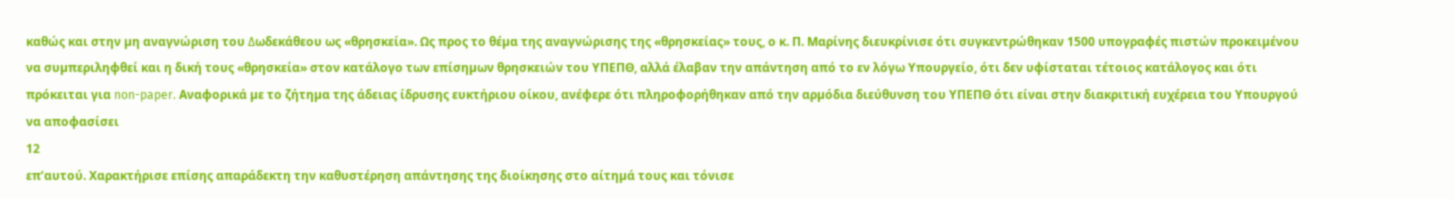καθώς και στην µη αναγνώριση του ∆ωδεκάθεου ως «θρησκεία». Ως προς το θέµα της αναγνώρισης της «θρησκείας» τους, ο κ. Π. Μαρίνης διευκρίνισε ότι συγκεντρώθηκαν 1500 υπογραφές πιστών προκειµένου να συµπεριληφθεί και η δική τους «θρησκεία» στον κατάλογο των επίσηµων θρησκειών του ΥΠΕΠΘ, αλλά έλαβαν την απάντηση από το εν λόγω Υπουργείο, ότι δεν υφίσταται τέτοιος κατάλογος και ότι πρόκειται για non-paper. Αναφορικά µε το ζήτηµα της άδειας ίδρυσης ευκτήριου οίκου, ανέφερε ότι πληροφορήθηκαν από την αρµόδια διεύθυνση του ΥΠΕΠΘ ότι είναι στην διακριτική ευχέρεια του Υπουργού να αποφασίσει
12
επ’αυτού. Χαρακτήρισε επίσης απαράδεκτη την καθυστέρηση απάντησης της διοίκησης στο αίτηµά τους και τόνισε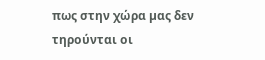πως στην χώρα µας δεν τηρούνται οι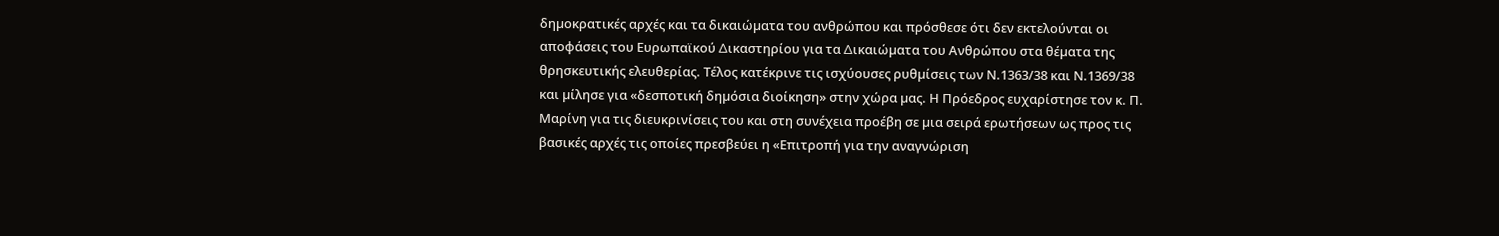δηµοκρατικές αρχές και τα δικαιώµατα του ανθρώπου και πρόσθεσε ότι δεν εκτελούνται οι αποφάσεις του Ευρωπαϊκού ∆ικαστηρίου για τα ∆ικαιώµατα του Ανθρώπου στα θέµατα της θρησκευτικής ελευθερίας. Τέλος κατέκρινε τις ισχύουσες ρυθµίσεις των Ν.1363/38 και Ν.1369/38 και µίλησε για «δεσποτική δηµόσια διοίκηση» στην χώρα µας. Η Πρόεδρος ευχαρίστησε τον κ. Π. Μαρίνη για τις διευκρινίσεις του και στη συνέχεια προέβη σε µια σειρά ερωτήσεων ως προς τις βασικές αρχές τις οποίες πρεσβεύει η «Επιτροπή για την αναγνώριση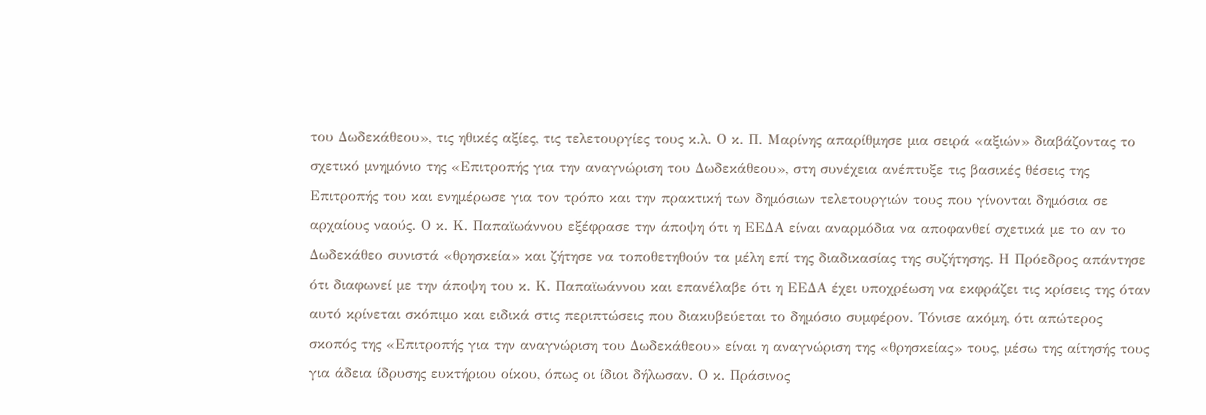του ∆ωδεκάθεου», τις ηθικές αξίες, τις τελετουργίες τους κ.λ. Ο κ. Π. Μαρίνης απαρίθµησε µια σειρά «αξιών» διαβάζοντας το σχετικό µνηµόνιο της «Επιτροπής για την αναγνώριση του ∆ωδεκάθεου», στη συνέχεια ανέπτυξε τις βασικές θέσεις της Επιτροπής του και ενηµέρωσε για τον τρόπο και την πρακτική των δηµόσιων τελετουργιών τους που γίνονται δηµόσια σε αρχαίους ναούς. Ο κ. Κ. Παπαϊωάννου εξέφρασε την άποψη ότι η ΕΕ∆Α είναι αναρµόδια να αποφανθεί σχετικά µε το αν το ∆ωδεκάθεο συνιστά «θρησκεία» και ζήτησε να τοποθετηθούν τα µέλη επί της διαδικασίας της συζήτησης. Η Πρόεδρος απάντησε ότι διαφωνεί µε την άποψη του κ. Κ. Παπαϊωάννου και επανέλαβε ότι η ΕΕ∆Α έχει υποχρέωση να εκφράζει τις κρίσεις της όταν αυτό κρίνεται σκόπιµο και ειδικά στις περιπτώσεις που διακυβεύεται το δηµόσιο συµφέρον. Τόνισε ακόµη, ότι απώτερος σκοπός της «Επιτροπής για την αναγνώριση του ∆ωδεκάθεου» είναι η αναγνώριση της «θρησκείας» τους, µέσω της αίτησής τους για άδεια ίδρυσης ευκτήριου οίκου, όπως οι ίδιοι δήλωσαν. Ο κ. Πράσινος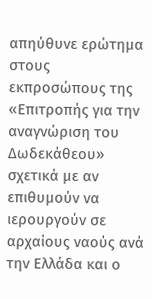απηύθυνε ερώτηµα στους εκπροσώπους της «Επιτροπής για την αναγνώριση του ∆ωδεκάθεου» σχετικά µε αν επιθυµούν να ιερουργούν σε αρχαίους ναούς ανά την Ελλάδα και ο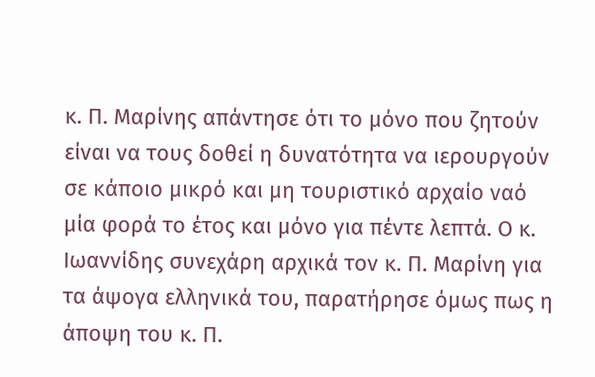κ. Π. Μαρίνης απάντησε ότι το µόνο που ζητούν είναι να τους δοθεί η δυνατότητα να ιερουργούν σε κάποιο µικρό και µη τουριστικό αρχαίο ναό µία φορά το έτος και µόνο για πέντε λεπτά. Ο κ. Ιωαννίδης συνεχάρη αρχικά τον κ. Π. Μαρίνη για τα άψογα ελληνικά του, παρατήρησε όµως πως η άποψη του κ. Π.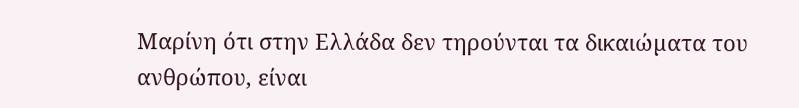Μαρίνη ότι στην Ελλάδα δεν τηρούνται τα δικαιώµατα του ανθρώπου, είναι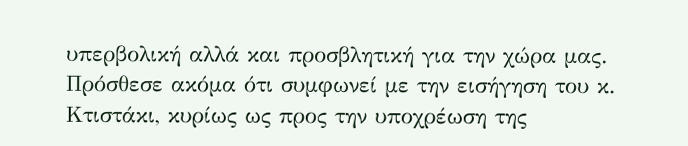υπερβολική αλλά και προσβλητική για την χώρα µας. Πρόσθεσε ακόµα ότι συµφωνεί µε την εισήγηση του κ. Κτιστάκι, κυρίως ως προς την υποχρέωση της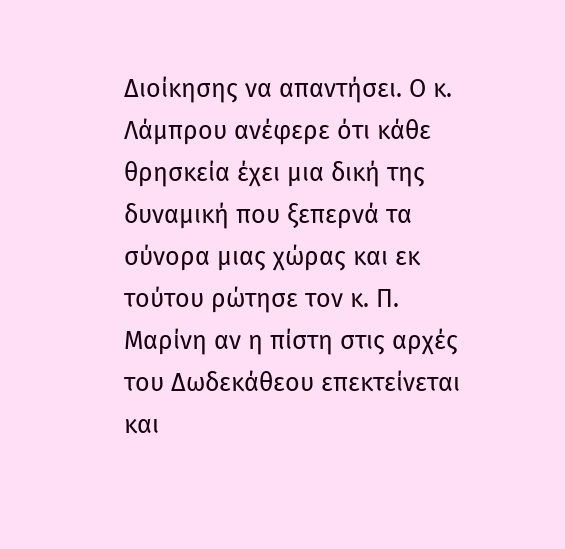∆ιοίκησης να απαντήσει. Ο κ. Λάµπρου ανέφερε ότι κάθε θρησκεία έχει µια δική της δυναµική που ξεπερνά τα σύνορα µιας χώρας και εκ τούτου ρώτησε τον κ. Π. Μαρίνη αν η πίστη στις αρχές του ∆ωδεκάθεου επεκτείνεται και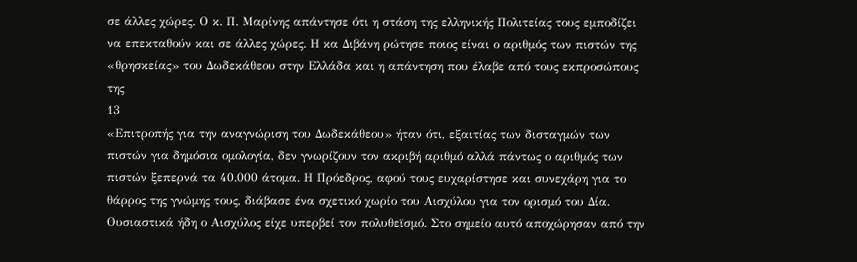σε άλλες χώρες. Ο κ. Π. Μαρίνης απάντησε ότι η στάση της ελληνικής Πολιτείας τους εµποδίζει να επεκταθούν και σε άλλες χώρες. Η κα ∆ιβάνη ρώτησε ποιος είναι ο αριθµός των πιστών της «θρησκείας» του ∆ωδεκάθεου στην Ελλάδα και η απάντηση που έλαβε από τους εκπροσώπους της
13
«Επιτροπής για την αναγνώριση του ∆ωδεκάθεου» ήταν ότι, εξαιτίας των δισταγµών των πιστών για δηµόσια οµολογία, δεν γνωρίζουν τον ακριβή αριθµό αλλά πάντως ο αριθµός των πιστών ξεπερνά τα 40.000 άτοµα. Η Πρόεδρος, αφού τους ευχαρίστησε και συνεχάρη για το θάρρος της γνώµης τους, διάβασε ένα σχετικό χωρίο του Αισχύλου για τον ορισµό του ∆ία. Ουσιαστικά ήδη ο Αισχύλος είχε υπερβεί τον πολυθεϊσµό. Στο σηµείο αυτό αποχώρησαν από την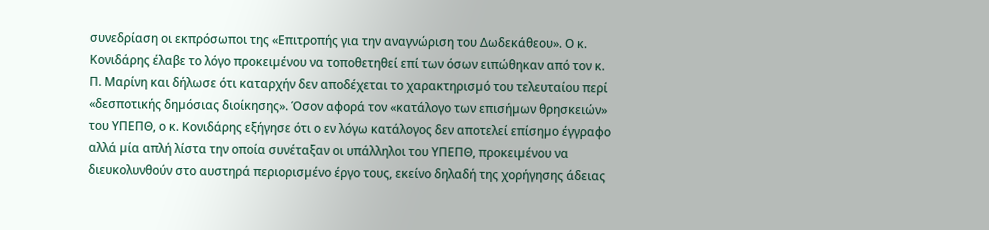συνεδρίαση οι εκπρόσωποι της «Επιτροπής για την αναγνώριση του ∆ωδεκάθεου». Ο κ. Κονιδάρης έλαβε το λόγο προκειµένου να τοποθετηθεί επί των όσων ειπώθηκαν από τον κ. Π. Μαρίνη και δήλωσε ότι καταρχήν δεν αποδέχεται το χαρακτηρισµό του τελευταίου περί «δεσποτικής δηµόσιας διοίκησης». Όσον αφορά τον «κατάλογο των επισήµων θρησκειών» του ΥΠΕΠΘ, ο κ. Κονιδάρης εξήγησε ότι ο εν λόγω κατάλογος δεν αποτελεί επίσηµο έγγραφο αλλά µία απλή λίστα την οποία συνέταξαν οι υπάλληλοι του ΥΠΕΠΘ, προκειµένου να διευκολυνθούν στο αυστηρά περιορισµένο έργο τους, εκείνο δηλαδή της χορήγησης άδειας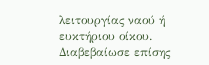λειτουργίας ναού ή ευκτήριου οίκου. ∆ιαβεβαίωσε επίσης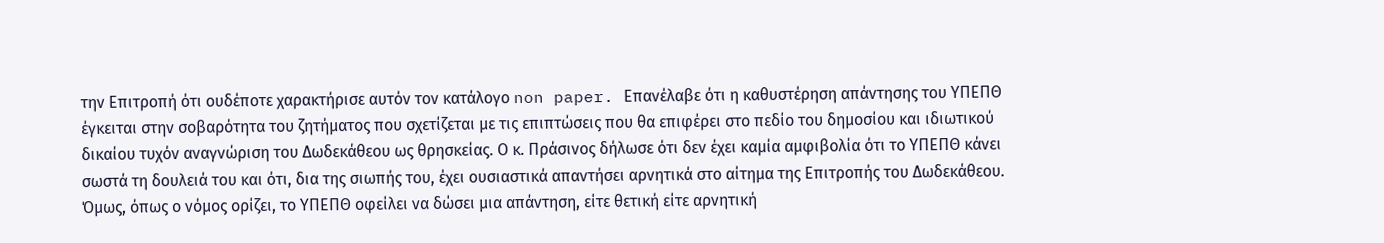την Επιτροπή ότι ουδέποτε χαρακτήρισε αυτόν τον κατάλογο non paper. Επανέλαβε ότι η καθυστέρηση απάντησης του ΥΠΕΠΘ έγκειται στην σοβαρότητα του ζητήµατος που σχετίζεται µε τις επιπτώσεις που θα επιφέρει στο πεδίο του δηµοσίου και ιδιωτικού δικαίου τυχόν αναγνώριση του ∆ωδεκάθεου ως θρησκείας. Ο κ. Πράσινος δήλωσε ότι δεν έχει καµία αµφιβολία ότι το ΥΠΕΠΘ κάνει σωστά τη δουλειά του και ότι, δια της σιωπής του, έχει ουσιαστικά απαντήσει αρνητικά στο αίτηµα της Επιτροπής του ∆ωδεκάθεου. Όµως, όπως ο νόµος ορίζει, το ΥΠΕΠΘ οφείλει να δώσει µια απάντηση, είτε θετική είτε αρνητική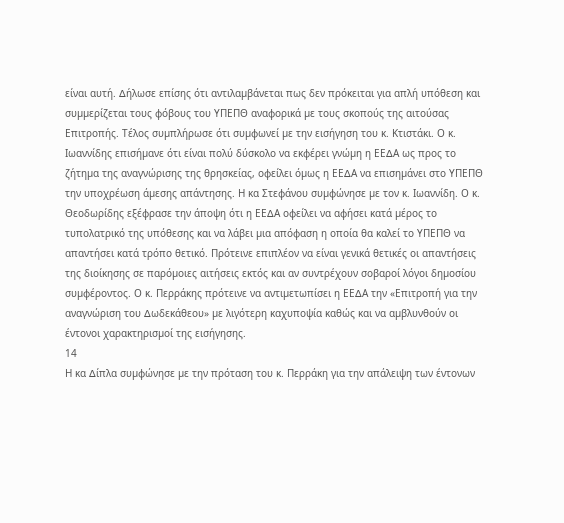είναι αυτή. ∆ήλωσε επίσης ότι αντιλαµβάνεται πως δεν πρόκειται για απλή υπόθεση και συµµερίζεται τους φόβους του ΥΠΕΠΘ αναφορικά µε τους σκοπούς της αιτούσας Επιτροπής. Τέλος συµπλήρωσε ότι συµφωνεί µε την εισήγηση του κ. Κτιστάκι. Ο κ. Ιωαννίδης επισήµανε ότι είναι πολύ δύσκολο να εκφέρει γνώµη η ΕΕ∆Α ως προς το ζήτηµα της αναγνώρισης της θρησκείας, οφείλει όµως η ΕΕ∆Α να επισηµάνει στο ΥΠΕΠΘ την υποχρέωση άµεσης απάντησης. Η κα Στεφάνου συµφώνησε µε τον κ. Ιωαννίδη. Ο κ. Θεοδωρίδης εξέφρασε την άποψη ότι η ΕΕ∆Α οφείλει να αφήσει κατά µέρος το τυπολατρικό της υπόθεσης και να λάβει µια απόφαση η οποία θα καλεί το ΥΠΕΠΘ να απαντήσει κατά τρόπο θετικό. Πρότεινε επιπλέον να είναι γενικά θετικές οι απαντήσεις της διοίκησης σε παρόµοιες αιτήσεις εκτός και αν συντρέχουν σοβαροί λόγοι δηµοσίου συµφέροντος. Ο κ. Περράκης πρότεινε να αντιµετωπίσει η ΕΕ∆Α την «Επιτροπή για την αναγνώριση του ∆ωδεκάθεου» µε λιγότερη καχυποψία καθώς και να αµβλυνθούν οι έντονοι χαρακτηρισµοί της εισήγησης.
14
Η κα ∆ίπλα συµφώνησε µε την πρόταση του κ. Περράκη για την απάλειψη των έντονων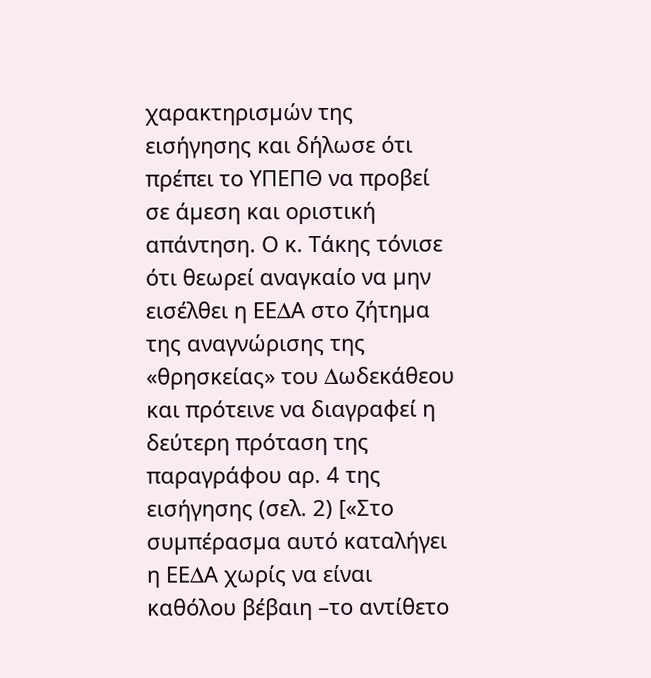χαρακτηρισµών της εισήγησης και δήλωσε ότι πρέπει το ΥΠΕΠΘ να προβεί σε άµεση και οριστική απάντηση. Ο κ. Τάκης τόνισε ότι θεωρεί αναγκαίο να µην εισέλθει η ΕΕ∆Α στο ζήτηµα της αναγνώρισης της «θρησκείας» του ∆ωδεκάθεου και πρότεινε να διαγραφεί η δεύτερη πρόταση της παραγράφου αρ. 4 της εισήγησης (σελ. 2) [«Στο συµπέρασµα αυτό καταλήγει η ΕΕ∆Α χωρίς να είναι καθόλου βέβαιη –το αντίθετο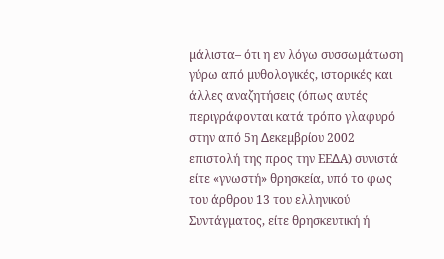µάλιστα– ότι η εν λόγω συσσωµάτωση γύρω από µυθολογικές, ιστορικές και άλλες αναζητήσεις (όπως αυτές περιγράφονται κατά τρόπο γλαφυρό στην από 5η ∆εκεµβρίου 2002 επιστολή της προς την ΕΕ∆Α) συνιστά είτε «γνωστή» θρησκεία, υπό το φως του άρθρου 13 του ελληνικού Συντάγµατος, είτε θρησκευτική ή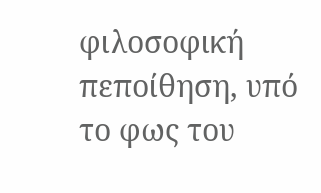φιλοσοφική πεποίθηση, υπό το φως του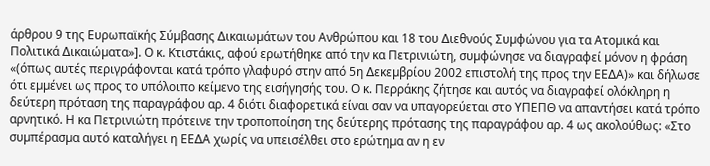άρθρου 9 της Ευρωπαϊκής Σύµβασης ∆ικαιωµάτων του Ανθρώπου και 18 του ∆ιεθνούς Συµφώνου για τα Ατοµικά και Πολιτικά ∆ικαιώµατα»]. Ο κ. Κτιστάκις, αφού ερωτήθηκε από την κα Πετρινιώτη, συµφώνησε να διαγραφεί µόνον η φράση «(όπως αυτές περιγράφονται κατά τρόπο γλαφυρό στην από 5η ∆εκεµβρίου 2002 επιστολή της προς την ΕΕ∆Α)» και δήλωσε ότι εµµένει ως προς το υπόλοιπο κείµενο της εισήγησής του. Ο κ. Περράκης ζήτησε και αυτός να διαγραφεί ολόκληρη η δεύτερη πρόταση της παραγράφου αρ. 4 διότι διαφορετικά είναι σαν να υπαγορεύεται στο ΥΠΕΠΘ να απαντήσει κατά τρόπο αρνητικό. Η κα Πετρινιώτη πρότεινε την τροποποίηση της δεύτερης πρότασης της παραγράφου αρ. 4 ως ακολούθως: «Στο συµπέρασµα αυτό καταλήγει η ΕΕ∆Α χωρίς να υπεισέλθει στο ερώτηµα αν η εν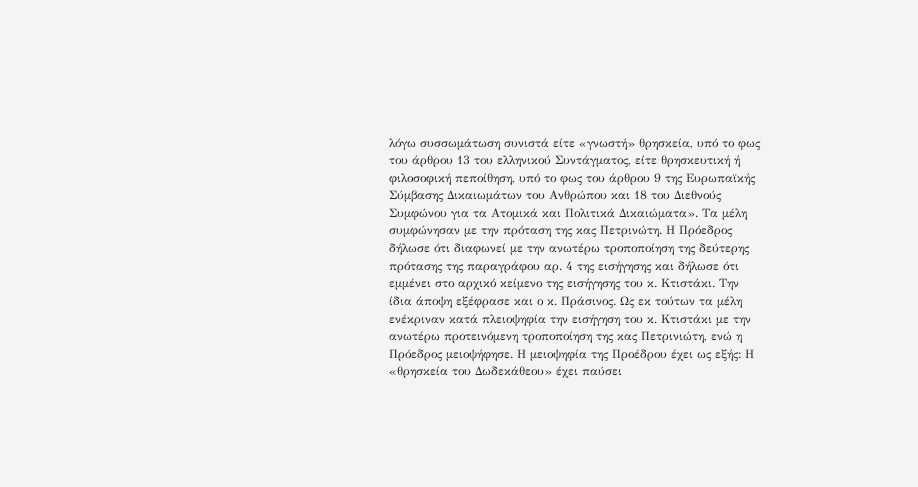λόγω συσσωµάτωση συνιστά είτε «γνωστή» θρησκεία, υπό το φως του άρθρου 13 του ελληνικού Συντάγµατος, είτε θρησκευτική ή φιλοσοφική πεποίθηση, υπό το φως του άρθρου 9 της Ευρωπαϊκής Σύµβασης ∆ικαιωµάτων του Ανθρώπου και 18 του ∆ιεθνούς Συµφώνου για τα Ατοµικά και Πολιτικά ∆ικαιώµατα». Τα µέλη συµφώνησαν µε την πρόταση της κας Πετρινώτη. Η Πρόεδρος δήλωσε ότι διαφωνεί µε την ανωτέρω τροποποίηση της δεύτερης πρότασης της παραγράφου αρ. 4 της εισήγησης και δήλωσε ότι εµµένει στο αρχικό κείµενο της εισήγησης του κ. Κτιστάκι. Την ίδια άποψη εξέφρασε και ο κ. Πράσινος. Ως εκ τούτων τα µέλη ενέκριναν κατά πλειοψηφία την εισήγηση του κ. Κτιστάκι µε την ανωτέρω προτεινόµενη τροποποίηση της κας Πετρινιώτη, ενώ η Πρόεδρος µειοψήφησε. Η µειοψηφία της Προέδρου έχει ως εξής: Η «θρησκεία του ∆ωδεκάθεου» έχει παύσει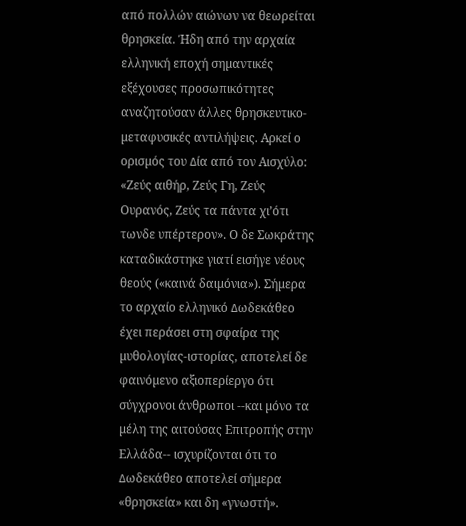από πολλών αιώνων να θεωρείται θρησκεία. Ήδη από την αρχαία ελληνική εποχή σηµαντικές εξέχουσες προσωπικότητες αναζητούσαν άλλες θρησκευτικο-µεταφυσικές αντιλήψεις. Αρκεί ο ορισµός του ∆ία από τον Αισχύλο: «Ζεύς αιθήρ, Ζεύς Γη, Ζεύς Ουρανός, Ζεύς τα πάντα χι’ότι τωνδε υπέρτερον». Ο δε Σωκράτης καταδικάστηκε γιατί εισήγε νέους θεούς («καινά δαιµόνια»). Σήµερα το αρχαίο ελληνικό ∆ωδεκάθεο έχει περάσει στη σφαίρα της µυθολογίας-ιστορίας, αποτελεί δε φαινόµενο αξιοπερίεργο ότι σύγχρονοι άνθρωποι --και µόνο τα µέλη της αιτούσας Επιτροπής στην Ελλάδα-- ισχυρίζονται ότι το ∆ωδεκάθεο αποτελεί σήµερα «θρησκεία» και δη «γνωστή».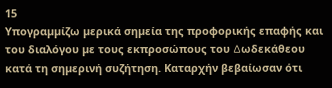15
Υπογραµµίζω µερικά σηµεία της προφορικής επαφής και του διαλόγου µε τους εκπροσώπους του ∆ωδεκάθεου κατά τη σηµερινή συζήτηση. Καταρχήν βεβαίωσαν ότι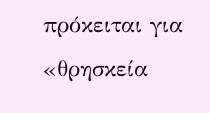πρόκειται για «θρησκεία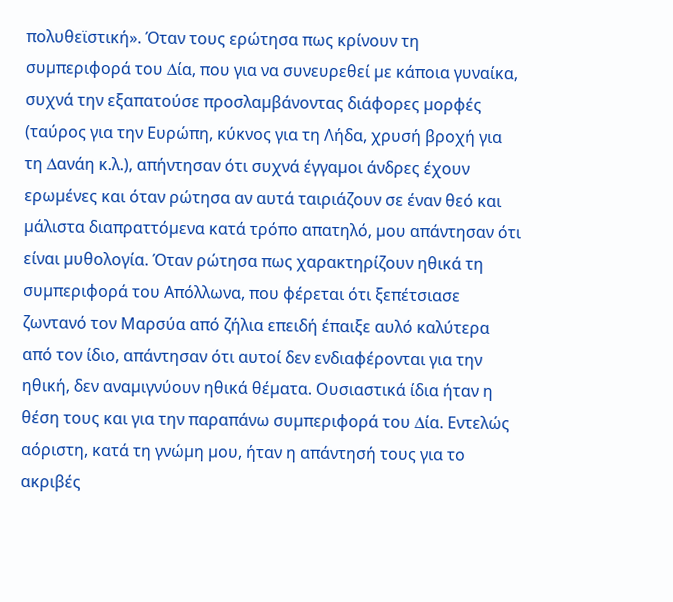πολυθεϊστική». Όταν τους ερώτησα πως κρίνουν τη συµπεριφορά του ∆ία, που για να συνευρεθεί µε κάποια γυναίκα, συχνά την εξαπατούσε προσλαµβάνοντας διάφορες µορφές (ταύρος για την Ευρώπη, κύκνος για τη Λήδα, χρυσή βροχή για τη ∆ανάη κ.λ.), απήντησαν ότι συχνά έγγαµοι άνδρες έχουν ερωµένες και όταν ρώτησα αν αυτά ταιριάζουν σε έναν θεό και µάλιστα διαπραττόµενα κατά τρόπο απατηλό, µου απάντησαν ότι είναι µυθολογία. Όταν ρώτησα πως χαρακτηρίζουν ηθικά τη συµπεριφορά του Απόλλωνα, που φέρεται ότι ξεπέτσιασε ζωντανό τον Μαρσύα από ζήλια επειδή έπαιξε αυλό καλύτερα από τον ίδιο, απάντησαν ότι αυτοί δεν ενδιαφέρονται για την ηθική, δεν αναµιγνύουν ηθικά θέµατα. Ουσιαστικά ίδια ήταν η θέση τους και για την παραπάνω συµπεριφορά του ∆ία. Εντελώς αόριστη, κατά τη γνώµη µου, ήταν η απάντησή τους για το ακριβές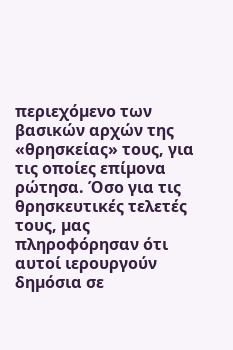περιεχόµενο των βασικών αρχών της «θρησκείας» τους, για τις οποίες επίµονα ρώτησα. Όσο για τις θρησκευτικές τελετές τους, µας πληροφόρησαν ότι αυτοί ιερουργούν δηµόσια σε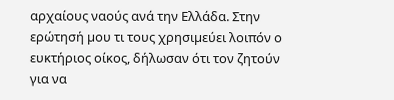αρχαίους ναούς ανά την Ελλάδα. Στην ερώτησή µου τι τους χρησιµεύει λοιπόν ο ευκτήριος οίκος, δήλωσαν ότι τον ζητούν για να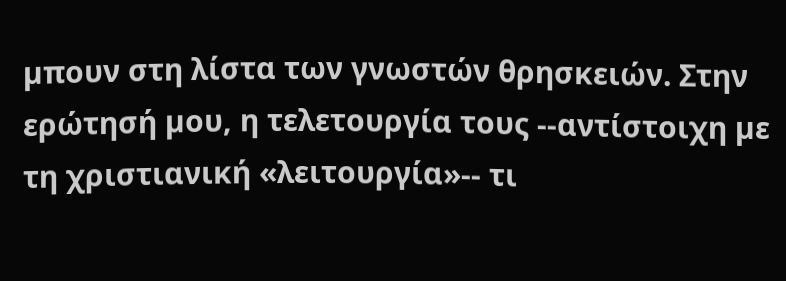µπουν στη λίστα των γνωστών θρησκειών. Στην ερώτησή µου, η τελετουργία τους --αντίστοιχη µε τη χριστιανική «λειτουργία»-- τι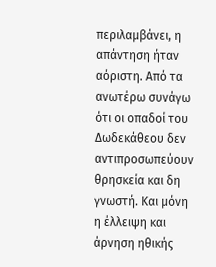περιλαµβάνει, η απάντηση ήταν αόριστη. Από τα ανωτέρω συνάγω ότι οι οπαδοί του ∆ωδεκάθεου δεν αντιπροσωπεύουν θρησκεία και δη γνωστή. Και µόνη η έλλειψη και άρνηση ηθικής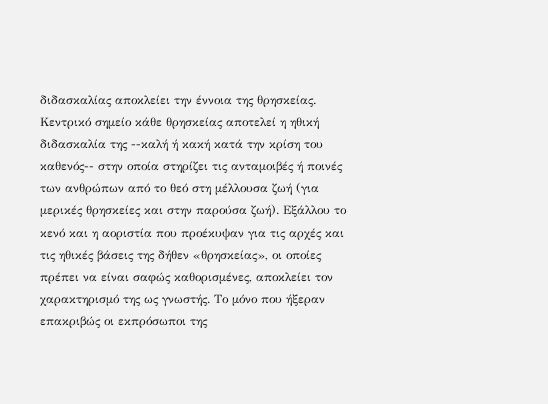διδασκαλίας αποκλείει την έννοια της θρησκείας. Κεντρικό σηµείο κάθε θρησκείας αποτελεί η ηθική διδασκαλία της --καλή ή κακή κατά την κρίση του καθενός-- στην οποία στηρίζει τις ανταµοιβές ή ποινές των ανθρώπων από το θεό στη µέλλουσα ζωή (για µερικές θρησκείες και στην παρούσα ζωή). Εξάλλου το κενό και η αοριστία που προέκυψαν για τις αρχές και τις ηθικές βάσεις της δήθεν «θρησκείας», οι οποίες πρέπει να είναι σαφώς καθορισµένες, αποκλείει τον χαρακτηρισµό της ως γνωστής. Το µόνο που ήξεραν επακριβώς οι εκπρόσωποι της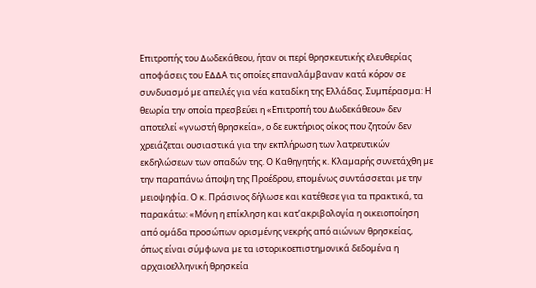Επιτροπής του ∆ωδεκάθεου, ήταν οι περί θρησκευτικής ελευθερίας αποφάσεις του Ε∆∆Α τις οποίες επαναλάµβαναν κατά κόρον σε συνδυασµό µε απειλές για νέα καταδίκη της Ελλάδας. Συµπέρασµα: Η θεωρία την οποία πρεσβεύει η «Επιτροπή του ∆ωδεκάθεου» δεν αποτελεί «γνωστή θρησκεία», ο δε ευκτήριος οίκος που ζητούν δεν χρειάζεται ουσιαστικά για την εκπλήρωση των λατρευτικών εκδηλώσεων των οπαδών της. Ο Καθηγητής κ. Κλαµαρής συνετάχθη µε την παραπάνω άποψη της Προέδρου, εποµένως συντάσσεται µε την µειοψηφία. Ο κ. Πράσινος δήλωσε και κατέθεσε για τα πρακτικά, τα παρακάτω: «Μόνη η επίκληση και κατ’ακριβολογία η οικειοποίηση από οµάδα προσώπων ορισµένης νεκρής από αιώνων θρησκείας, όπως είναι σύµφωνα µε τα ιστορικοεπιστηµονικά δεδοµένα η αρχαιοελληνική θρησκεία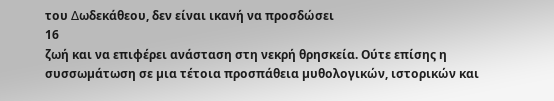του ∆ωδεκάθεου, δεν είναι ικανή να προσδώσει
16
ζωή και να επιφέρει ανάσταση στη νεκρή θρησκεία. Ούτε επίσης η συσσωµάτωση σε µια τέτοια προσπάθεια µυθολογικών, ιστορικών και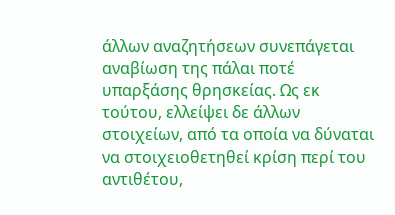άλλων αναζητήσεων συνεπάγεται αναβίωση της πάλαι ποτέ υπαρξάσης θρησκείας. Ως εκ τούτου, ελλείψει δε άλλων στοιχείων, από τα οποία να δύναται να στοιχειοθετηθεί κρίση περί του αντιθέτου,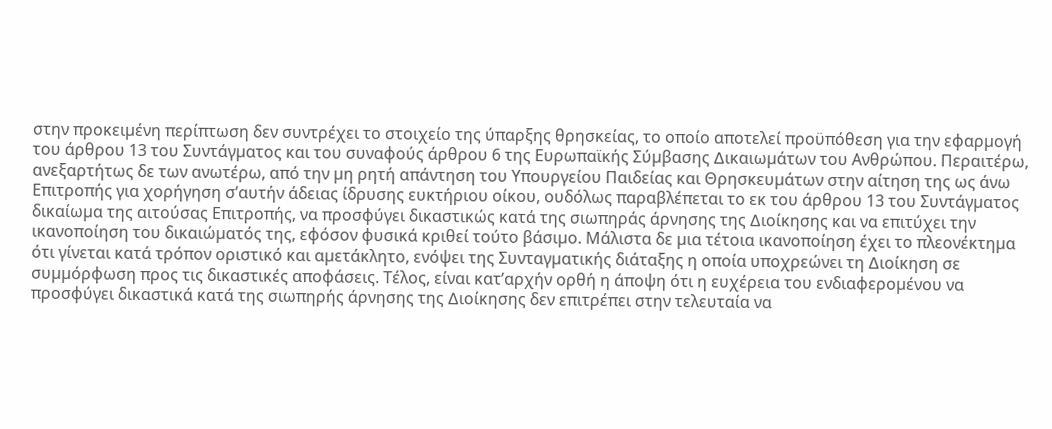στην προκειµένη περίπτωση δεν συντρέχει το στοιχείο της ύπαρξης θρησκείας, το οποίο αποτελεί προϋπόθεση για την εφαρµογή του άρθρου 13 του Συντάγµατος και του συναφούς άρθρου 6 της Ευρωπαϊκής Σύµβασης ∆ικαιωµάτων του Ανθρώπου. Περαιτέρω, ανεξαρτήτως δε των ανωτέρω, από την µη ρητή απάντηση του Υπουργείου Παιδείας και Θρησκευµάτων στην αίτηση της ως άνω Επιτροπής για χορήγηση σ’αυτήν άδειας ίδρυσης ευκτήριου οίκου, ουδόλως παραβλέπεται το εκ του άρθρου 13 του Συντάγµατος δικαίωµα της αιτούσας Επιτροπής, να προσφύγει δικαστικώς κατά της σιωπηράς άρνησης της ∆ιοίκησης και να επιτύχει την ικανοποίηση του δικαιώµατός της, εφόσον φυσικά κριθεί τούτο βάσιµο. Μάλιστα δε µια τέτοια ικανοποίηση έχει το πλεονέκτηµα ότι γίνεται κατά τρόπον οριστικό και αµετάκλητο, ενόψει της Συνταγµατικής διάταξης η οποία υποχρεώνει τη ∆ιοίκηση σε συµµόρφωση προς τις δικαστικές αποφάσεις. Τέλος, είναι κατ’αρχήν ορθή η άποψη ότι η ευχέρεια του ενδιαφεροµένου να προσφύγει δικαστικά κατά της σιωπηρής άρνησης της ∆ιοίκησης δεν επιτρέπει στην τελευταία να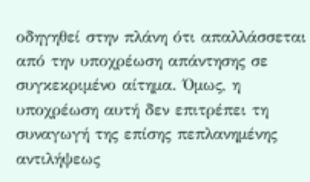οδηγηθεί στην πλάνη ότι απαλλάσσεται από την υποχρέωση απάντησης σε συγκεκριµένο αίτηµα. Όµως, η υποχρέωση αυτή δεν επιτρέπει τη συναγωγή της επίσης πεπλανηµένης αντιλήψεως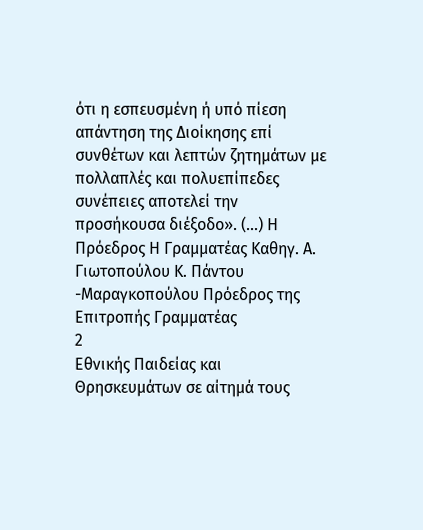ότι η εσπευσµένη ή υπό πίεση απάντηση της ∆ιοίκησης επί συνθέτων και λεπτών ζητηµάτων µε πολλαπλές και πολυεπίπεδες συνέπειες αποτελεί την προσήκουσα διέξοδο». (…) Η Πρόεδρος Η Γραµµατέας Καθηγ. Α. Γιωτοπούλου Κ. Πάντου -Μαραγκοπούλου Πρόεδρος της Επιτροπής Γραµµατέας
2
Εθνικής Παιδείας και Θρησκευµάτων σε αίτηµά τους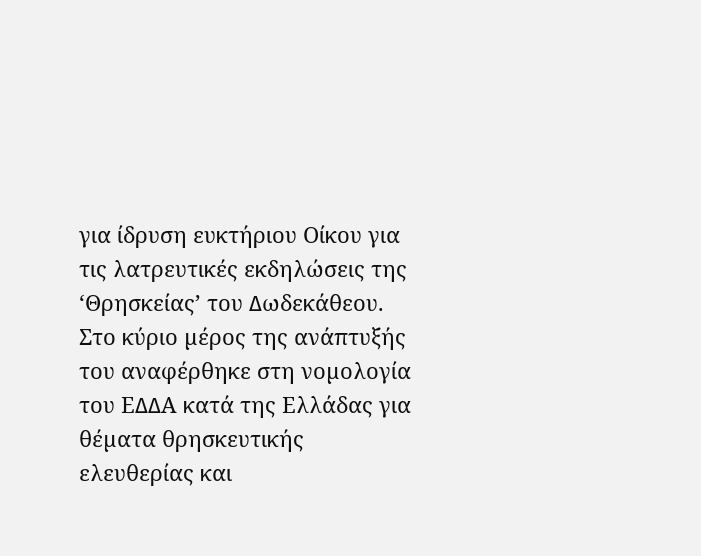για ίδρυση ευκτήριου Οίκου για τις λατρευτικές εκδηλώσεις της ‘Θρησκείας’ του ∆ωδεκάθεου. Στο κύριο µέρος της ανάπτυξής του αναφέρθηκε στη νοµολογία του Ε∆∆Α κατά της Ελλάδας για θέµατα θρησκευτικής ελευθερίας και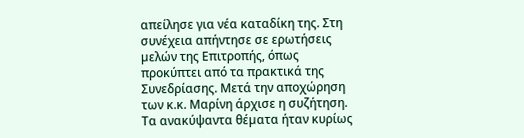απείλησε για νέα καταδίκη της. Στη συνέχεια απήντησε σε ερωτήσεις µελών της Επιτροπής, όπως προκύπτει από τα πρακτικά της Συνεδρίασης. Μετά την αποχώρηση των κ.κ. Μαρίνη άρχισε η συζήτηση. Τα ανακύψαντα θέµατα ήταν κυρίως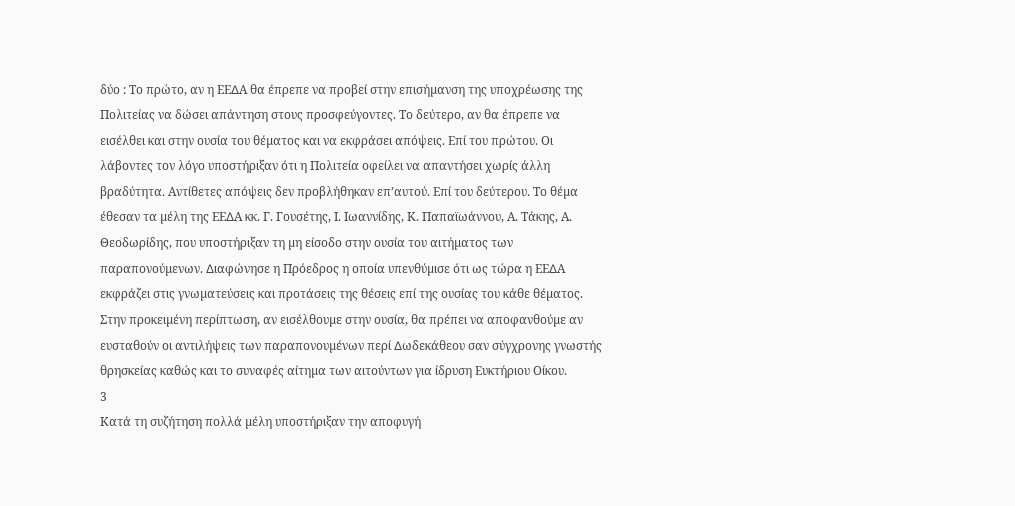δύο : Το πρώτο, αν η ΕΕ∆Α θα έπρεπε να προβεί στην επισήµανση της υποχρέωσης της Πολιτείας να δώσει απάντηση στους προσφεύγοντες. Το δεύτερο, αν θα έπρεπε να εισέλθει και στην ουσία του θέµατος και να εκφράσει απόψεις. Επί του πρώτου. Οι λάβοντες τον λόγο υποστήριξαν ότι η Πολιτεία οφείλει να απαντήσει χωρίς άλλη βραδύτητα. Αντίθετες απόψεις δεν προβλήθηκαν επ’αυτού. Επί του δεύτερου. Το θέµα έθεσαν τα µέλη της ΕΕ∆Α κκ. Γ. Γουσέτης, Ι. Ιωαννίδης, Κ. Παπαϊωάννου, Α. Τάκης, Α. Θεοδωρίδης, που υποστήριξαν τη µη είσοδο στην ουσία του αιτήµατος των παραπονούµενων. ∆ιαφώνησε η Πρόεδρος η οποία υπενθύµισε ότι ως τώρα η ΕΕ∆Α εκφράζει στις γνωµατεύσεις και προτάσεις της θέσεις επί της ουσίας του κάθε θέµατος. Στην προκειµένη περίπτωση, αν εισέλθουµε στην ουσία, θα πρέπει να αποφανθούµε αν ευσταθούν οι αντιλήψεις των παραπονουµένων περί ∆ωδεκάθεου σαν σύγχρονης γνωστής θρησκείας καθώς και το συναφές αίτηµα των αιτούντων για ίδρυση Ευκτήριου Οίκου.
3
Κατά τη συζήτηση πολλά µέλη υποστήριξαν την αποφυγή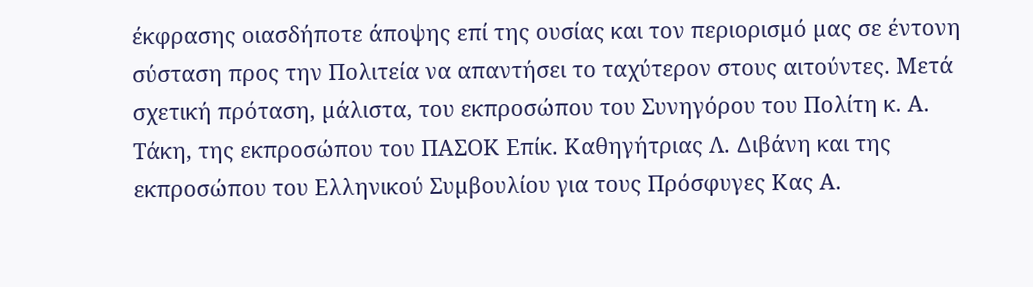έκφρασης οιασδήποτε άποψης επί της ουσίας και τον περιορισµό µας σε έντονη σύσταση προς την Πολιτεία να απαντήσει το ταχύτερον στους αιτούντες. Μετά σχετική πρόταση, µάλιστα, του εκπροσώπου του Συνηγόρου του Πολίτη κ. Α. Τάκη, της εκπροσώπου του ΠΑΣΟΚ Επίκ. Καθηγήτριας Λ. ∆ιβάνη και της εκπροσώπου του Ελληνικού Συµβουλίου για τους Πρόσφυγες Κας Α.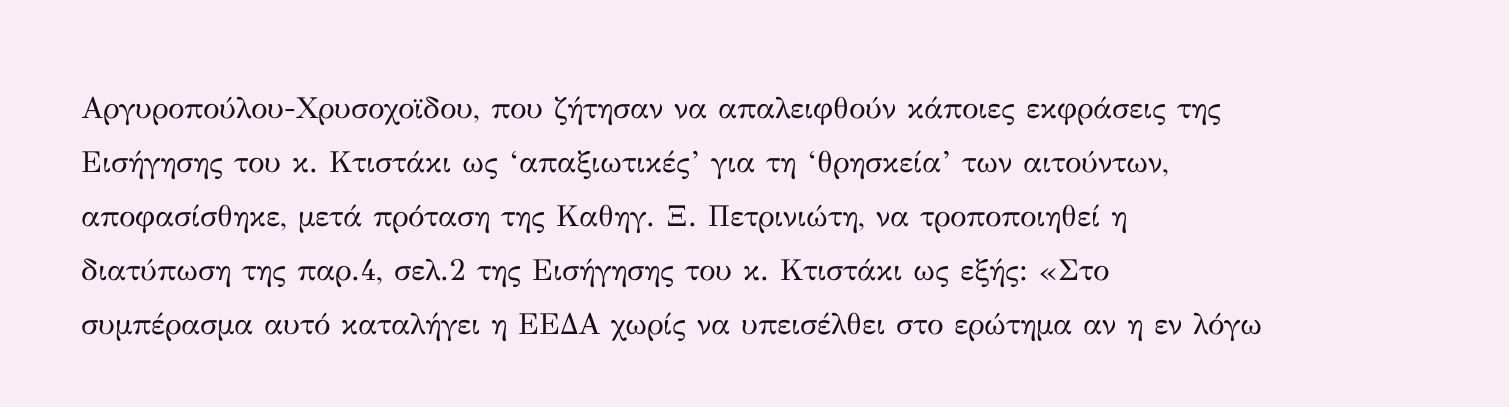Αργυροπούλου-Χρυσοχοϊδου, που ζήτησαν να απαλειφθούν κάποιες εκφράσεις της Εισήγησης του κ. Κτιστάκι ως ‘απαξιωτικές’ για τη ‘θρησκεία’ των αιτούντων, αποφασίσθηκε, µετά πρόταση της Καθηγ. Ξ. Πετρινιώτη, να τροποποιηθεί η διατύπωση της παρ.4, σελ.2 της Εισήγησης του κ. Κτιστάκι ως εξής: «Στο συµπέρασµα αυτό καταλήγει η ΕΕ∆Α χωρίς να υπεισέλθει στο ερώτηµα αν η εν λόγω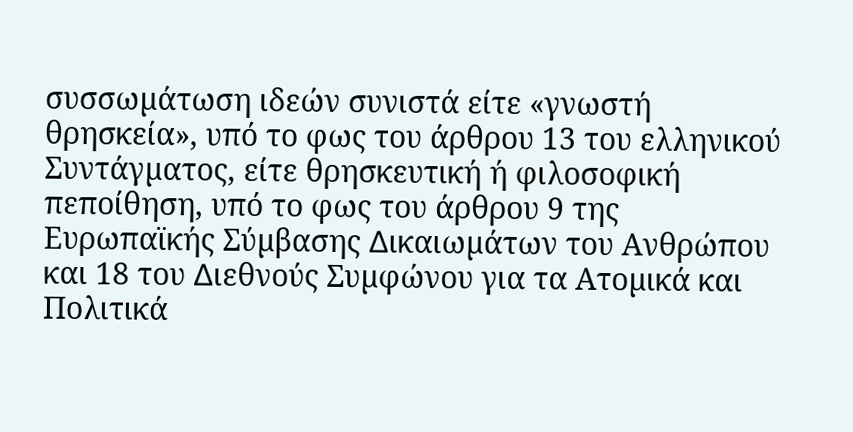συσσωµάτωση ιδεών συνιστά είτε «γνωστή θρησκεία», υπό το φως του άρθρου 13 του ελληνικού Συντάγµατος, είτε θρησκευτική ή φιλοσοφική πεποίθηση, υπό το φως του άρθρου 9 της Ευρωπαϊκής Σύµβασης ∆ικαιωµάτων του Ανθρώπου και 18 του ∆ιεθνούς Συµφώνου για τα Ατοµικά και Πολιτικά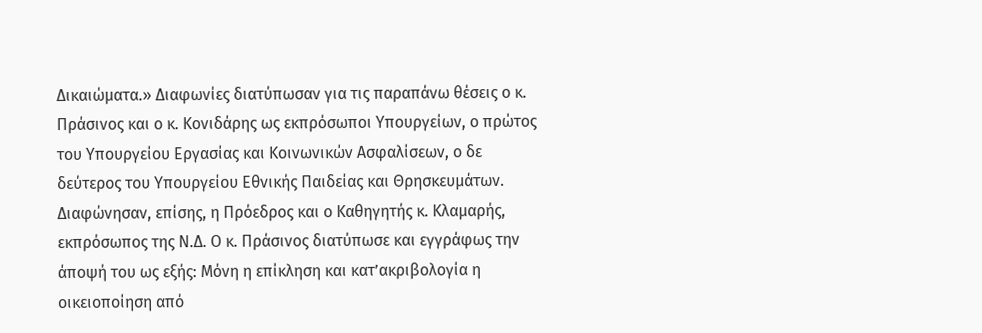∆ικαιώµατα.» ∆ιαφωνίες διατύπωσαν για τις παραπάνω θέσεις ο κ. Πράσινος και ο κ. Κονιδάρης ως εκπρόσωποι Υπουργείων, ο πρώτος του Υπουργείου Εργασίας και Κοινωνικών Ασφαλίσεων, ο δε δεύτερος του Υπουργείου Εθνικής Παιδείας και Θρησκευµάτων. ∆ιαφώνησαν, επίσης, η Πρόεδρος και ο Καθηγητής κ. Κλαµαρής, εκπρόσωπος της Ν.∆. Ο κ. Πράσινος διατύπωσε και εγγράφως την άποψή του ως εξής: Μόνη η επίκληση και κατ’ακριβολογία η οικειοποίηση από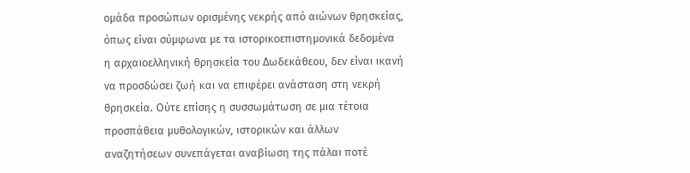οµάδα προσώπων ορισµένης νεκρής από αιώνων θρησκείας, όπως είναι σύµφωνα µε τα ιστορικοεπιστηµονικά δεδοµένα η αρχαιοελληνική θρησκεία του ∆ωδεκάθεου, δεν είναι ικανή να προσδώσει ζωή και να επιφέρει ανάσταση στη νεκρή θρησκεία. Ούτε επίσης η συσσωµάτωση σε µια τέτοια προσπάθεια µυθολογικών, ιστορικών και άλλων αναζητήσεων συνεπάγεται αναβίωση της πάλαι ποτέ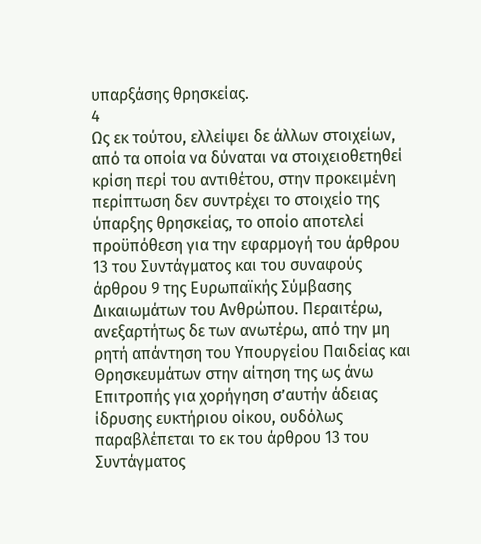υπαρξάσης θρησκείας.
4
Ως εκ τούτου, ελλείψει δε άλλων στοιχείων, από τα οποία να δύναται να στοιχειοθετηθεί κρίση περί του αντιθέτου, στην προκειµένη περίπτωση δεν συντρέχει το στοιχείο της ύπαρξης θρησκείας, το οποίο αποτελεί προϋπόθεση για την εφαρµογή του άρθρου 13 του Συντάγµατος και του συναφούς άρθρου 9 της Ευρωπαϊκής Σύµβασης ∆ικαιωµάτων του Ανθρώπου. Περαιτέρω, ανεξαρτήτως δε των ανωτέρω, από την µη ρητή απάντηση του Υπουργείου Παιδείας και Θρησκευµάτων στην αίτηση της ως άνω Επιτροπής για χορήγηση σ’αυτήν άδειας ίδρυσης ευκτήριου οίκου, ουδόλως παραβλέπεται το εκ του άρθρου 13 του Συντάγµατος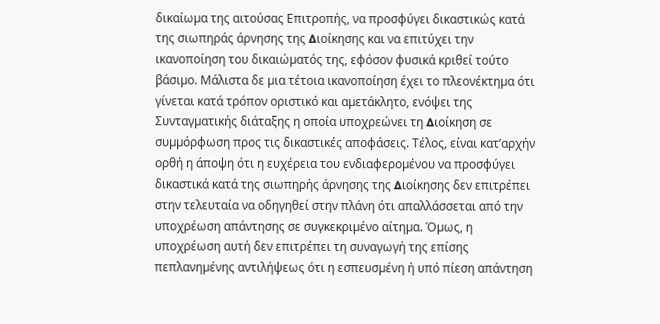δικαίωµα της αιτούσας Επιτροπής, να προσφύγει δικαστικώς κατά της σιωπηράς άρνησης της ∆ιοίκησης και να επιτύχει την ικανοποίηση του δικαιώµατός της, εφόσον φυσικά κριθεί τούτο βάσιµο. Μάλιστα δε µια τέτοια ικανοποίηση έχει το πλεονέκτηµα ότι γίνεται κατά τρόπον οριστικό και αµετάκλητο, ενόψει της Συνταγµατικής διάταξης η οποία υποχρεώνει τη ∆ιοίκηση σε συµµόρφωση προς τις δικαστικές αποφάσεις. Τέλος, είναι κατ’αρχήν ορθή η άποψη ότι η ευχέρεια του ενδιαφεροµένου να προσφύγει δικαστικά κατά της σιωπηρής άρνησης της ∆ιοίκησης δεν επιτρέπει στην τελευταία να οδηγηθεί στην πλάνη ότι απαλλάσσεται από την υποχρέωση απάντησης σε συγκεκριµένο αίτηµα. Όµως, η υποχρέωση αυτή δεν επιτρέπει τη συναγωγή της επίσης πεπλανηµένης αντιλήψεως ότι η εσπευσµένη ή υπό πίεση απάντηση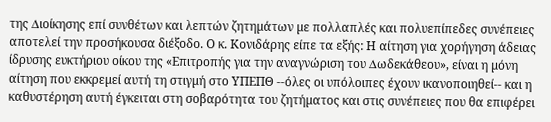της ∆ιοίκησης επί συνθέτων και λεπτών ζητηµάτων µε πολλαπλές και πολυεπίπεδες συνέπειες αποτελεί την προσήκουσα διέξοδο. Ο κ. Κονιδάρης είπε τα εξής: Η αίτηση για χορήγηση άδειας ίδρυσης ευκτήριου οίκου της «Επιτροπής για την αναγνώριση του ∆ωδεκάθεου», είναι η µόνη αίτηση που εκκρεµεί αυτή τη στιγµή στο ΥΠΕΠΘ --όλες οι υπόλοιπες έχουν ικανοποιηθεί-- και η καθυστέρηση αυτή έγκειται στη σοβαρότητα του ζητήµατος και στις συνέπειες που θα επιφέρει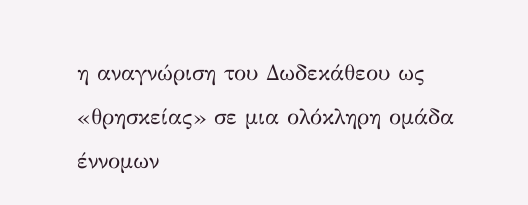η αναγνώριση του ∆ωδεκάθεου ως «θρησκείας» σε µια ολόκληρη οµάδα έννοµων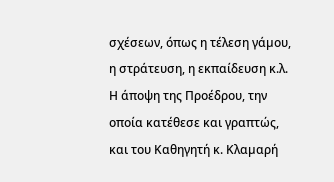σχέσεων, όπως η τέλεση γάµου, η στράτευση, η εκπαίδευση κ.λ. Η άποψη της Προέδρου, την οποία κατέθεσε και γραπτώς, και του Καθηγητή κ. Κλαµαρή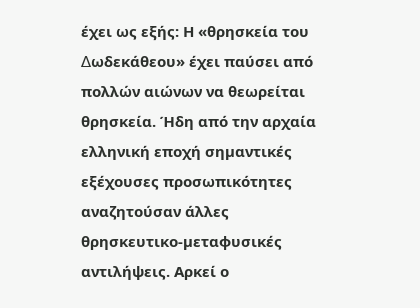έχει ως εξής: Η «θρησκεία του ∆ωδεκάθεου» έχει παύσει από πολλών αιώνων να θεωρείται θρησκεία. Ήδη από την αρχαία ελληνική εποχή σηµαντικές εξέχουσες προσωπικότητες αναζητούσαν άλλες θρησκευτικο-µεταφυσικές αντιλήψεις. Αρκεί ο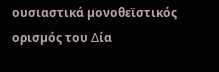ουσιαστικά µονοθεϊστικός ορισµός του ∆ία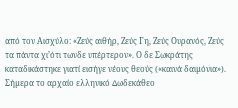από τον Αισχύλο: «Ζεύς αιθήρ, Ζεύς Γη, Ζεύς Ουρανός, Ζεύς τα πάντα χι’ότι τωνδε υπέρτερον». Ο δε Σωκράτης καταδικάστηκε γιατί εισήγε νέους θεούς («καινά δαιµόνια»). Σήµερα το αρχαίο ελληνικό ∆ωδεκάθεο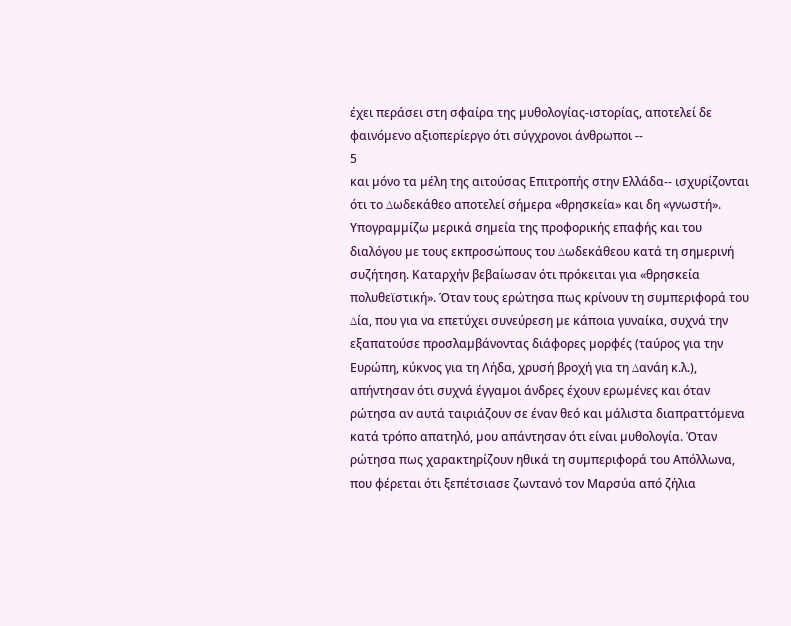έχει περάσει στη σφαίρα της µυθολογίας-ιστορίας, αποτελεί δε φαινόµενο αξιοπερίεργο ότι σύγχρονοι άνθρωποι --
5
και µόνο τα µέλη της αιτούσας Επιτροπής στην Ελλάδα-- ισχυρίζονται ότι το ∆ωδεκάθεο αποτελεί σήµερα «θρησκεία» και δη «γνωστή». Υπογραµµίζω µερικά σηµεία της προφορικής επαφής και του διαλόγου µε τους εκπροσώπους του ∆ωδεκάθεου κατά τη σηµερινή συζήτηση. Καταρχήν βεβαίωσαν ότι πρόκειται για «θρησκεία πολυθεϊστική». Όταν τους ερώτησα πως κρίνουν τη συµπεριφορά του ∆ία, που για να επετύχει συνεύρεση µε κάποια γυναίκα, συχνά την εξαπατούσε προσλαµβάνοντας διάφορες µορφές (ταύρος για την Ευρώπη, κύκνος για τη Λήδα, χρυσή βροχή για τη ∆ανάη κ.λ.), απήντησαν ότι συχνά έγγαµοι άνδρες έχουν ερωµένες και όταν ρώτησα αν αυτά ταιριάζουν σε έναν θεό και µάλιστα διαπραττόµενα κατά τρόπο απατηλό, µου απάντησαν ότι είναι µυθολογία. Όταν ρώτησα πως χαρακτηρίζουν ηθικά τη συµπεριφορά του Απόλλωνα, που φέρεται ότι ξεπέτσιασε ζωντανό τον Μαρσύα από ζήλια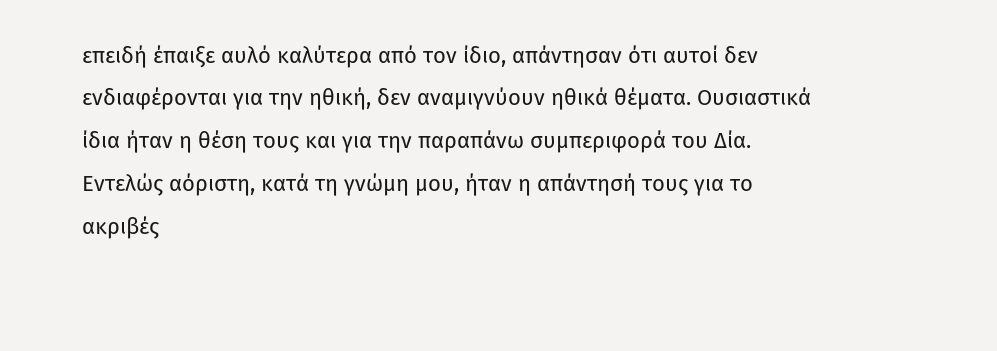επειδή έπαιξε αυλό καλύτερα από τον ίδιο, απάντησαν ότι αυτοί δεν ενδιαφέρονται για την ηθική, δεν αναµιγνύουν ηθικά θέµατα. Ουσιαστικά ίδια ήταν η θέση τους και για την παραπάνω συµπεριφορά του ∆ία. Εντελώς αόριστη, κατά τη γνώµη µου, ήταν η απάντησή τους για το ακριβές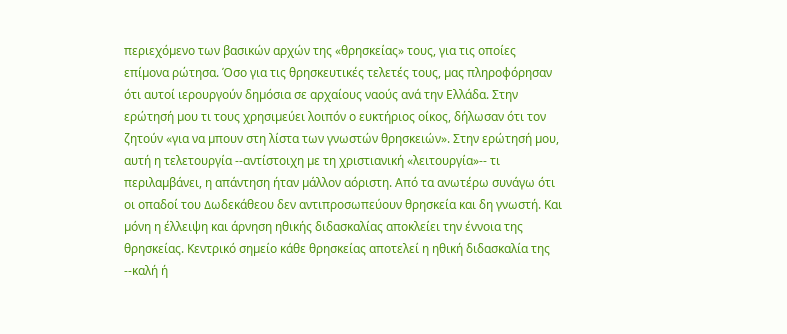περιεχόµενο των βασικών αρχών της «θρησκείας» τους, για τις οποίες επίµονα ρώτησα. Όσο για τις θρησκευτικές τελετές τους, µας πληροφόρησαν ότι αυτοί ιερουργούν δηµόσια σε αρχαίους ναούς ανά την Ελλάδα. Στην ερώτησή µου τι τους χρησιµεύει λοιπόν ο ευκτήριος οίκος, δήλωσαν ότι τον ζητούν «για να µπουν στη λίστα των γνωστών θρησκειών». Στην ερώτησή µου, αυτή η τελετουργία --αντίστοιχη µε τη χριστιανική «λειτουργία»-- τι περιλαµβάνει, η απάντηση ήταν µάλλον αόριστη. Από τα ανωτέρω συνάγω ότι οι οπαδοί του ∆ωδεκάθεου δεν αντιπροσωπεύουν θρησκεία και δη γνωστή. Και µόνη η έλλειψη και άρνηση ηθικής διδασκαλίας αποκλείει την έννοια της θρησκείας. Κεντρικό σηµείο κάθε θρησκείας αποτελεί η ηθική διδασκαλία της --καλή ή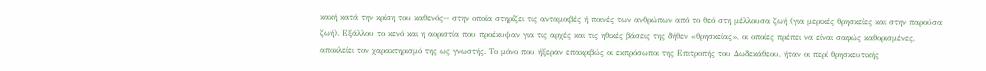κακή κατά την κρίση του καθενός-- στην οποία στηρίζει τις ανταµοιβές ή ποινές των ανθρώπων από το θεό στη µέλλουσα ζωή (για µερικές θρησκείες και στην παρούσα ζωή). Εξάλλου το κενό και η αοριστία που προέκυψαν για τις αρχές και τις ηθικές βάσεις της δήθεν «θρησκείας», οι οποίες πρέπει να είναι σαφώς καθορισµένες, αποκλείει τον χαρακτηρισµό της ως γνωστής. Το µόνο που ήξεραν επακριβώς οι εκπρόσωποι της Επιτροπής του ∆ωδεκάθεου, ήταν οι περί θρησκευτικής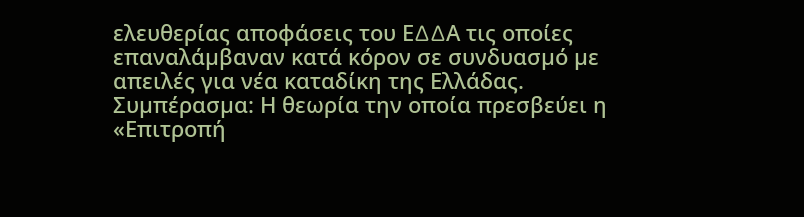ελευθερίας αποφάσεις του Ε∆∆Α τις οποίες επαναλάµβαναν κατά κόρον σε συνδυασµό µε απειλές για νέα καταδίκη της Ελλάδας. Συµπέρασµα: Η θεωρία την οποία πρεσβεύει η «Επιτροπή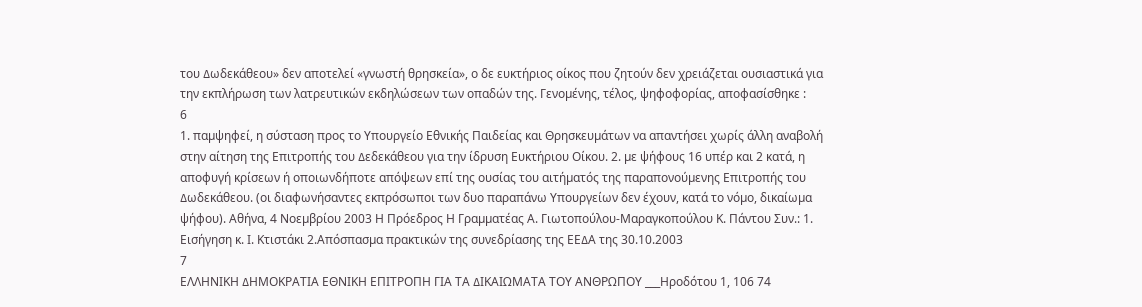του ∆ωδεκάθεου» δεν αποτελεί «γνωστή θρησκεία», ο δε ευκτήριος οίκος που ζητούν δεν χρειάζεται ουσιαστικά για την εκπλήρωση των λατρευτικών εκδηλώσεων των οπαδών της. Γενοµένης, τέλος, ψηφοφορίας, αποφασίσθηκε :
6
1. παµψηφεί, η σύσταση προς το Υπουργείο Εθνικής Παιδείας και Θρησκευµάτων να απαντήσει χωρίς άλλη αναβολή στην αίτηση της Επιτροπής του ∆εδεκάθεου για την ίδρυση Ευκτήριου Οίκου. 2. µε ψήφους 16 υπέρ και 2 κατά, η αποφυγή κρίσεων ή οποιωνδήποτε απόψεων επί της ουσίας του αιτήµατός της παραπονούµενης Επιτροπής του ∆ωδεκάθεου. (οι διαφωνήσαντες εκπρόσωποι των δυο παραπάνω Υπουργείων δεν έχουν, κατά το νόµο, δικαίωµα ψήφου). Αθήνα, 4 Νοεµβρίου 2003 Η Πρόεδρος Η Γραµµατέας Α. Γιωτοπούλου-Μαραγκοπούλου Κ. Πάντου Συν.: 1. Εισήγηση κ. Ι. Κτιστάκι 2.Απόσπασµα πρακτικών της συνεδρίασης της ΕΕ∆Α της 30.10.2003
7
ΕΛΛΗΝΙΚΗ ∆ΗΜΟΚΡΑΤΙΑ ΕΘΝΙΚΗ ΕΠΙΤΡΟΠΗ ΓΙΑ ΤΑ ∆ΙΚΑΙΩΜΑΤΑ ΤΟΥ ΑΝΘΡΩΠΟΥ ___Ηροδότου 1, 106 74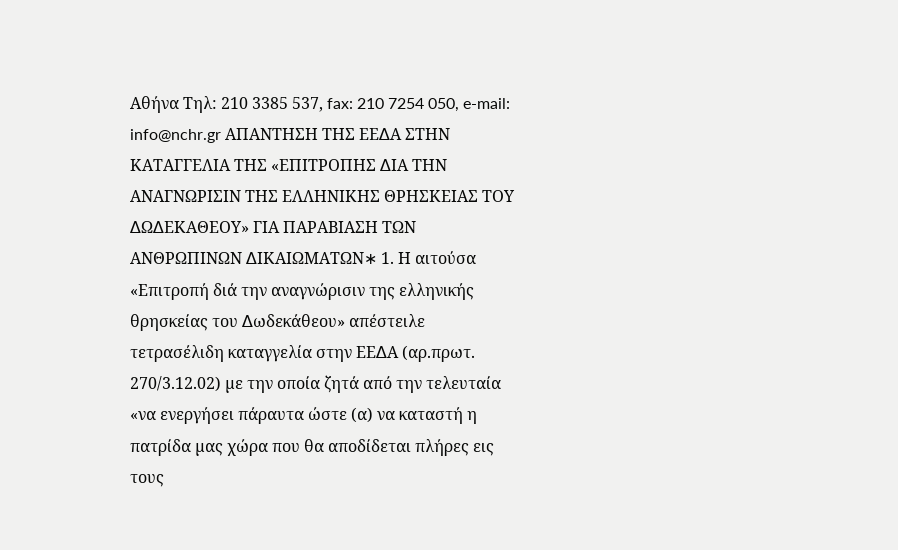Αθήνα Τηλ: 210 3385 537, fax: 210 7254 050, e-mail: info@nchr.gr ΑΠΑΝΤΗΣΗ ΤΗΣ ΕΕ∆Α ΣΤΗΝ ΚΑΤΑΓΓΕΛΙΑ ΤΗΣ «ΕΠΙΤΡΟΠΗΣ ∆ΙΑ ΤΗΝ ΑΝΑΓΝΩΡΙΣΙΝ ΤΗΣ ΕΛΛΗΝΙΚΗΣ ΘΡΗΣΚΕΙΑΣ ΤΟΥ ∆Ω∆ΕΚΑΘΕΟΥ» ΓΙΑ ΠΑΡΑΒΙΑΣΗ ΤΩΝ ΑΝΘΡΩΠΙΝΩΝ ∆ΙΚΑΙΩΜΑΤΩΝ∗ 1. Η αιτούσα «Επιτροπή διά την αναγνώρισιν της ελληνικής θρησκείας του ∆ωδεκάθεου» απέστειλε τετρασέλιδη καταγγελία στην ΕΕ∆Α (αρ.πρωτ. 270/3.12.02) µε την οποία ζητά από την τελευταία «να ενεργήσει πάραυτα ώστε (α) να καταστή η πατρίδα µας χώρα που θα αποδίδεται πλήρες εις τους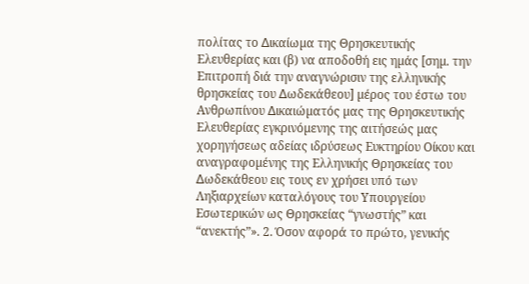πολίτας το ∆ικαίωµα της Θρησκευτικής Ελευθερίας και (β) να αποδοθή εις ηµάς [σηµ. την Επιτροπή διά την αναγνώρισιν της ελληνικής θρησκείας του ∆ωδεκάθεου] µέρος του έστω του Ανθρωπίνου ∆ικαιώµατός µας της Θρησκευτικής Ελευθερίας εγκρινόµενης της αιτήσεώς µας χορηγήσεως αδείας ιδρύσεως Ευκτηρίου Οίκου και αναγραφοµένης της Ελληνικής Θρησκείας του ∆ωδεκάθεου εις τους εν χρήσει υπό των Ληξιαρχείων καταλόγους του Υπουργείου Εσωτερικών ως Θρησκείας “γνωστής” και “ανεκτής”». 2. Όσον αφορά το πρώτο, γενικής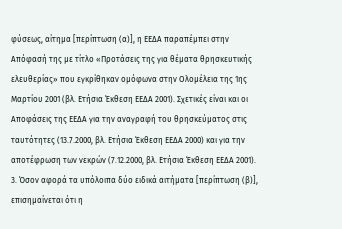φύσεως, αίτηµα [περίπτωση (α)], η ΕΕ∆Α παραπέµπει στην Απόφασή της µε τίτλο «Προτάσεις της για θέµατα θρησκευτικής ελευθερίας» που εγκρίθηκαν οµόφωνα στην Ολοµέλεια της 1ης Μαρτίου 2001 (βλ. Ετήσια Έκθεση ΕΕ∆Α 2001). Σχετικές είναι και οι Αποφάσεις της ΕΕ∆Α για την αναγραφή του θρησκεύµατος στις ταυτότητες (13.7.2000, βλ. Ετήσια Έκθεση ΕΕ∆Α 2000) και για την αποτέφρωση των νεκρών (7.12.2000, βλ. Ετήσια Έκθεση ΕΕ∆Α 2001). 3. Όσον αφορά τα υπόλοιπα δύο ειδικά αιτήµατα [περίπτωση (β)], επισηµαίνεται ότι η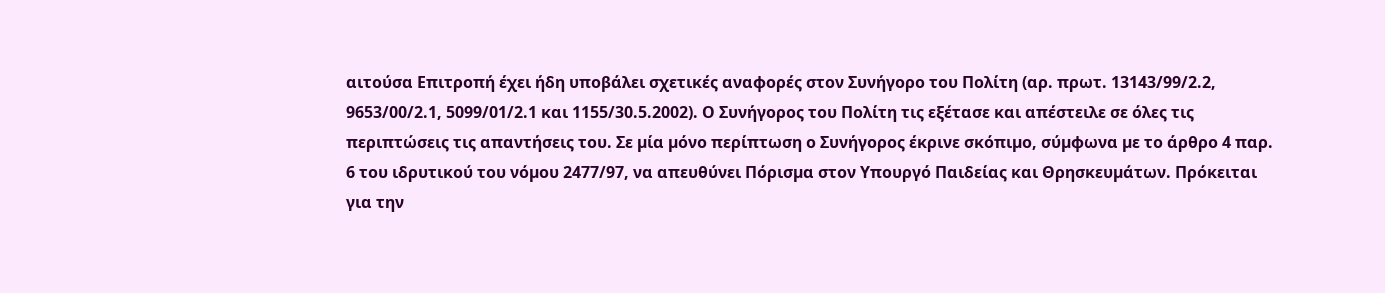αιτούσα Επιτροπή έχει ήδη υποβάλει σχετικές αναφορές στον Συνήγορο του Πολίτη (αρ. πρωτ. 13143/99/2.2, 9653/00/2.1, 5099/01/2.1 και 1155/30.5.2002). Ο Συνήγορος του Πολίτη τις εξέτασε και απέστειλε σε όλες τις περιπτώσεις τις απαντήσεις του. Σε µία µόνο περίπτωση ο Συνήγορος έκρινε σκόπιµο, σύµφωνα µε το άρθρο 4 παρ. 6 του ιδρυτικού του νόµου 2477/97, να απευθύνει Πόρισµα στον Υπουργό Παιδείας και Θρησκευµάτων. Πρόκειται για την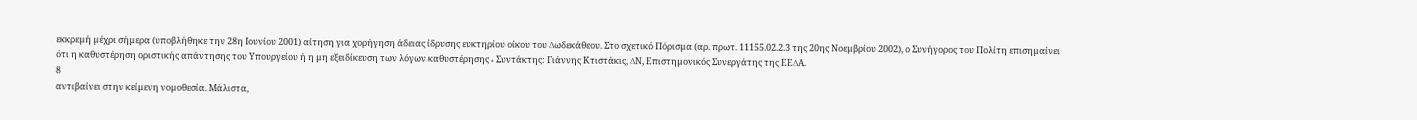εκκρεµή µέχρι σήµερα (υποβλήθηκε την 28η Ιουνίου 2001) αίτηση για χορήγηση άδειας ίδρυσης ευκτηρίου οίκου του ∆ωδεκάθεου. Στο σχετικό Πόρισµα (αρ. πρωτ. 11155.02.2.3 της 20ης Νοεµβρίου 2002), ο Συνήγορος του Πολίτη επισηµαίνει ότι η καθυστέρηση οριστικής απάντησης του Υπουργείου ή η µη εξειδίκευση των λόγων καθυστέρησης ∗ Συντάκτης: Γιάννης Κτιστάκις, ∆Ν, Επιστηµονικός Συνεργάτης της ΕΕ∆Α.
8
αντιβαίνει στην κείµενη νοµοθεσία. Μάλιστα,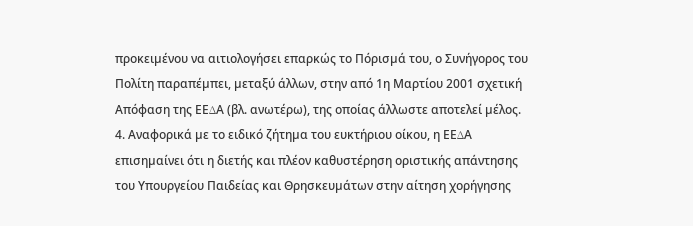προκειµένου να αιτιολογήσει επαρκώς το Πόρισµά του, ο Συνήγορος του Πολίτη παραπέµπει, µεταξύ άλλων, στην από 1η Μαρτίου 2001 σχετική Απόφαση της ΕΕ∆Α (βλ. ανωτέρω), της οποίας άλλωστε αποτελεί µέλος. 4. Αναφορικά µε το ειδικό ζήτηµα του ευκτήριου οίκου, η ΕΕ∆Α επισηµαίνει ότι η διετής και πλέον καθυστέρηση οριστικής απάντησης του Υπουργείου Παιδείας και Θρησκευµάτων στην αίτηση χορήγησης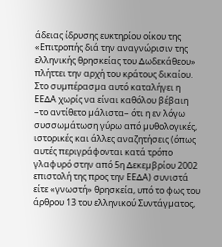άδειας ίδρυσης ευκτηρίου οίκου της «Επιτροπής διά την αναγνώρισιν της ελληνικής θρησκείας του ∆ωδεκάθεου» πλήττει την αρχή του κράτους δικαίου. Στο συµπέρασµα αυτό καταλήγει η ΕΕ∆Α χωρίς να είναι καθόλου βέβαιη –το αντίθετο µάλιστα– ότι η εν λόγω συσσωµάτωση γύρω από µυθολογικές, ιστορικές και άλλες αναζητήσεις (όπως αυτές περιγράφονται κατά τρόπο γλαφυρό στην από 5η ∆εκεµβρίου 2002 επιστολή της προς την ΕΕ∆Α) συνιστά είτε «γνωστή» θρησκεία, υπό το φως του άρθρου 13 του ελληνικού Συντάγµατος,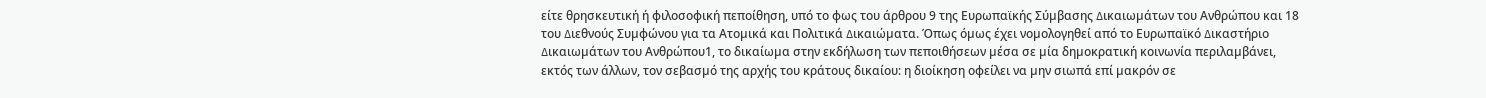είτε θρησκευτική ή φιλοσοφική πεποίθηση, υπό το φως του άρθρου 9 της Ευρωπαϊκής Σύµβασης ∆ικαιωµάτων του Ανθρώπου και 18 του ∆ιεθνούς Συµφώνου για τα Ατοµικά και Πολιτικά ∆ικαιώµατα. Όπως όµως έχει νοµολογηθεί από το Ευρωπαϊκό ∆ικαστήριο ∆ικαιωµάτων του Ανθρώπου1, το δικαίωµα στην εκδήλωση των πεποιθήσεων µέσα σε µία δηµοκρατική κοινωνία περιλαµβάνει, εκτός των άλλων, τον σεβασµό της αρχής του κράτους δικαίου: η διοίκηση οφείλει να µην σιωπά επί µακρόν σε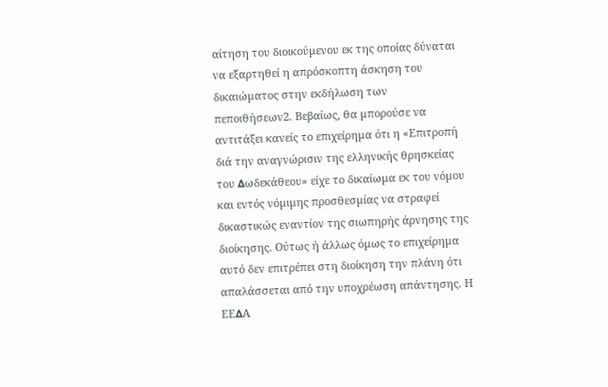αίτηση του διοικούµενου εκ της οποίας δύναται να εξαρτηθεί η απρόσκοπτη άσκηση του δικαιώµατος στην εκδήλωση των πεποιθήσεων2. Βεβαίως, θα µπορούσε να αντιτάξει κανείς το επιχείρηµα ότι η «Επιτροπή διά την αναγνώρισιν της ελληνικής θρησκείας του ∆ωδεκάθεου» είχε το δικαίωµα εκ του νόµου και εντός νόµιµης προσθεσµίας να στραφεί δικαστικώς εναντίον της σιωπηρής άρνησης της διοίκησης. Ούτως ή άλλως όµως το επιχείρηµα αυτό δεν επιτρέπει στη διοίκηση την πλάνη ότι απαλάσσεται από την υποχρέωση απάντησης. Η ΕΕ∆Α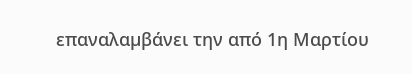επαναλαµβάνει την από 1η Μαρτίου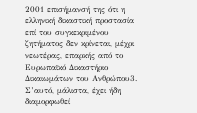2001 επισήµανσή της ότι η ελληνική δικαστική προστασία επί του συγκεκριµένου ζητήµατος δεν κρίνεται, µέχρι νεωτέρας, επαρκής από το Ευρωπαϊκό ∆ικαστήριο ∆ικαιωµάτων του Ανθρώπου3. Σ’αυτό, µάλιστα, έχει ήδη διαµορφωθεί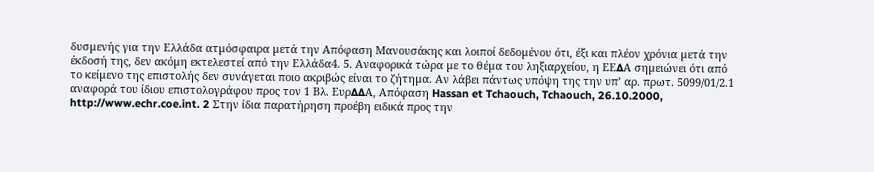δυσµενής για την Ελλάδα ατµόσφαιρα µετά την Απόφαση Μανουσάκης και λοιποί δεδοµένου ότι, έξι και πλέον χρόνια µετά την έκδοσή της, δεν ακόµη εκτελεστεί από την Ελλάδα4. 5. Αναφορικά τώρα µε το θέµα του ληξιαρχείου, η ΕΕ∆Α σηµειώνει ότι από το κείµενο της επιστολής δεν συνάγεται ποιο ακριβώς είναι το ζήτηµα. Αν λάβει πάντως υπόψη της την υπ’ αρ. πρωτ. 5099/01/2.1 αναφορά του ίδιου επιστολογράφου προς τον 1 Βλ. Ευρ∆∆Α, Απόφαση Hassan et Tchaouch, Tchaouch, 26.10.2000, http://www.echr.coe.int. 2 Στην ίδια παρατήρηση προέβη ειδικά προς την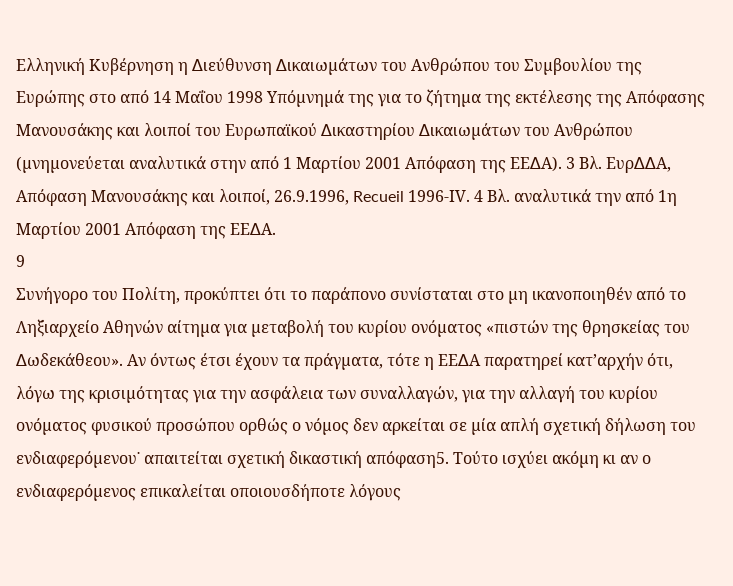Ελληνική Κυβέρνηση η ∆ιεύθυνση ∆ικαιωµάτων του Ανθρώπου του Συµβουλίου της Ευρώπης στο από 14 Μαΐου 1998 Υπόµνηµά της για το ζήτηµα της εκτέλεσης της Απόφασης Μανουσάκης και λοιποί του Ευρωπαϊκού ∆ικαστηρίου ∆ικαιωµάτων του Ανθρώπου (µνηµονεύεται αναλυτικά στην από 1 Μαρτίου 2001 Απόφαση της ΕΕ∆Α). 3 Βλ. Ευρ∆∆Α, Απόφαση Μανουσάκης και λοιποί, 26.9.1996, Recueil 1996-ΙV. 4 Βλ. αναλυτικά την από 1η Μαρτίου 2001 Απόφαση της ΕΕ∆Α.
9
Συνήγορο του Πολίτη, προκύπτει ότι το παράπονο συνίσταται στο µη ικανοποιηθέν από το Ληξιαρχείο Αθηνών αίτηµα για µεταβολή του κυρίου ονόµατος «πιστών της θρησκείας του ∆ωδεκάθεου». Αν όντως έτσι έχουν τα πράγµατα, τότε η ΕΕ∆Α παρατηρεί κατ’αρχήν ότι, λόγω της κρισιµότητας για την ασφάλεια των συναλλαγών, για την αλλαγή του κυρίου ονόµατος φυσικού προσώπου ορθώς ο νόµος δεν αρκείται σε µία απλή σχετική δήλωση του ενδιαφερόµενου˙ απαιτείται σχετική δικαστική απόφαση5. Τούτο ισχύει ακόµη κι αν ο ενδιαφερόµενος επικαλείται οποιουσδήποτε λόγους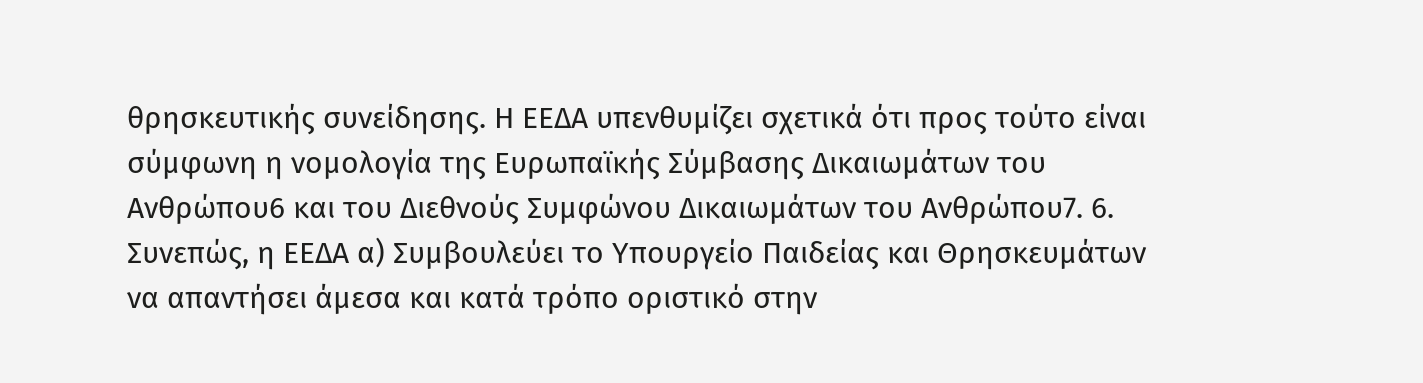θρησκευτικής συνείδησης. Η ΕΕ∆Α υπενθυµίζει σχετικά ότι προς τούτο είναι σύµφωνη η νοµολογία της Ευρωπαϊκής Σύµβασης ∆ικαιωµάτων του Ανθρώπου6 και του ∆ιεθνούς Συµφώνου ∆ικαιωµάτων του Ανθρώπου7. 6. Συνεπώς, η ΕΕ∆Α α) Συµβουλεύει το Υπουργείο Παιδείας και Θρησκευµάτων να απαντήσει άµεσα και κατά τρόπο οριστικό στην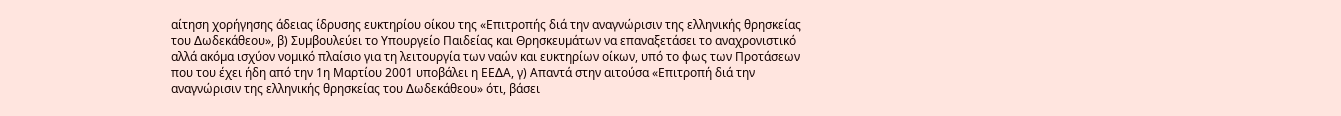αίτηση χορήγησης άδειας ίδρυσης ευκτηρίου οίκου της «Επιτροπής διά την αναγνώρισιν της ελληνικής θρησκείας του ∆ωδεκάθεου», β) Συµβουλεύει το Υπουργείο Παιδείας και Θρησκευµάτων να επαναξετάσει το αναχρονιστικό αλλά ακόµα ισχύον νοµικό πλαίσιο για τη λειτουργία των ναών και ευκτηρίων οίκων, υπό το φως των Προτάσεων που του έχει ήδη από την 1η Μαρτίου 2001 υποβάλει η ΕΕ∆Α, γ) Απαντά στην αιτούσα «Επιτροπή διά την αναγνώρισιν της ελληνικής θρησκείας του ∆ωδεκάθεου» ότι, βάσει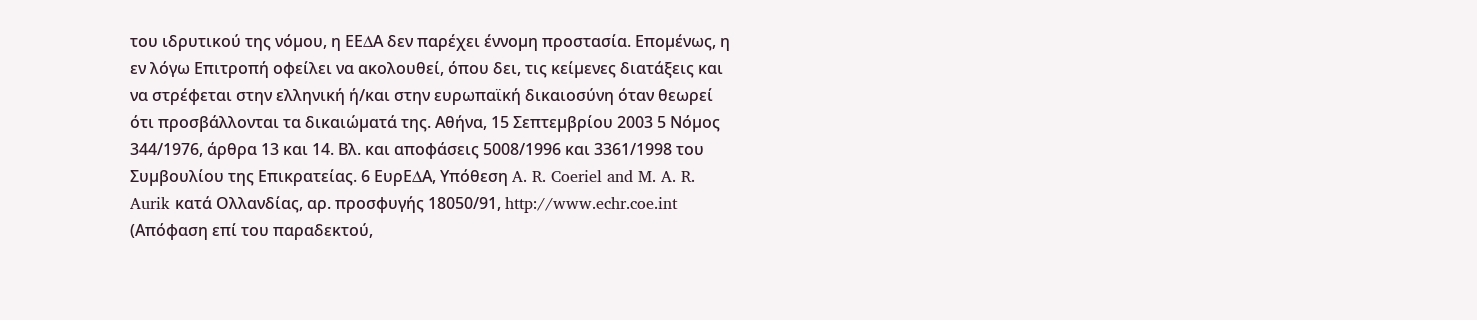του ιδρυτικού της νόµου, η ΕΕ∆Α δεν παρέχει έννοµη προστασία. Εποµένως, η εν λόγω Επιτροπή οφείλει να ακολουθεί, όπου δει, τις κείµενες διατάξεις και να στρέφεται στην ελληνική ή/και στην ευρωπαϊκή δικαιοσύνη όταν θεωρεί ότι προσβάλλονται τα δικαιώµατά της. Αθήνα, 15 Σεπτεµβρίου 2003 5 Νόµος 344/1976, άρθρα 13 και 14. Βλ. και αποφάσεις 5008/1996 και 3361/1998 του Συµβουλίου της Επικρατείας. 6 ΕυρΕ∆Α, Υπόθεση A. R. Coeriel and M. A. R. Aurik κατά Ολλανδίας, αρ. προσφυγής 18050/91, http://www.echr.coe.int (Απόφαση επί του παραδεκτού,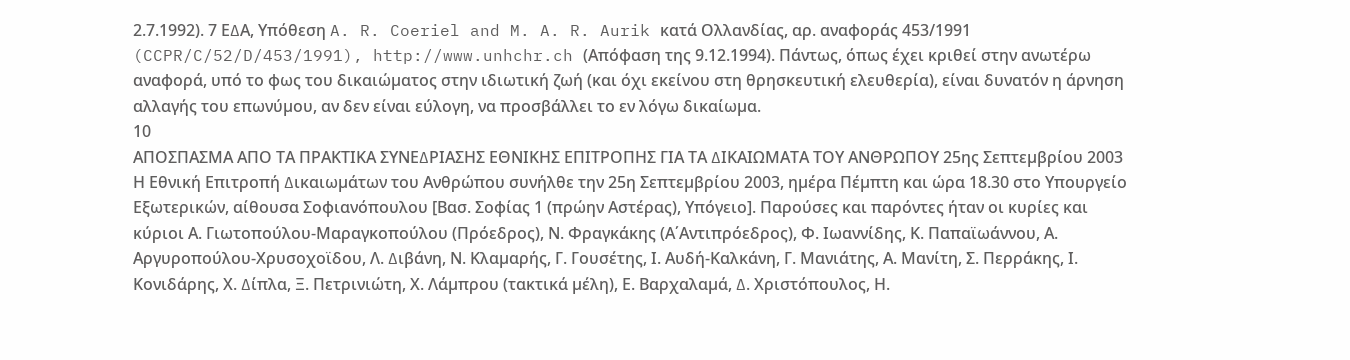2.7.1992). 7 Ε∆Α, Υπόθεση A. R. Coeriel and M. A. R. Aurik κατά Ολλανδίας, αρ. αναφοράς 453/1991 (CCPR/C/52/D/453/1991), http://www.unhchr.ch (Απόφαση της 9.12.1994). Πάντως, όπως έχει κριθεί στην ανωτέρω αναφορά, υπό το φως του δικαιώµατος στην ιδιωτική ζωή (και όχι εκείνου στη θρησκευτική ελευθερία), είναι δυνατόν η άρνηση αλλαγής του επωνύµου, αν δεν είναι εύλογη, να προσβάλλει το εν λόγω δικαίωµα.
10
ΑΠΟΣΠΑΣΜΑ ΑΠΟ ΤΑ ΠΡΑΚΤΙΚΑ ΣΥΝΕ∆ΡΙΑΣΗΣ ΕΘΝΙΚΗΣ ΕΠΙΤΡΟΠΗΣ ΓΙΑ ΤΑ ∆ΙΚΑΙΩΜΑΤΑ ΤΟΥ ΑΝΘΡΩΠΟΥ 25ης Σεπτεµβρίου 2003 Η Εθνική Επιτροπή ∆ικαιωµάτων του Ανθρώπου συνήλθε την 25η Σεπτεµβρίου 2003, ηµέρα Πέµπτη και ώρα 18.30 στο Υπουργείο Εξωτερικών, αίθουσα Σοφιανόπουλου [Βασ. Σοφίας 1 (πρώην Αστέρας), Υπόγειο]. Παρούσες και παρόντες ήταν οι κυρίες και κύριοι Α. Γιωτοπούλου-Μαραγκοπούλου (Πρόεδρος), Ν. Φραγκάκης (Α΄Αντιπρόεδρος), Φ. Ιωαννίδης, Κ. Παπαϊωάννου, Α. Αργυροπούλου-Χρυσοχοϊδου, Λ. ∆ιβάνη, Ν. Κλαµαρής, Γ. Γουσέτης, Ι. Αυδή-Καλκάνη, Γ. Μανιάτης, Α. Μανίτη, Σ. Περράκης, Ι. Κονιδάρης, Χ. ∆ίπλα, Ξ. Πετρινιώτη, Χ. Λάµπρου (τακτικά µέλη), Ε. Βαρχαλαµά, ∆. Χριστόπουλος, Η.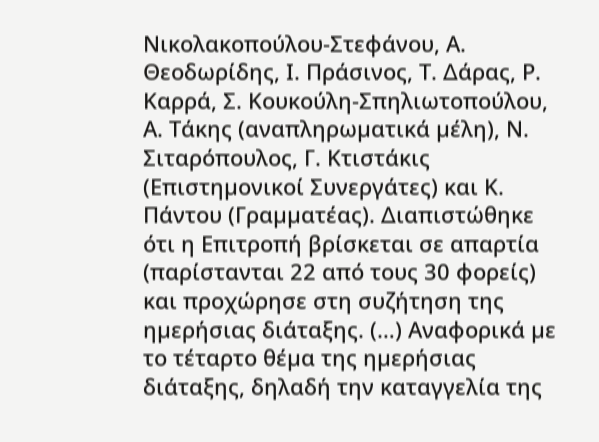Νικολακοπούλου-Στεφάνου, Α. Θεοδωρίδης, Ι. Πράσινος, Τ. ∆άρας, Ρ. Καρρά, Σ. Κουκούλη-Σπηλιωτοπούλου, Α. Τάκης (αναπληρωµατικά µέλη), Ν. Σιταρόπουλος, Γ. Κτιστάκις (Επιστηµονικοί Συνεργάτες) και Κ. Πάντου (Γραµµατέας). ∆ιαπιστώθηκε ότι η Επιτροπή βρίσκεται σε απαρτία (παρίστανται 22 από τους 30 φορείς) και προχώρησε στη συζήτηση της ηµερήσιας διάταξης. (…) Αναφορικά µε το τέταρτο θέµα της ηµερήσιας διάταξης, δηλαδή την καταγγελία της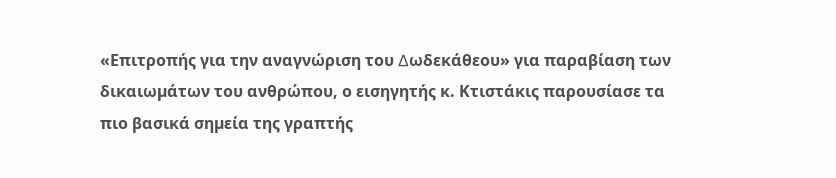«Επιτροπής για την αναγνώριση του ∆ωδεκάθεου» για παραβίαση των δικαιωµάτων του ανθρώπου, ο εισηγητής κ. Κτιστάκις παρουσίασε τα πιο βασικά σηµεία της γραπτής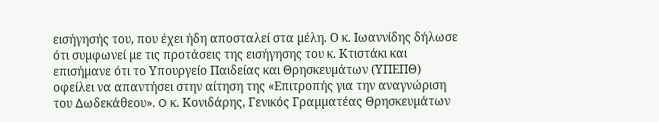εισήγησής του, που έχει ήδη αποσταλεί στα µέλη. Ο κ. Ιωαννίδης δήλωσε ότι συµφωνεί µε τις προτάσεις της εισήγησης του κ. Κτιστάκι και επισήµανε ότι το Υπουργείο Παιδείας και Θρησκευµάτων (ΥΠΕΠΘ) οφείλει να απαντήσει στην αίτηση της «Επιτροπής για την αναγνώριση του ∆ωδεκάθεου». O κ. Κονιδάρης, Γενικός Γραµµατέας Θρησκευµάτων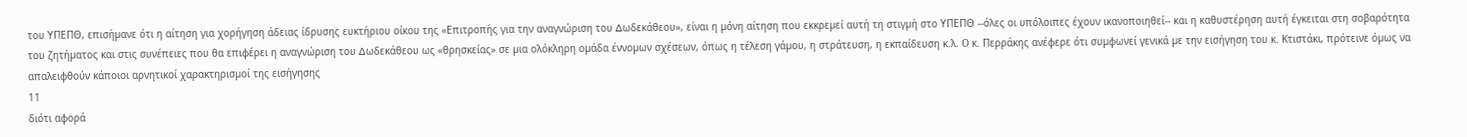του ΥΠΕΠΘ, επισήµανε ότι η αίτηση για χορήγηση άδειας ίδρυσης ευκτήριου οίκου της «Επιτροπής για την αναγνώριση του ∆ωδεκάθεου», είναι η µόνη αίτηση που εκκρεµεί αυτή τη στιγµή στο ΥΠΕΠΘ --όλες οι υπόλοιπες έχουν ικανοποιηθεί-- και η καθυστέρηση αυτή έγκειται στη σοβαρότητα του ζητήµατος και στις συνέπειες που θα επιφέρει η αναγνώριση του ∆ωδεκάθεου ως «θρησκείας» σε µια ολόκληρη οµάδα έννοµων σχέσεων, όπως η τέλεση γάµου, η στράτευση, η εκπαίδευση κ.λ. O κ. Περράκης ανέφερε ότι συµφωνεί γενικά µε την εισήγηση του κ. Κτιστάκι, πρότεινε όµως να απαλειφθούν κάποιοι αρνητικοί χαρακτηρισµοί της εισήγησης
11
διότι αφορά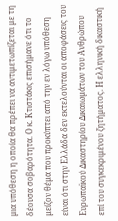µια υπόθεση η οποία θα πρέπει να αντιµετωπίζεται µε τη δέουσα σοβαρότητα. Ο κ. Κτιστάκις επισήµανε ότι το µείζον θέµα που προκύπτει από την εν λόγω υπόθεση είναι ότι στην Ελλάδα δεν εκτελούνται οι αποφάσεις του Ευρωπαϊκού ∆ικαστηρίου ∆ικαιωµάτων του Ανθρώπου επί του συγκεκριµένου ζητήµατος. Η ελληνική δικαστική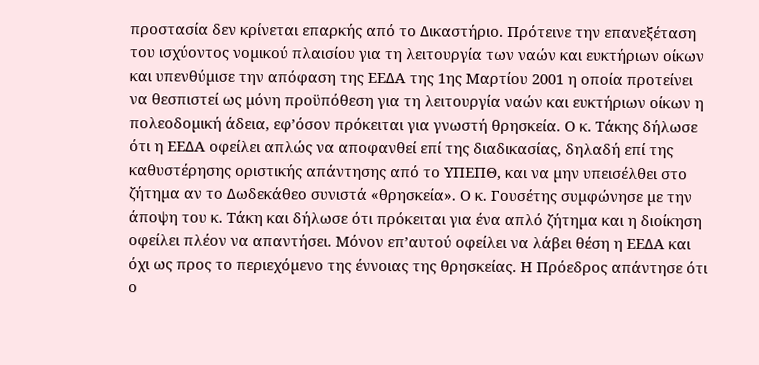προστασία δεν κρίνεται επαρκής από το ∆ικαστήριο. Πρότεινε την επανεξέταση του ισχύοντος νοµικού πλαισίου για τη λειτουργία των ναών και ευκτήριων οίκων και υπενθύµισε την απόφαση της ΕΕ∆Α της 1ης Μαρτίου 2001 η οποία προτείνει να θεσπιστεί ως µόνη προϋπόθεση για τη λειτουργία ναών και ευκτήριων οίκων η πολεοδοµική άδεια, εφ’όσον πρόκειται για γνωστή θρησκεία. Ο κ. Τάκης δήλωσε ότι η ΕΕ∆Α οφείλει απλώς να αποφανθεί επί της διαδικασίας, δηλαδή επί της καθυστέρησης οριστικής απάντησης από το ΥΠΕΠΘ, και να µην υπεισέλθει στο ζήτηµα αν το ∆ωδεκάθεο συνιστά «θρησκεία». Ο κ. Γουσέτης συµφώνησε µε την άποψη του κ. Τάκη και δήλωσε ότι πρόκειται για ένα απλό ζήτηµα και η διοίκηση οφείλει πλέον να απαντήσει. Μόνον επ’αυτού οφείλει να λάβει θέση η ΕΕ∆Α και όχι ως προς το περιεχόµενο της έννοιας της θρησκείας. Η Πρόεδρος απάντησε ότι ο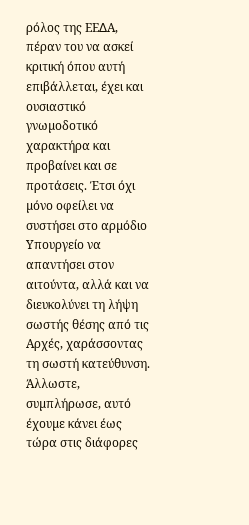ρόλος της ΕΕ∆Α, πέραν του να ασκεί κριτική όπου αυτή επιβάλλεται, έχει και ουσιαστικό γνωµοδοτικό χαρακτήρα και προβαίνει και σε προτάσεις. Έτσι όχι µόνο οφείλει να συστήσει στο αρµόδιο Υπουργείο να απαντήσει στον αιτούντα, αλλά και να διευκολύνει τη λήψη σωστής θέσης από τις Αρχές, χαράσσοντας τη σωστή κατεύθυνση. Άλλωστε, συµπλήρωσε, αυτό έχουµε κάνει έως τώρα στις διάφορες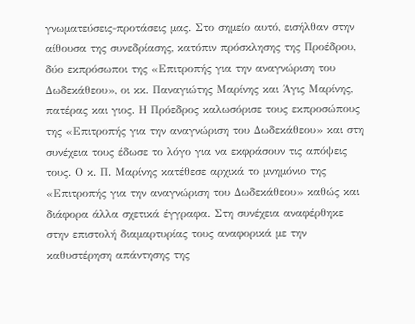γνωµατεύσεις-προτάσεις µας. Στο σηµείο αυτό, εισήλθαν στην αίθουσα της συνεδρίασης, κατόπιν πρόσκλησης της Προέδρου, δύο εκπρόσωποι της «Επιτροπής για την αναγνώριση του ∆ωδεκάθεου», οι κκ. Παναγιώτης Μαρίνης και Άγις Μαρίνης, πατέρας και γιος. Η Πρόεδρος καλωσόρισε τους εκπροσώπους της «Επιτροπής για την αναγνώριση του ∆ωδεκάθεου» και στη συνέχεια τους έδωσε το λόγο για να εκφράσουν τις απόψεις τους. Ο κ. Π. Μαρίνης κατέθεσε αρχικά το µνηµόνιο της «Επιτροπής για την αναγνώριση του ∆ωδεκάθεου» καθώς και διάφορα άλλα σχετικά έγγραφα. Στη συνέχεια αναφέρθηκε στην επιστολή διαµαρτυρίας τους αναφορικά µε την καθυστέρηση απάντησης της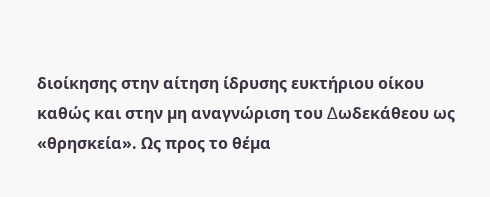διοίκησης στην αίτηση ίδρυσης ευκτήριου οίκου καθώς και στην µη αναγνώριση του ∆ωδεκάθεου ως «θρησκεία». Ως προς το θέµα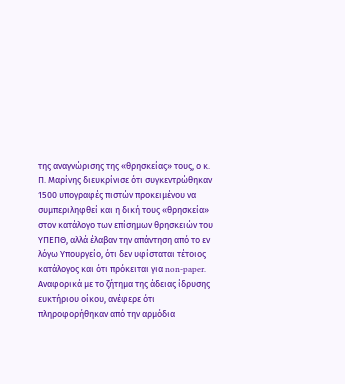της αναγνώρισης της «θρησκείας» τους, ο κ. Π. Μαρίνης διευκρίνισε ότι συγκεντρώθηκαν 1500 υπογραφές πιστών προκειµένου να συµπεριληφθεί και η δική τους «θρησκεία» στον κατάλογο των επίσηµων θρησκειών του ΥΠΕΠΘ, αλλά έλαβαν την απάντηση από το εν λόγω Υπουργείο, ότι δεν υφίσταται τέτοιος κατάλογος και ότι πρόκειται για non-paper. Αναφορικά µε το ζήτηµα της άδειας ίδρυσης ευκτήριου οίκου, ανέφερε ότι πληροφορήθηκαν από την αρµόδια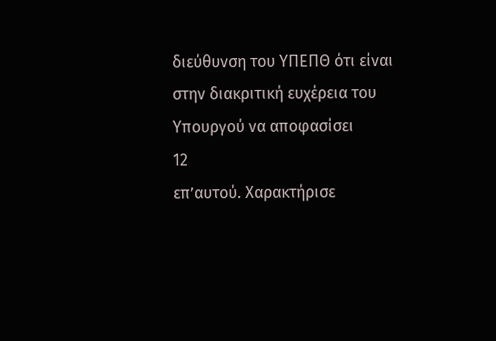διεύθυνση του ΥΠΕΠΘ ότι είναι στην διακριτική ευχέρεια του Υπουργού να αποφασίσει
12
επ’αυτού. Χαρακτήρισε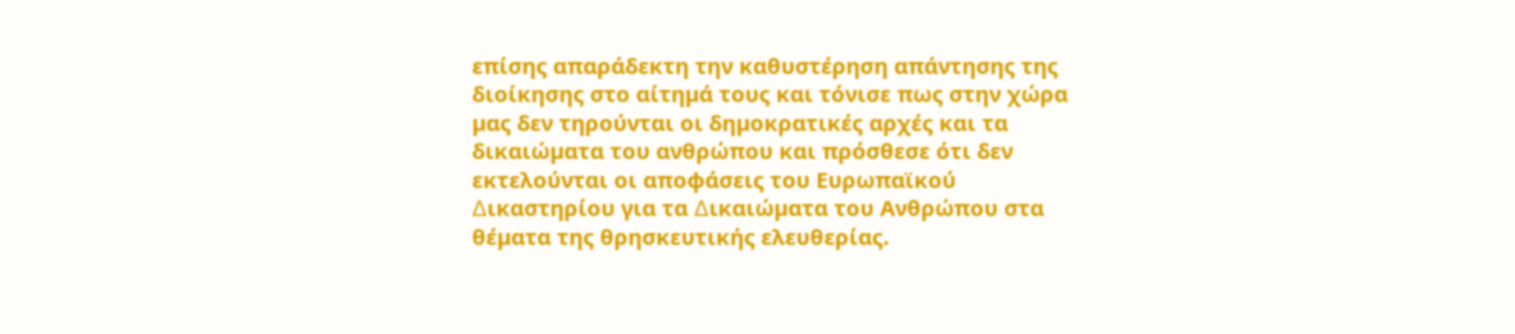επίσης απαράδεκτη την καθυστέρηση απάντησης της διοίκησης στο αίτηµά τους και τόνισε πως στην χώρα µας δεν τηρούνται οι δηµοκρατικές αρχές και τα δικαιώµατα του ανθρώπου και πρόσθεσε ότι δεν εκτελούνται οι αποφάσεις του Ευρωπαϊκού ∆ικαστηρίου για τα ∆ικαιώµατα του Ανθρώπου στα θέµατα της θρησκευτικής ελευθερίας.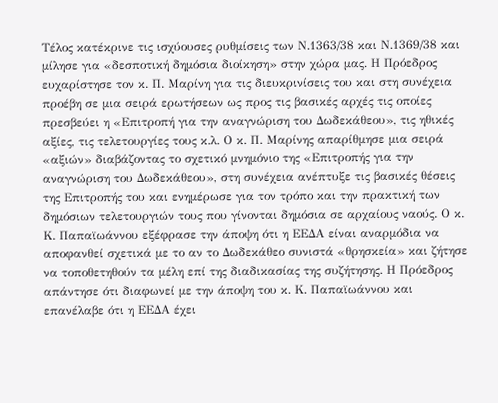Τέλος κατέκρινε τις ισχύουσες ρυθµίσεις των Ν.1363/38 και Ν.1369/38 και µίλησε για «δεσποτική δηµόσια διοίκηση» στην χώρα µας. Η Πρόεδρος ευχαρίστησε τον κ. Π. Μαρίνη για τις διευκρινίσεις του και στη συνέχεια προέβη σε µια σειρά ερωτήσεων ως προς τις βασικές αρχές τις οποίες πρεσβεύει η «Επιτροπή για την αναγνώριση του ∆ωδεκάθεου», τις ηθικές αξίες, τις τελετουργίες τους κ.λ. Ο κ. Π. Μαρίνης απαρίθµησε µια σειρά «αξιών» διαβάζοντας το σχετικό µνηµόνιο της «Επιτροπής για την αναγνώριση του ∆ωδεκάθεου», στη συνέχεια ανέπτυξε τις βασικές θέσεις της Επιτροπής του και ενηµέρωσε για τον τρόπο και την πρακτική των δηµόσιων τελετουργιών τους που γίνονται δηµόσια σε αρχαίους ναούς. Ο κ. Κ. Παπαϊωάννου εξέφρασε την άποψη ότι η ΕΕ∆Α είναι αναρµόδια να αποφανθεί σχετικά µε το αν το ∆ωδεκάθεο συνιστά «θρησκεία» και ζήτησε να τοποθετηθούν τα µέλη επί της διαδικασίας της συζήτησης. Η Πρόεδρος απάντησε ότι διαφωνεί µε την άποψη του κ. Κ. Παπαϊωάννου και επανέλαβε ότι η ΕΕ∆Α έχει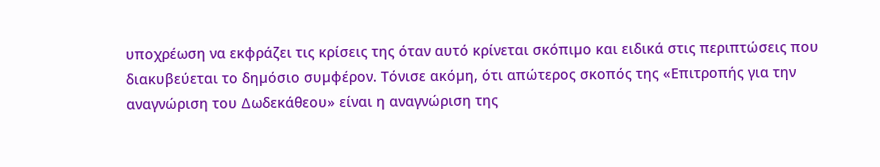υποχρέωση να εκφράζει τις κρίσεις της όταν αυτό κρίνεται σκόπιµο και ειδικά στις περιπτώσεις που διακυβεύεται το δηµόσιο συµφέρον. Τόνισε ακόµη, ότι απώτερος σκοπός της «Επιτροπής για την αναγνώριση του ∆ωδεκάθεου» είναι η αναγνώριση της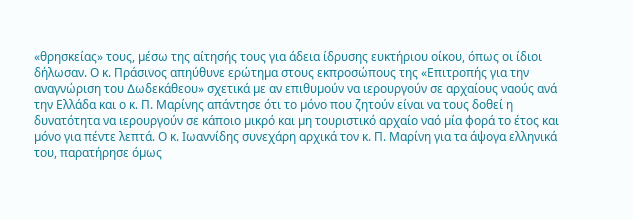«θρησκείας» τους, µέσω της αίτησής τους για άδεια ίδρυσης ευκτήριου οίκου, όπως οι ίδιοι δήλωσαν. Ο κ. Πράσινος απηύθυνε ερώτηµα στους εκπροσώπους της «Επιτροπής για την αναγνώριση του ∆ωδεκάθεου» σχετικά µε αν επιθυµούν να ιερουργούν σε αρχαίους ναούς ανά την Ελλάδα και ο κ. Π. Μαρίνης απάντησε ότι το µόνο που ζητούν είναι να τους δοθεί η δυνατότητα να ιερουργούν σε κάποιο µικρό και µη τουριστικό αρχαίο ναό µία φορά το έτος και µόνο για πέντε λεπτά. Ο κ. Ιωαννίδης συνεχάρη αρχικά τον κ. Π. Μαρίνη για τα άψογα ελληνικά του, παρατήρησε όµως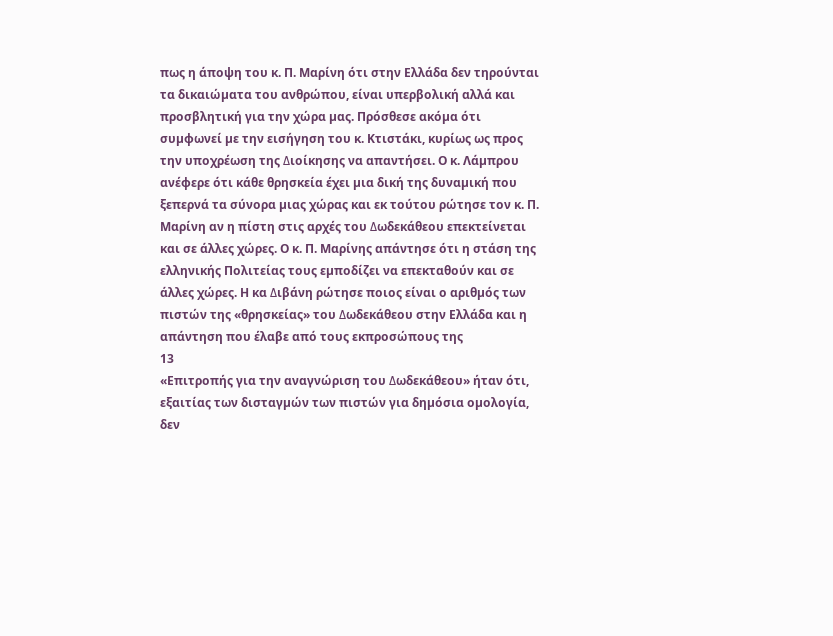πως η άποψη του κ. Π. Μαρίνη ότι στην Ελλάδα δεν τηρούνται τα δικαιώµατα του ανθρώπου, είναι υπερβολική αλλά και προσβλητική για την χώρα µας. Πρόσθεσε ακόµα ότι συµφωνεί µε την εισήγηση του κ. Κτιστάκι, κυρίως ως προς την υποχρέωση της ∆ιοίκησης να απαντήσει. Ο κ. Λάµπρου ανέφερε ότι κάθε θρησκεία έχει µια δική της δυναµική που ξεπερνά τα σύνορα µιας χώρας και εκ τούτου ρώτησε τον κ. Π. Μαρίνη αν η πίστη στις αρχές του ∆ωδεκάθεου επεκτείνεται και σε άλλες χώρες. Ο κ. Π. Μαρίνης απάντησε ότι η στάση της ελληνικής Πολιτείας τους εµποδίζει να επεκταθούν και σε άλλες χώρες. Η κα ∆ιβάνη ρώτησε ποιος είναι ο αριθµός των πιστών της «θρησκείας» του ∆ωδεκάθεου στην Ελλάδα και η απάντηση που έλαβε από τους εκπροσώπους της
13
«Επιτροπής για την αναγνώριση του ∆ωδεκάθεου» ήταν ότι, εξαιτίας των δισταγµών των πιστών για δηµόσια οµολογία, δεν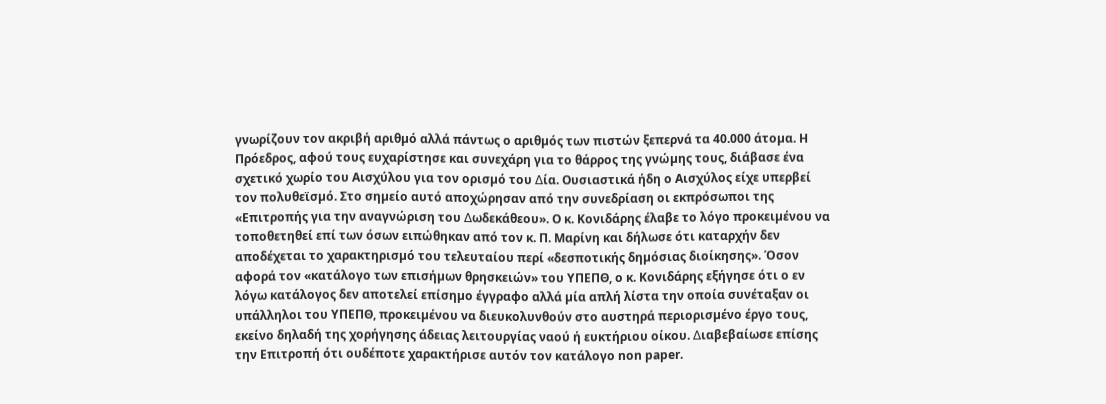γνωρίζουν τον ακριβή αριθµό αλλά πάντως ο αριθµός των πιστών ξεπερνά τα 40.000 άτοµα. Η Πρόεδρος, αφού τους ευχαρίστησε και συνεχάρη για το θάρρος της γνώµης τους, διάβασε ένα σχετικό χωρίο του Αισχύλου για τον ορισµό του ∆ία. Ουσιαστικά ήδη ο Αισχύλος είχε υπερβεί τον πολυθεϊσµό. Στο σηµείο αυτό αποχώρησαν από την συνεδρίαση οι εκπρόσωποι της «Επιτροπής για την αναγνώριση του ∆ωδεκάθεου». Ο κ. Κονιδάρης έλαβε το λόγο προκειµένου να τοποθετηθεί επί των όσων ειπώθηκαν από τον κ. Π. Μαρίνη και δήλωσε ότι καταρχήν δεν αποδέχεται το χαρακτηρισµό του τελευταίου περί «δεσποτικής δηµόσιας διοίκησης». Όσον αφορά τον «κατάλογο των επισήµων θρησκειών» του ΥΠΕΠΘ, ο κ. Κονιδάρης εξήγησε ότι ο εν λόγω κατάλογος δεν αποτελεί επίσηµο έγγραφο αλλά µία απλή λίστα την οποία συνέταξαν οι υπάλληλοι του ΥΠΕΠΘ, προκειµένου να διευκολυνθούν στο αυστηρά περιορισµένο έργο τους, εκείνο δηλαδή της χορήγησης άδειας λειτουργίας ναού ή ευκτήριου οίκου. ∆ιαβεβαίωσε επίσης την Επιτροπή ότι ουδέποτε χαρακτήρισε αυτόν τον κατάλογο non paper.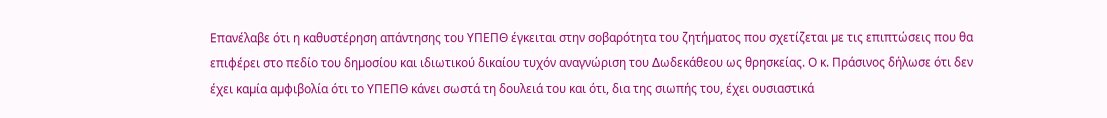Επανέλαβε ότι η καθυστέρηση απάντησης του ΥΠΕΠΘ έγκειται στην σοβαρότητα του ζητήµατος που σχετίζεται µε τις επιπτώσεις που θα επιφέρει στο πεδίο του δηµοσίου και ιδιωτικού δικαίου τυχόν αναγνώριση του ∆ωδεκάθεου ως θρησκείας. Ο κ. Πράσινος δήλωσε ότι δεν έχει καµία αµφιβολία ότι το ΥΠΕΠΘ κάνει σωστά τη δουλειά του και ότι, δια της σιωπής του, έχει ουσιαστικά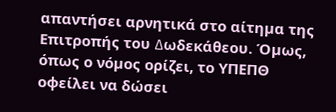απαντήσει αρνητικά στο αίτηµα της Επιτροπής του ∆ωδεκάθεου. Όµως, όπως ο νόµος ορίζει, το ΥΠΕΠΘ οφείλει να δώσει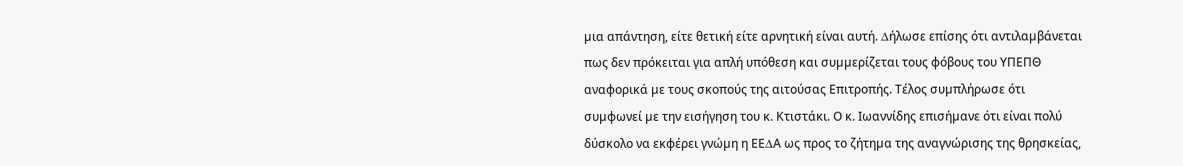µια απάντηση, είτε θετική είτε αρνητική είναι αυτή. ∆ήλωσε επίσης ότι αντιλαµβάνεται πως δεν πρόκειται για απλή υπόθεση και συµµερίζεται τους φόβους του ΥΠΕΠΘ αναφορικά µε τους σκοπούς της αιτούσας Επιτροπής. Τέλος συµπλήρωσε ότι συµφωνεί µε την εισήγηση του κ. Κτιστάκι. Ο κ. Ιωαννίδης επισήµανε ότι είναι πολύ δύσκολο να εκφέρει γνώµη η ΕΕ∆Α ως προς το ζήτηµα της αναγνώρισης της θρησκείας,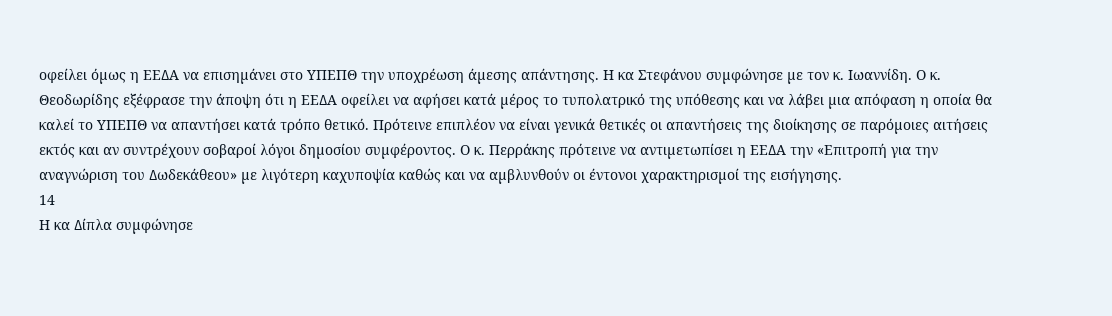οφείλει όµως η ΕΕ∆Α να επισηµάνει στο ΥΠΕΠΘ την υποχρέωση άµεσης απάντησης. Η κα Στεφάνου συµφώνησε µε τον κ. Ιωαννίδη. Ο κ. Θεοδωρίδης εξέφρασε την άποψη ότι η ΕΕ∆Α οφείλει να αφήσει κατά µέρος το τυπολατρικό της υπόθεσης και να λάβει µια απόφαση η οποία θα καλεί το ΥΠΕΠΘ να απαντήσει κατά τρόπο θετικό. Πρότεινε επιπλέον να είναι γενικά θετικές οι απαντήσεις της διοίκησης σε παρόµοιες αιτήσεις εκτός και αν συντρέχουν σοβαροί λόγοι δηµοσίου συµφέροντος. Ο κ. Περράκης πρότεινε να αντιµετωπίσει η ΕΕ∆Α την «Επιτροπή για την αναγνώριση του ∆ωδεκάθεου» µε λιγότερη καχυποψία καθώς και να αµβλυνθούν οι έντονοι χαρακτηρισµοί της εισήγησης.
14
Η κα ∆ίπλα συµφώνησε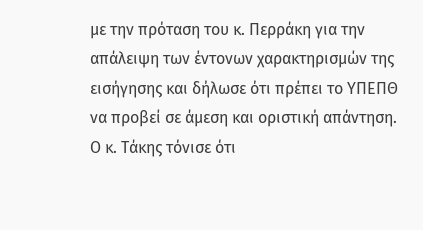µε την πρόταση του κ. Περράκη για την απάλειψη των έντονων χαρακτηρισµών της εισήγησης και δήλωσε ότι πρέπει το ΥΠΕΠΘ να προβεί σε άµεση και οριστική απάντηση. Ο κ. Τάκης τόνισε ότι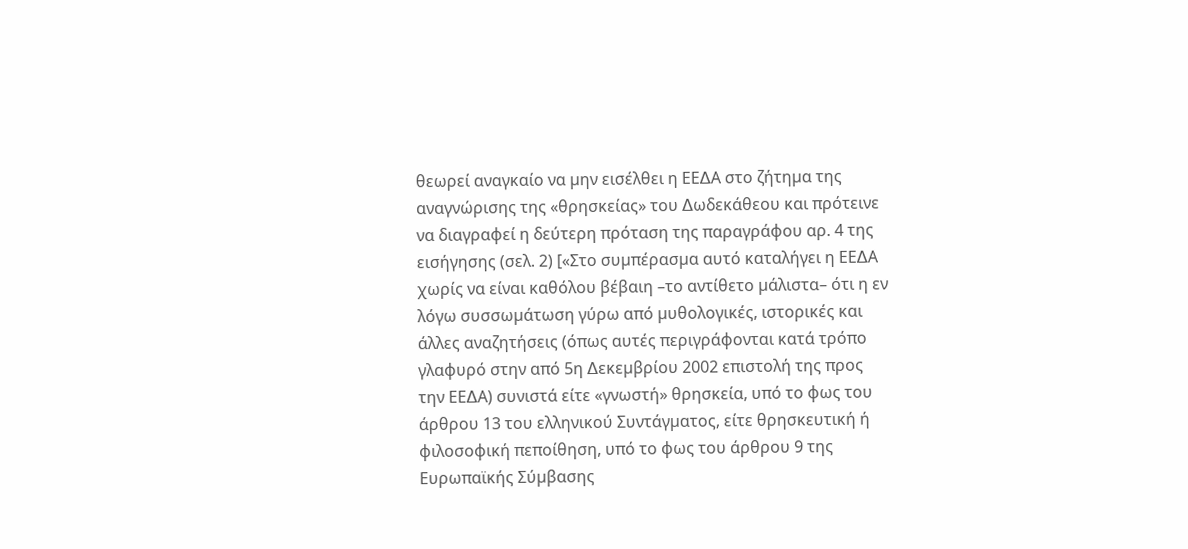θεωρεί αναγκαίο να µην εισέλθει η ΕΕ∆Α στο ζήτηµα της αναγνώρισης της «θρησκείας» του ∆ωδεκάθεου και πρότεινε να διαγραφεί η δεύτερη πρόταση της παραγράφου αρ. 4 της εισήγησης (σελ. 2) [«Στο συµπέρασµα αυτό καταλήγει η ΕΕ∆Α χωρίς να είναι καθόλου βέβαιη –το αντίθετο µάλιστα– ότι η εν λόγω συσσωµάτωση γύρω από µυθολογικές, ιστορικές και άλλες αναζητήσεις (όπως αυτές περιγράφονται κατά τρόπο γλαφυρό στην από 5η ∆εκεµβρίου 2002 επιστολή της προς την ΕΕ∆Α) συνιστά είτε «γνωστή» θρησκεία, υπό το φως του άρθρου 13 του ελληνικού Συντάγµατος, είτε θρησκευτική ή φιλοσοφική πεποίθηση, υπό το φως του άρθρου 9 της Ευρωπαϊκής Σύµβασης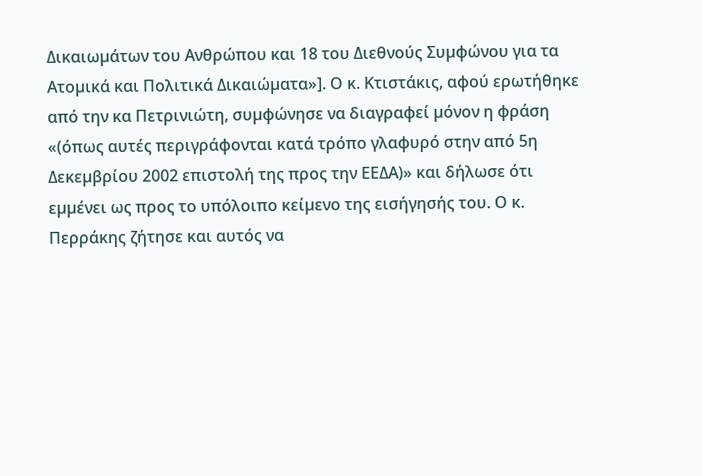∆ικαιωµάτων του Ανθρώπου και 18 του ∆ιεθνούς Συµφώνου για τα Ατοµικά και Πολιτικά ∆ικαιώµατα»]. Ο κ. Κτιστάκις, αφού ερωτήθηκε από την κα Πετρινιώτη, συµφώνησε να διαγραφεί µόνον η φράση «(όπως αυτές περιγράφονται κατά τρόπο γλαφυρό στην από 5η ∆εκεµβρίου 2002 επιστολή της προς την ΕΕ∆Α)» και δήλωσε ότι εµµένει ως προς το υπόλοιπο κείµενο της εισήγησής του. Ο κ. Περράκης ζήτησε και αυτός να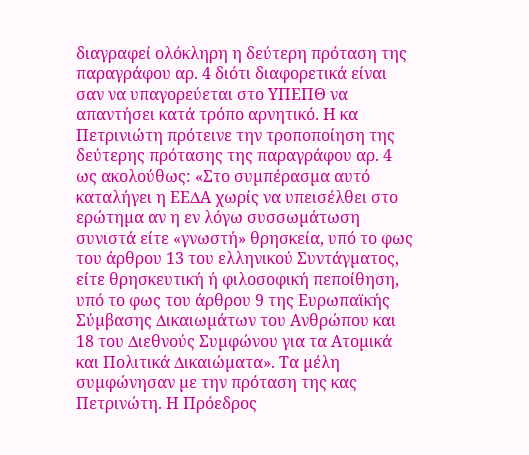διαγραφεί ολόκληρη η δεύτερη πρόταση της παραγράφου αρ. 4 διότι διαφορετικά είναι σαν να υπαγορεύεται στο ΥΠΕΠΘ να απαντήσει κατά τρόπο αρνητικό. Η κα Πετρινιώτη πρότεινε την τροποποίηση της δεύτερης πρότασης της παραγράφου αρ. 4 ως ακολούθως: «Στο συµπέρασµα αυτό καταλήγει η ΕΕ∆Α χωρίς να υπεισέλθει στο ερώτηµα αν η εν λόγω συσσωµάτωση συνιστά είτε «γνωστή» θρησκεία, υπό το φως του άρθρου 13 του ελληνικού Συντάγµατος, είτε θρησκευτική ή φιλοσοφική πεποίθηση, υπό το φως του άρθρου 9 της Ευρωπαϊκής Σύµβασης ∆ικαιωµάτων του Ανθρώπου και 18 του ∆ιεθνούς Συµφώνου για τα Ατοµικά και Πολιτικά ∆ικαιώµατα». Τα µέλη συµφώνησαν µε την πρόταση της κας Πετρινώτη. Η Πρόεδρος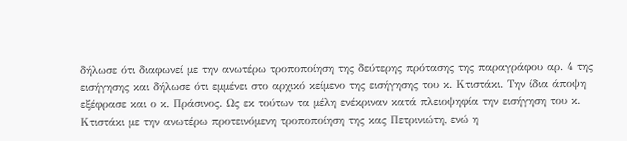δήλωσε ότι διαφωνεί µε την ανωτέρω τροποποίηση της δεύτερης πρότασης της παραγράφου αρ. 4 της εισήγησης και δήλωσε ότι εµµένει στο αρχικό κείµενο της εισήγησης του κ. Κτιστάκι. Την ίδια άποψη εξέφρασε και ο κ. Πράσινος. Ως εκ τούτων τα µέλη ενέκριναν κατά πλειοψηφία την εισήγηση του κ. Κτιστάκι µε την ανωτέρω προτεινόµενη τροποποίηση της κας Πετρινιώτη, ενώ η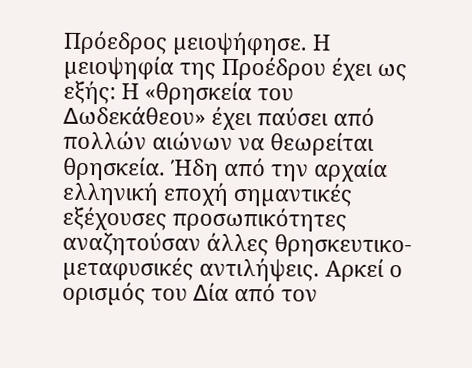Πρόεδρος µειοψήφησε. Η µειοψηφία της Προέδρου έχει ως εξής: Η «θρησκεία του ∆ωδεκάθεου» έχει παύσει από πολλών αιώνων να θεωρείται θρησκεία. Ήδη από την αρχαία ελληνική εποχή σηµαντικές εξέχουσες προσωπικότητες αναζητούσαν άλλες θρησκευτικο-µεταφυσικές αντιλήψεις. Αρκεί ο ορισµός του ∆ία από τον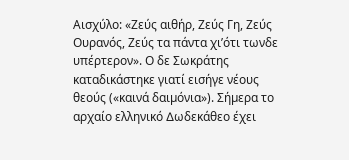Αισχύλο: «Ζεύς αιθήρ, Ζεύς Γη, Ζεύς Ουρανός, Ζεύς τα πάντα χι’ότι τωνδε υπέρτερον». Ο δε Σωκράτης καταδικάστηκε γιατί εισήγε νέους θεούς («καινά δαιµόνια»). Σήµερα το αρχαίο ελληνικό ∆ωδεκάθεο έχει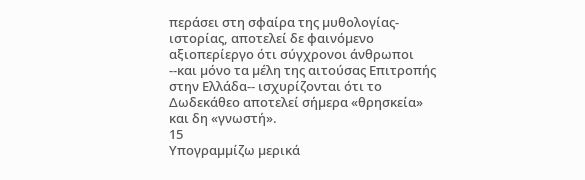περάσει στη σφαίρα της µυθολογίας-ιστορίας, αποτελεί δε φαινόµενο αξιοπερίεργο ότι σύγχρονοι άνθρωποι --και µόνο τα µέλη της αιτούσας Επιτροπής στην Ελλάδα-- ισχυρίζονται ότι το ∆ωδεκάθεο αποτελεί σήµερα «θρησκεία» και δη «γνωστή».
15
Υπογραµµίζω µερικά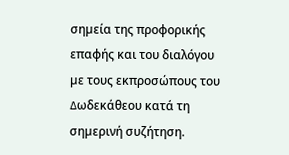σηµεία της προφορικής επαφής και του διαλόγου µε τους εκπροσώπους του ∆ωδεκάθεου κατά τη σηµερινή συζήτηση.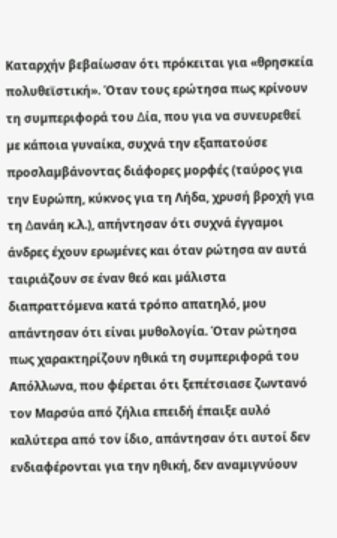Καταρχήν βεβαίωσαν ότι πρόκειται για «θρησκεία πολυθεϊστική». Όταν τους ερώτησα πως κρίνουν τη συµπεριφορά του ∆ία, που για να συνευρεθεί µε κάποια γυναίκα, συχνά την εξαπατούσε προσλαµβάνοντας διάφορες µορφές (ταύρος για την Ευρώπη, κύκνος για τη Λήδα, χρυσή βροχή για τη ∆ανάη κ.λ.), απήντησαν ότι συχνά έγγαµοι άνδρες έχουν ερωµένες και όταν ρώτησα αν αυτά ταιριάζουν σε έναν θεό και µάλιστα διαπραττόµενα κατά τρόπο απατηλό, µου απάντησαν ότι είναι µυθολογία. Όταν ρώτησα πως χαρακτηρίζουν ηθικά τη συµπεριφορά του Απόλλωνα, που φέρεται ότι ξεπέτσιασε ζωντανό τον Μαρσύα από ζήλια επειδή έπαιξε αυλό καλύτερα από τον ίδιο, απάντησαν ότι αυτοί δεν ενδιαφέρονται για την ηθική, δεν αναµιγνύουν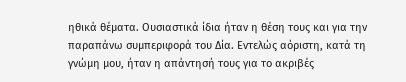ηθικά θέµατα. Ουσιαστικά ίδια ήταν η θέση τους και για την παραπάνω συµπεριφορά του ∆ία. Εντελώς αόριστη, κατά τη γνώµη µου, ήταν η απάντησή τους για το ακριβές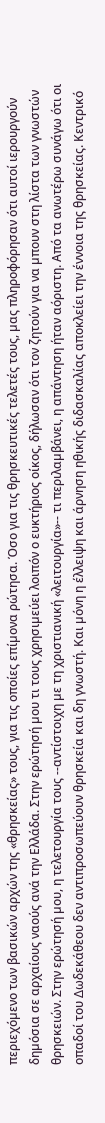περιεχόµενο των βασικών αρχών της «θρησκείας» τους, για τις οποίες επίµονα ρώτησα. Όσο για τις θρησκευτικές τελετές τους, µας πληροφόρησαν ότι αυτοί ιερουργούν δηµόσια σε αρχαίους ναούς ανά την Ελλάδα. Στην ερώτησή µου τι τους χρησιµεύει λοιπόν ο ευκτήριος οίκος, δήλωσαν ότι τον ζητούν για να µπουν στη λίστα των γνωστών θρησκειών. Στην ερώτησή µου, η τελετουργία τους --αντίστοιχη µε τη χριστιανική «λειτουργία»-- τι περιλαµβάνει, η απάντηση ήταν αόριστη. Από τα ανωτέρω συνάγω ότι οι οπαδοί του ∆ωδεκάθεου δεν αντιπροσωπεύουν θρησκεία και δη γνωστή. Και µόνη η έλλειψη και άρνηση ηθικής διδασκαλίας αποκλείει την έννοια της θρησκείας. Κεντρικό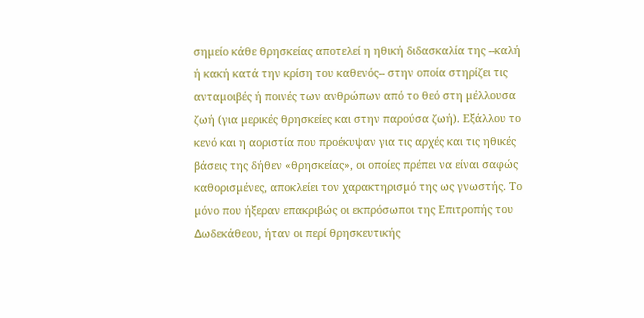σηµείο κάθε θρησκείας αποτελεί η ηθική διδασκαλία της --καλή ή κακή κατά την κρίση του καθενός-- στην οποία στηρίζει τις ανταµοιβές ή ποινές των ανθρώπων από το θεό στη µέλλουσα ζωή (για µερικές θρησκείες και στην παρούσα ζωή). Εξάλλου το κενό και η αοριστία που προέκυψαν για τις αρχές και τις ηθικές βάσεις της δήθεν «θρησκείας», οι οποίες πρέπει να είναι σαφώς καθορισµένες, αποκλείει τον χαρακτηρισµό της ως γνωστής. Το µόνο που ήξεραν επακριβώς οι εκπρόσωποι της Επιτροπής του ∆ωδεκάθεου, ήταν οι περί θρησκευτικής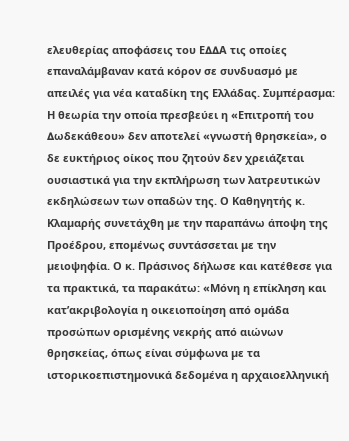ελευθερίας αποφάσεις του Ε∆∆Α τις οποίες επαναλάµβαναν κατά κόρον σε συνδυασµό µε απειλές για νέα καταδίκη της Ελλάδας. Συµπέρασµα: Η θεωρία την οποία πρεσβεύει η «Επιτροπή του ∆ωδεκάθεου» δεν αποτελεί «γνωστή θρησκεία», ο δε ευκτήριος οίκος που ζητούν δεν χρειάζεται ουσιαστικά για την εκπλήρωση των λατρευτικών εκδηλώσεων των οπαδών της. Ο Καθηγητής κ. Κλαµαρής συνετάχθη µε την παραπάνω άποψη της Προέδρου, εποµένως συντάσσεται µε την µειοψηφία. Ο κ. Πράσινος δήλωσε και κατέθεσε για τα πρακτικά, τα παρακάτω: «Μόνη η επίκληση και κατ’ακριβολογία η οικειοποίηση από οµάδα προσώπων ορισµένης νεκρής από αιώνων θρησκείας, όπως είναι σύµφωνα µε τα ιστορικοεπιστηµονικά δεδοµένα η αρχαιοελληνική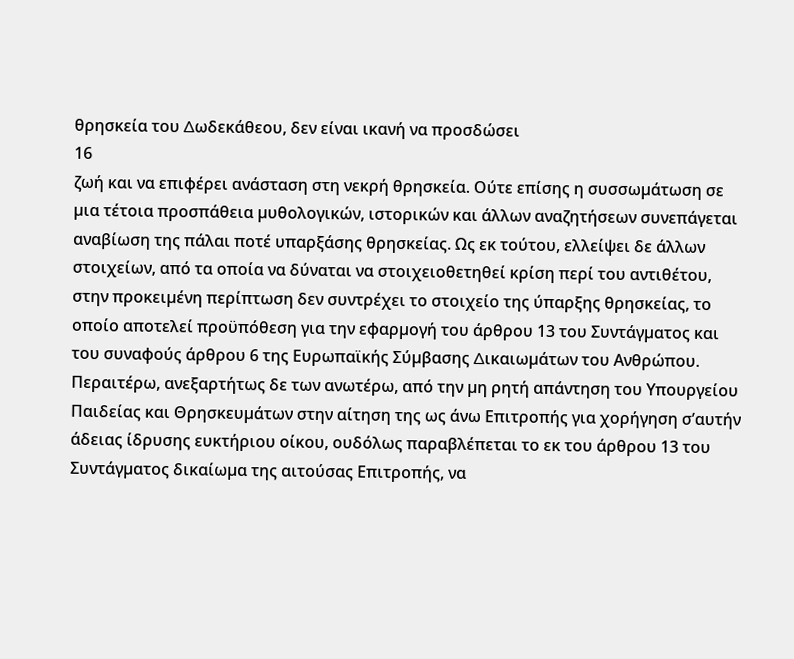θρησκεία του ∆ωδεκάθεου, δεν είναι ικανή να προσδώσει
16
ζωή και να επιφέρει ανάσταση στη νεκρή θρησκεία. Ούτε επίσης η συσσωµάτωση σε µια τέτοια προσπάθεια µυθολογικών, ιστορικών και άλλων αναζητήσεων συνεπάγεται αναβίωση της πάλαι ποτέ υπαρξάσης θρησκείας. Ως εκ τούτου, ελλείψει δε άλλων στοιχείων, από τα οποία να δύναται να στοιχειοθετηθεί κρίση περί του αντιθέτου, στην προκειµένη περίπτωση δεν συντρέχει το στοιχείο της ύπαρξης θρησκείας, το οποίο αποτελεί προϋπόθεση για την εφαρµογή του άρθρου 13 του Συντάγµατος και του συναφούς άρθρου 6 της Ευρωπαϊκής Σύµβασης ∆ικαιωµάτων του Ανθρώπου. Περαιτέρω, ανεξαρτήτως δε των ανωτέρω, από την µη ρητή απάντηση του Υπουργείου Παιδείας και Θρησκευµάτων στην αίτηση της ως άνω Επιτροπής για χορήγηση σ’αυτήν άδειας ίδρυσης ευκτήριου οίκου, ουδόλως παραβλέπεται το εκ του άρθρου 13 του Συντάγµατος δικαίωµα της αιτούσας Επιτροπής, να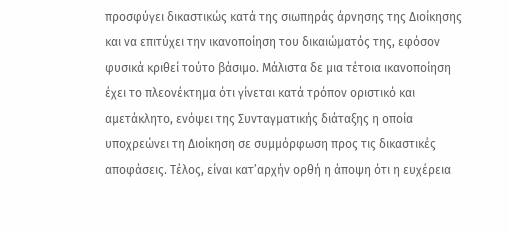προσφύγει δικαστικώς κατά της σιωπηράς άρνησης της ∆ιοίκησης και να επιτύχει την ικανοποίηση του δικαιώµατός της, εφόσον φυσικά κριθεί τούτο βάσιµο. Μάλιστα δε µια τέτοια ικανοποίηση έχει το πλεονέκτηµα ότι γίνεται κατά τρόπον οριστικό και αµετάκλητο, ενόψει της Συνταγµατικής διάταξης η οποία υποχρεώνει τη ∆ιοίκηση σε συµµόρφωση προς τις δικαστικές αποφάσεις. Τέλος, είναι κατ’αρχήν ορθή η άποψη ότι η ευχέρεια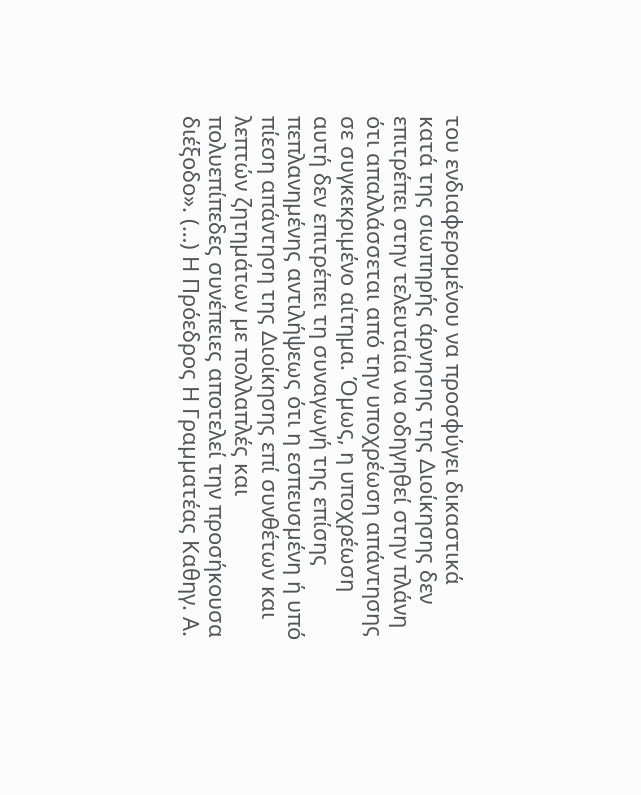του ενδιαφεροµένου να προσφύγει δικαστικά κατά της σιωπηρής άρνησης της ∆ιοίκησης δεν επιτρέπει στην τελευταία να οδηγηθεί στην πλάνη ότι απαλλάσσεται από την υποχρέωση απάντησης σε συγκεκριµένο αίτηµα. Όµως, η υποχρέωση αυτή δεν επιτρέπει τη συναγωγή της επίσης πεπλανηµένης αντιλήψεως ότι η εσπευσµένη ή υπό πίεση απάντηση της ∆ιοίκησης επί συνθέτων και λεπτών ζητηµάτων µε πολλαπλές και πολυεπίπεδες συνέπειες αποτελεί την προσήκουσα διέξοδο». (…) Η Πρόεδρος Η Γραµµατέας Καθηγ. Α.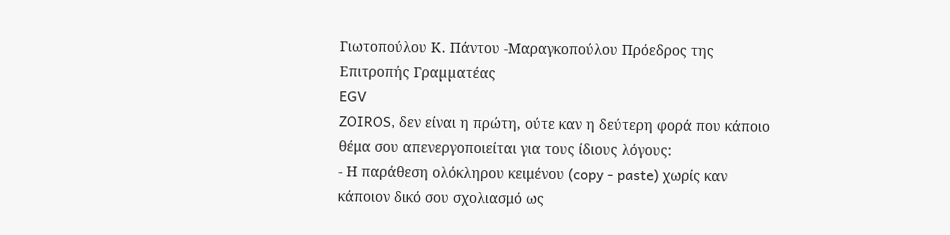Γιωτοπούλου Κ. Πάντου -Μαραγκοπούλου Πρόεδρος της Επιτροπής Γραµµατέας
EGV
ZOIROS, δεν είναι η πρώτη, ούτε καν η δεύτερη φορά που κάποιο θέμα σου απενεργοποιείται για τους ίδιους λόγους:
- Η παράθεση ολόκληρου κειμένου (copy - paste) χωρίς καν κάποιον δικό σου σχολιασμό ως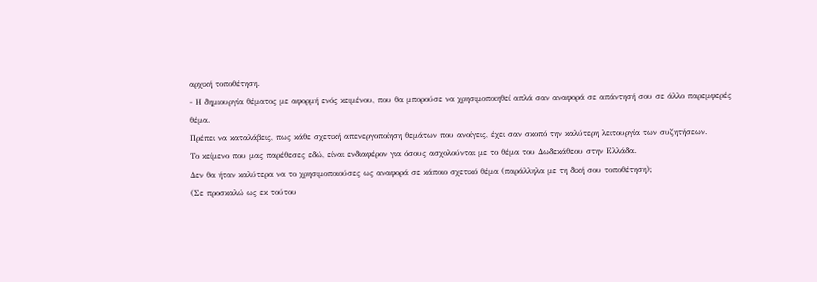αρχική τοποθέτηση.
- Η δημιουργία θέματος με αφορμή ενός κειμένου, που θα μπορούσε να χρησιμοποιηθεί απλά σαν αναφορά σε απάντησή σου σε άλλο παρεμφερές θέμα.
Πρέπει να καταλάβεις, πως κάθε σχετική απενεργοποίηση θεμάτων που ανοίγεις, έχει σαν σκοπό την καλύτερη λειτουργία των συζητήσεων.
Το κείμενο που μας παρέθεσες εδώ, είναι ενδιαφέρον για όσους ασχολούνται με το θέμα του Δωδεκάθεου στην Ελλάδα.
Δεν θα ήταν καλύτερα να το χρησιμοποιούσες ως αναφορά σε κάποιο σχετικό θέμα (παράλληλα με τη δική σου τοποθέτηση);
(Σε προσκαλώ ως εκ τούτου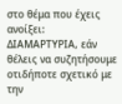στο θέμα που έχεις ανοίξει:
ΔΙΑΜΑΡΤΥΡΙΑ, εάν θέλεις να συζητήσουμε οτιδήποτε σχετικό με την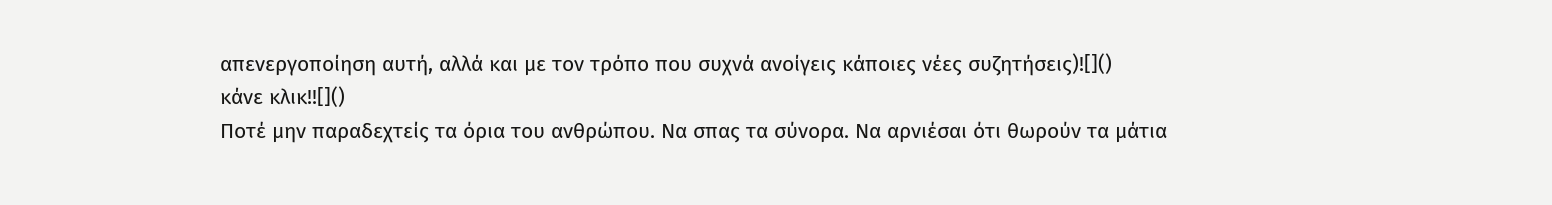απενεργοποίηση αυτή, αλλά και με τον τρόπο που συχνά ανοίγεις κάποιες νέες συζητήσεις)![]()
κάνε κλικ!![]()
Ποτέ μην παραδεχτείς τα όρια του ανθρώπου. Να σπας τα σύνορα. Να αρνιέσαι ότι θωρούν τα μάτια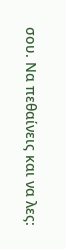σου. Να πεθαίνεις και να λες: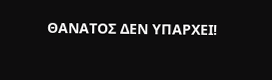ΘΑΝΑΤΟΣ ΔΕΝ ΥΠΑΡΧΕΙ!